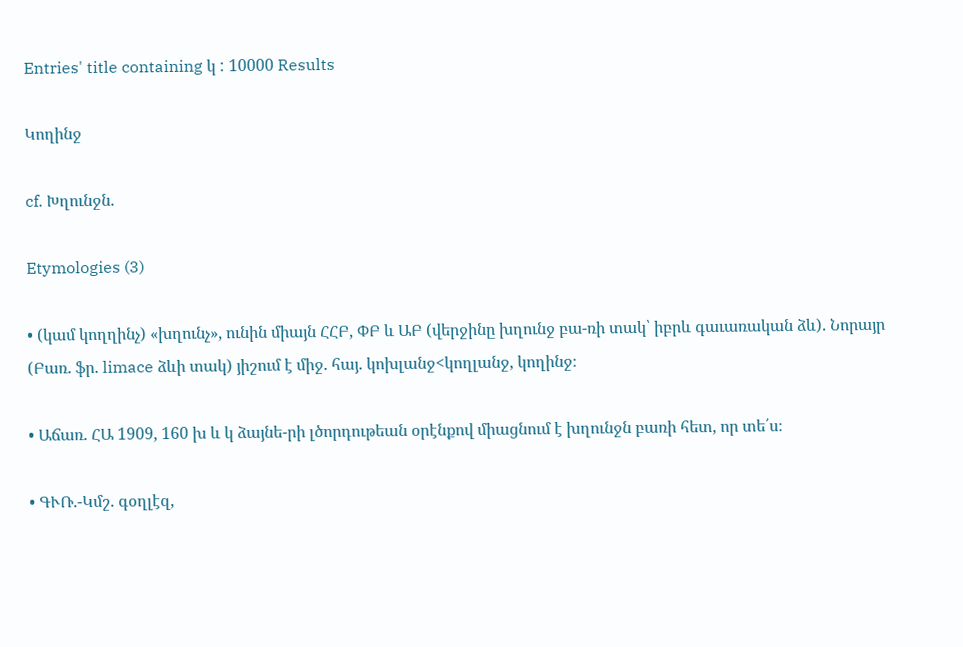Entries' title containing կ : 10000 Results

Կողինջ

cf. Խղունջն.

Etymologies (3)

• (կամ կողղինչ) «խղունչ», ունին միայն ՀՀԲ, ՓԲ և ԱԲ (վերջինը խղունջ բա-ռի տակ՝ իբրև գաւառական ձև). Նորայր (Բառ. ֆր. limace ձևի տակ) յիշում է միջ. հայ. կոխլանջ<կողլանջ, կողինջ։

• Աճառ. ՀԱ 1909, 160 խ և կ ձայնե-րի լծորդութեան օրէնքով միացնում է խղունջն բառի հետ, որ տե՛ս։

• ԳՒՌ.-Կմշ. գօղլէզ,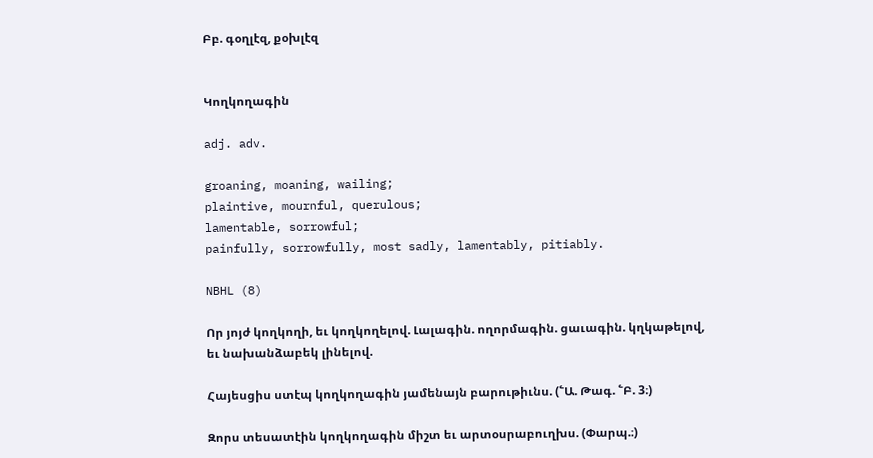Բբ. գօղլէզ, քօխլէզ


Կողկողագին

adj. adv.

groaning, moaning, wailing;
plaintive, mournful, querulous;
lamentable, sorrowful;
painfully, sorrowfully, most sadly, lamentably, pitiably.

NBHL (8)

Որ յոյժ կողկողի, եւ կողկողելով. Լալագին. ողորմագին. ցաւագին. կղկաթելով, եւ նախանձաբեկ լինելով.

Հայեսցիս ստէպ կողկողագին յամենայն բարութիւնս. (՟Ա. Թագ. ՟Բ. 3։)

Զորս տեսատէին կողկողագին միշտ եւ արտօսրաբուղխս. (Փարպ.։)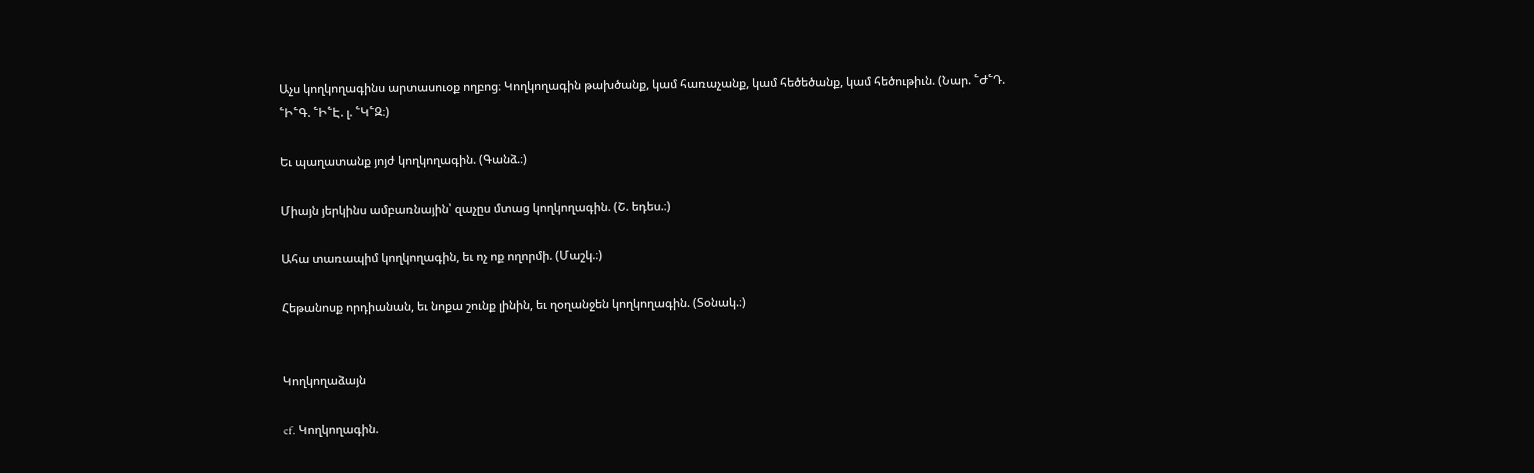Աչս կողկողագինս արտասուօք ողբոց։ Կողկողագին թախծանք, կամ հառաչանք, կամ հեծեծանք, կամ հեծութիւն. (Նար. ՟Ժ՟Դ. ՟Ի՟Գ. ՟Ի՟Է. լ. ՟Կ՟Զ։)

Եւ պաղատանք յոյժ կողկողագին. (Գանձ.։)

Միայն յերկինս ամբառնային՝ զաչըս մտաց կողկողագին. (Շ. եդես.։)

Ահա տառապիմ կողկողագին, եւ ոչ ոք ողորմի. (Մաշկ.։)

Հեթանոսք որդիանան, եւ նոքա շունք լինին, եւ ղօղանջեն կողկողագին. (Տօնակ.։)


Կողկողաձայն

cf. Կողկողագին.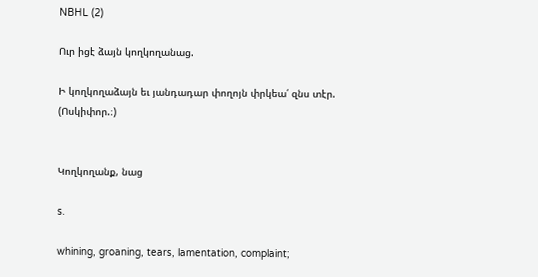NBHL (2)

Ուր իցէ ձայն կողկողանաց.

Ի կողկողաձայն եւ յանդադար փողոյն փրկեա՛ զնս տէր. (Ոսկիփոր.։)


Կողկողանք, նաց

s.

whining, groaning, tears, lamentation, complaint;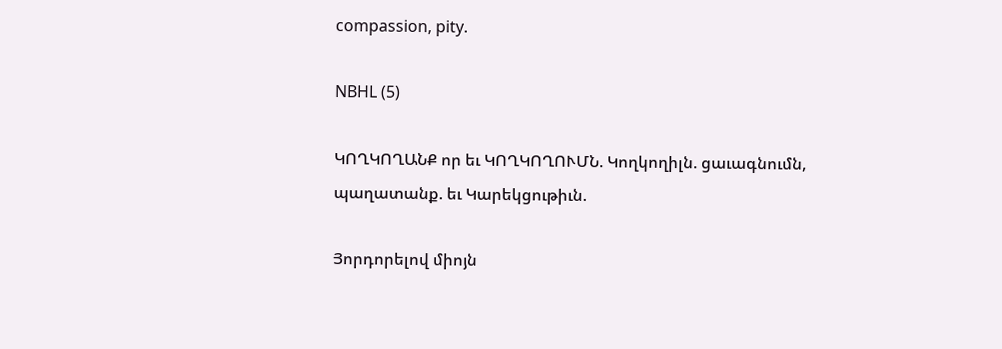compassion, pity.

NBHL (5)

ԿՈՂԿՈՂԱՆՔ որ եւ ԿՈՂԿՈՂՈՒՄՆ. Կողկողիլն. ցաւագնումն, պաղատանք. եւ Կարեկցութիւն.

Յորդորելով միոյն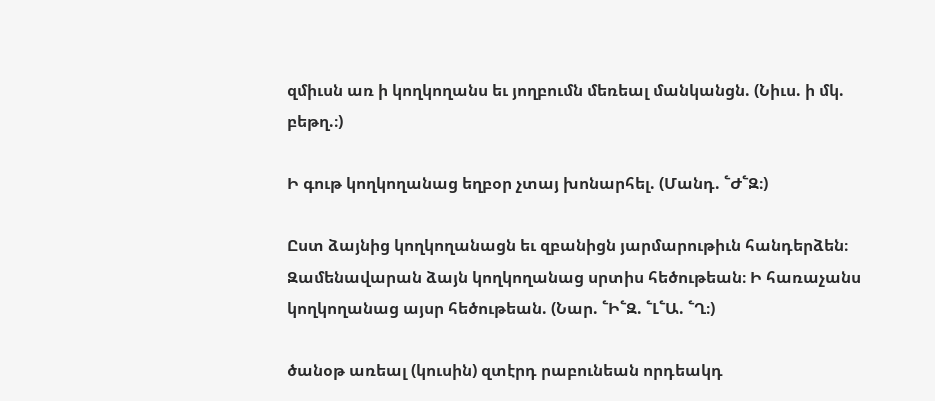զմիւսն առ ի կողկողանս եւ յողբումն մեռեալ մանկանցն. (Նիւս. ի մկ. բեթղ.։)

Ի գութ կողկողանաց եղբօր չտայ խոնարհել. (Մանդ. ՟Ժ՟Զ։)

Ըստ ձայնից կողկողանացն եւ զբանիցն յարմարութիւն հանդերձեն։ Զամենավարան ձայն կողկողանաց սրտիս հեծութեան։ Ի հառաչանս կողկողանաց այսր հեծութեան. (Նար. ՟Ի՟Զ. ՟Լ՟Ա. ՟Ղ։)

ծանօթ առեալ (կուսին) զտէրդ րաբունեան որդեակդ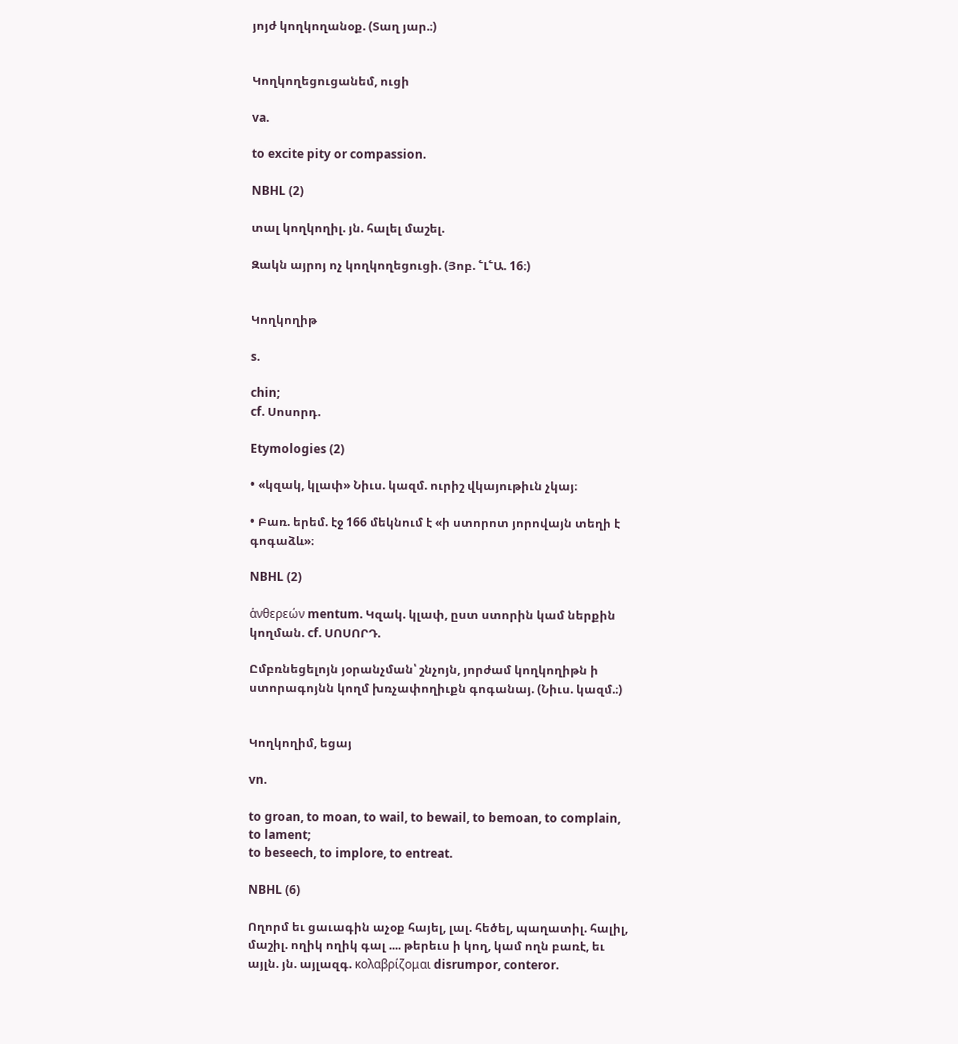յոյժ կողկողանօք. (Տաղ յար.։)


Կողկողեցուցանեմ, ուցի

va.

to excite pity or compassion.

NBHL (2)

տալ կողկողիլ. յն. հալել մաշել.

Զակն այրոյ ոչ կողկողեցուցի. (Յոբ. ՟Լ՟Ա. 16։)


Կողկողիթ

s.

chin;
cf. Սոսորդ.

Etymologies (2)

• «կզակ, կլափ» Նիւս. կազմ. ուրիշ վկայութիւն չկայ։

• Բառ. երեմ. էջ 166 մեկնում է «ի ստորոտ յորովայն տեղի է գոգաձև»։

NBHL (2)

ἁνθερεών mentum. Կզակ. կլափ, ըստ ստորին կամ ներքին կողման. cf. ՍՈՍՈՐԴ.

Ըմբռնեցելոյն յօրանչման՝ շնչոյն, յորժամ կողկողիթն ի ստորագոյնն կողմ խռչափողիւքն գոգանայ. (Նիւս. կազմ.։)


Կողկողիմ, եցայ

vn.

to groan, to moan, to wail, to bewail, to bemoan, to complain, to lament;
to beseech, to implore, to entreat.

NBHL (6)

Ողորմ եւ ցաւագին աչօք հայել, լալ. հեծել, պաղատիլ. հալիլ, մաշիլ. ողիկ ողիկ գալ .... թերեւս ի կող, կամ ողն բառէ, եւ այլն. յն. այլազգ. κολαβρίζομαι disrumpor, conteror.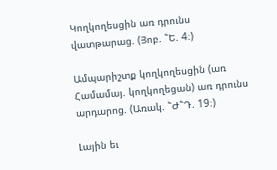Կողկողեսցին առ դրունս վատթարաց. (Յոբ. ՟Ե. 4։)

Ամպարիշտք կողկողեսցին (առ Համամայ. կողկողեցան) առ դրունս արդարոց. (Առակ. ՟Ժ՟Դ. 19։)

Լային եւ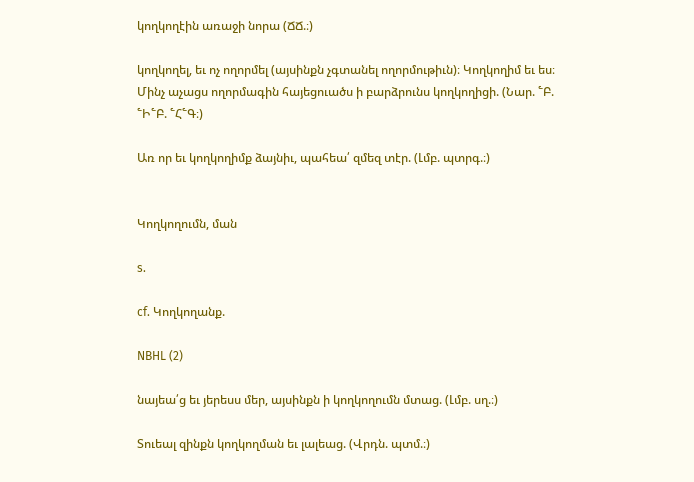կողկողէին առաջի նորա (ՃՃ.։)

կողկողել, եւ ոչ ողորմել (այսինքն չգտանել ողորմութիւն)։ Կողկողիմ եւ ես։ Մինչ աչացս ողորմագին հայեցուածս ի բարձրունս կողկողիցի. (Նար. ՟Բ. ՟Ի՟Բ. ՟Հ՟Գ։)

Առ որ եւ կողկողիմք ձայնիւ, պահեա՛ զմեզ տէր. (Լմբ. պտրգ.։)


Կողկողումն, ման

s.

cf. Կողկողանք.

NBHL (2)

նայեա՛ց եւ յերեսս մեր, այսինքն ի կողկողումն մտաց. (Լմբ. սղ.։)

Տուեալ զինքն կողկողման եւ լալեաց. (Վրդն. պտմ.։)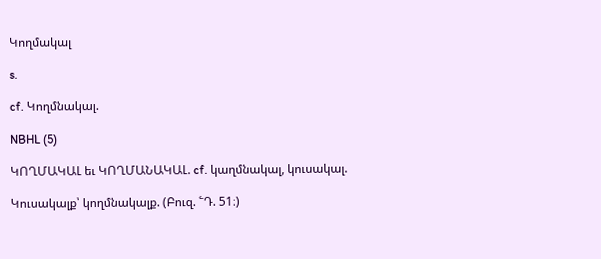Կողմակալ

s.

cf. Կողմնակալ.

NBHL (5)

ԿՈՂՄԱԿԱԼ եւ ԿՈՂՄԱՆԱԿԱԼ. cf. կաղմնակալ, կուսակալ.

Կուսակալք՝ կողմնակալք. (Բուզ. ՟Դ. 51։)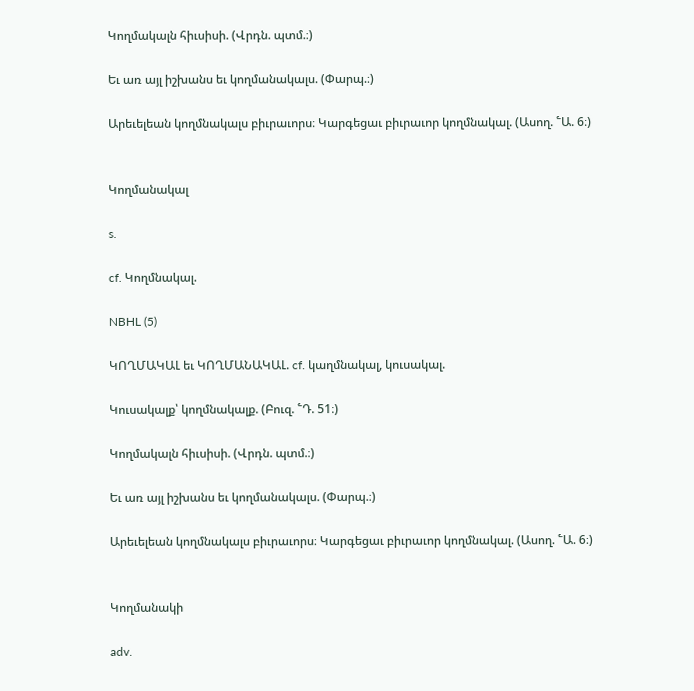Կողմակալն հիւսիսի. (Վրդն. պտմ.։)

Եւ առ այլ իշխանս եւ կողմանակալս. (Փարպ.։)

Արեւելեան կողմնակալս բիւրաւորս։ Կարգեցաւ բիւրաւոր կողմնակալ. (Ասող. ՟Ա. 6։)


Կողմանակալ

s.

cf. Կողմնակալ.

NBHL (5)

ԿՈՂՄԱԿԱԼ եւ ԿՈՂՄԱՆԱԿԱԼ. cf. կաղմնակալ, կուսակալ.

Կուսակալք՝ կողմնակալք. (Բուզ. ՟Դ. 51։)

Կողմակալն հիւսիսի. (Վրդն. պտմ.։)

Եւ առ այլ իշխանս եւ կողմանակալս. (Փարպ.։)

Արեւելեան կողմնակալս բիւրաւորս։ Կարգեցաւ բիւրաւոր կողմնակալ. (Ասող. ՟Ա. 6։)


Կողմանակի

adv.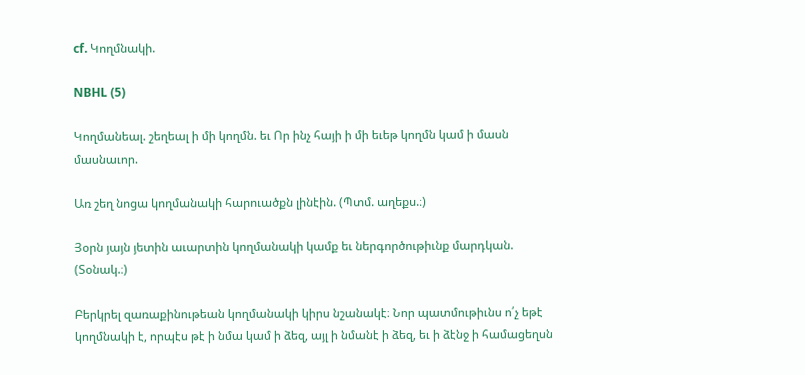cf. Կողմնակի.

NBHL (5)

Կողմանեալ. շեղեալ ի մի կողմն. եւ Որ ինչ հայի ի մի եւեթ կողմն կամ ի մասն մասնաւոր.

Առ շեղ նոցա կողմանակի հարուածքն լինէին. (Պտմ. աղեքս.։)

Յօրն յայն յետին աւարտին կողմանակի կամք եւ ներգործութիւնք մարդկան. (Տօնակ.։)

Բերկրել զառաքինութեան կողմանակի կիրս նշանակէ։ Նոր պատմութիւնս ո՛չ եթէ կողմնակի է, որպէս թէ ի նմա կամ ի ձեզ, այլ ի նմանէ ի ձեզ, եւ ի ձէնջ ի համացեղսն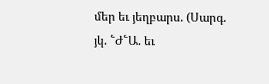մեր եւ յեղբարս. (Սարգ. յկ. ՟Ժ՟Ա. եւ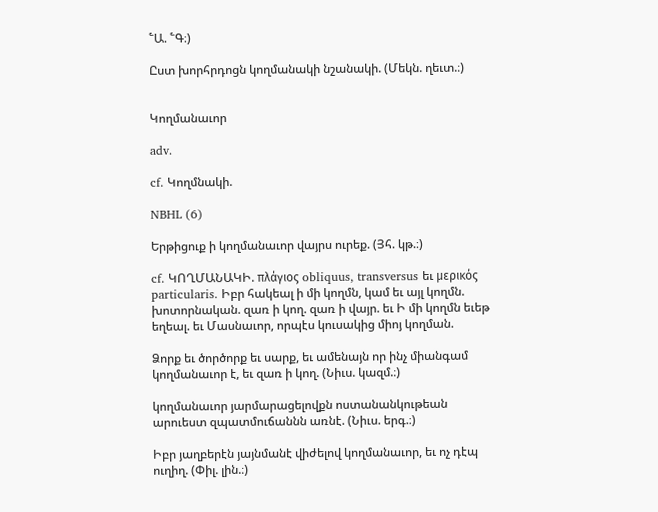՟Ա. ՟Գ։)

Ըստ խորհրդոցն կողմանակի նշանակի. (Մեկն. ղեւտ.։)


Կողմանաւոր

adv.

cf. Կողմնակի.

NBHL (6)

Երթիցուք ի կողմանաւոր վայրս ուրեք. (Յհ. կթ.։)

cf. ԿՈՂՄԱՆԱԿԻ. πλάγιος obliquus, transversus եւ μερικός particularis. Իբր հակեալ ի մի կողմն, կամ եւ այլ կողմն. խոտորնական. զառ ի կող. զառ ի վայր. եւ Ի մի կողմն եւեթ եղեալ. եւ Մասնաւոր, որպէս կուսակից միոյ կողման.

Ձորք եւ ծործորք եւ սարք, եւ ամենայն որ ինչ միանգամ կողմանաւոր է, եւ զառ ի կող. (Նիւս. կազմ.։)

կողմանաւոր յարմարացելովքն ոստանանկութեան արուեստ զպատմուճաննն առնէ. (Նիւս. երգ.։)

Իբր յաղբերէն յայնմանէ վիժելով կողմանաւոր, եւ ոչ դէպ ուղիղ. (Փիլ. լին.։)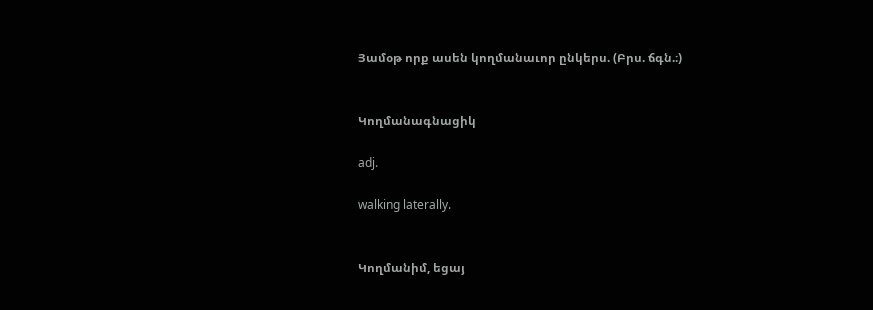Յամօթ որք ասեն կողմանաւոր ընկերս. (Բրս. ճգն.։)


Կողմանագնացիկ

adj.

walking laterally.


Կողմանիմ, եցայ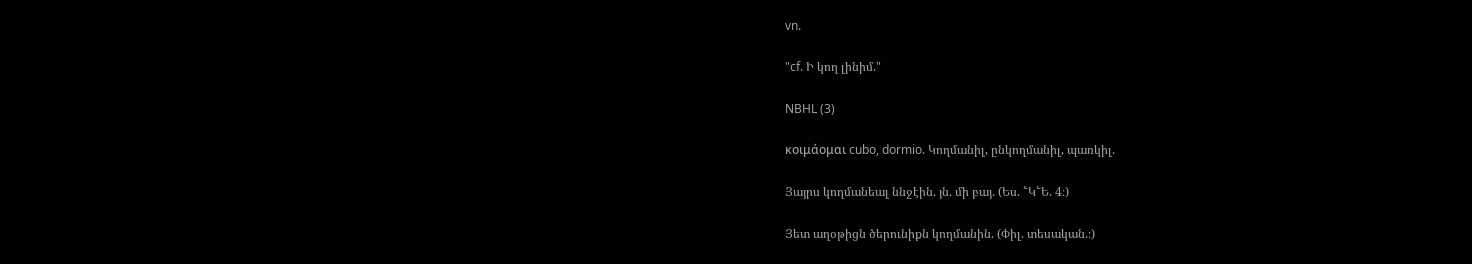vn.

"cf. Ի կող լինիմ."

NBHL (3)

κοιμάομαι cubo, dormio. Կողմանիլ, ընկողմանիլ, պառկիլ.

Յայրս կողմանեալ ննջէին. յն. մի բայ. (Ես. ՟Կ՟Ե. 4։)

Յետ աղօթիցն ծերունիքն կողմանին. (Փիլ. տեսական.։)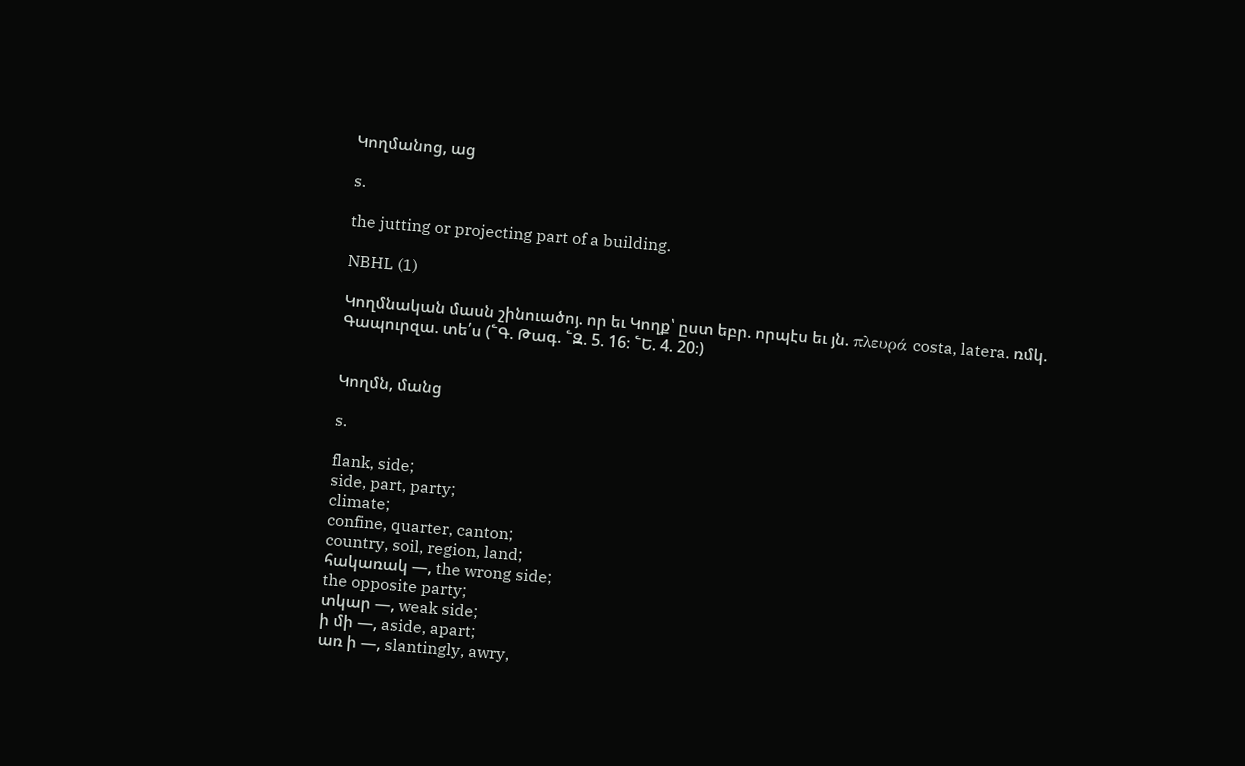Կողմանոց, աց

s.

the jutting or projecting part of a building.

NBHL (1)

Կողմնական մասն շինուածոյ. որ եւ Կողք՝ ըստ եբր. որպէս եւ յն. πλευρά costa, latera. ռմկ. Գապուրզա. տե՛ս (՟Գ. Թագ. ՟Զ. 5. 16։ ՟Ե. 4. 20։)


Կողմն, մանց

s.

flank, side;
side, part, party;
climate;
confine, quarter, canton;
country, soil, region, land;
հակառակ —, the wrong side;
the opposite party;
տկար —, weak side;
ի մի —, aside, apart;
առ ի —, slantingly, awry,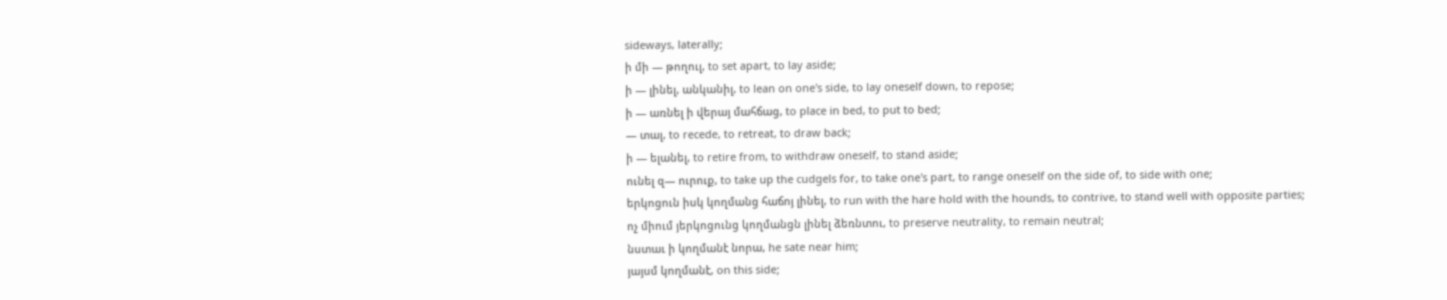sideways, laterally;
ի մի — թողուլ, to set apart, to lay aside;
ի — լինել, անկանիլ, to lean on one's side, to lay oneself down, to repose;
ի — առնել ի վերայ մահճաց, to place in bed, to put to bed;
— տալ, to recede, to retreat, to draw back;
ի — ելանել, to retire from, to withdraw oneself, to stand aside;
ունել զ— ուրուք, to take up the cudgels for, to take one's part, to range oneself on the side of, to side with one;
երկոցուն իսկ կողմանց հաճոյ լինել, to run with the hare hold with the hounds, to contrive, to stand well with opposite parties;
ոչ միում յերկոցունց կողմանցն լինել ձեռնտու, to preserve neutrality, to remain neutral;
նստաւ ի կողմանէ նորա, he sate near him;
յայսմ կողմանէ, on this side;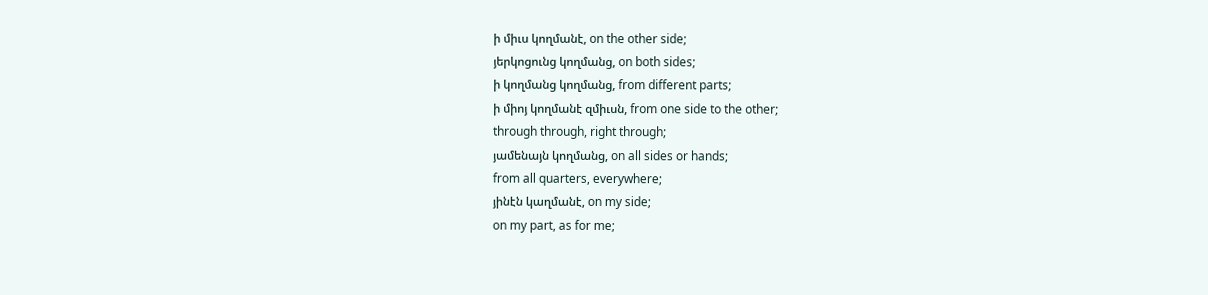ի միւս կողմանէ, on the other side;
յերկոցունց կողմանց, on both sides;
ի կողմանց կողմանց, from different parts;
ի միոյ կողմանէ զմիւսն, from one side to the other;
through through, right through;
յամենայն կողմանց, on all sides or hands;
from all quarters, everywhere;
յինէն կաղմանէ, on my side;
on my part, as for me;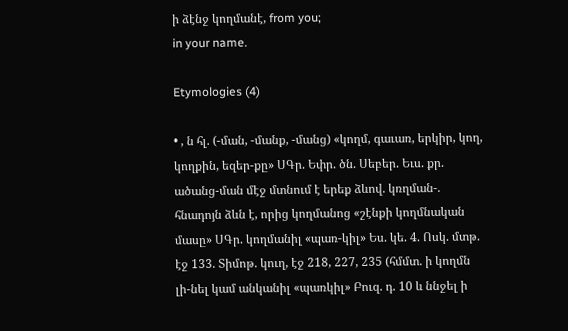ի ձէնջ կողմանէ, from you;
in your name.

Etymologies (4)

• , ն հլ. (-ման, -մանք, -մանց) «կողմ, գաւառ, երկիր, կող, կողքին, եզեր-քը» ՍԳր. Եփր. ծն. Սեբեր. Եւս. քր. ածանց-ման մէջ մտնում է երեք ձևով. կռղման-. հնադոյն ձևն է, որից կողմանոց «շէնքի կողմնական մասը» ՍԳր. կողմանիլ «պառ-կիլ» Ես. կե. 4. Ոսկ. մտթ. էջ 133. Տիմոթ. կուղ, էջ 218, 227, 235 (հմմտ. ի կողմն լի-նել կամ անկանիլ «պառկիլ» Բուզ. դ. 10 և ննջել ի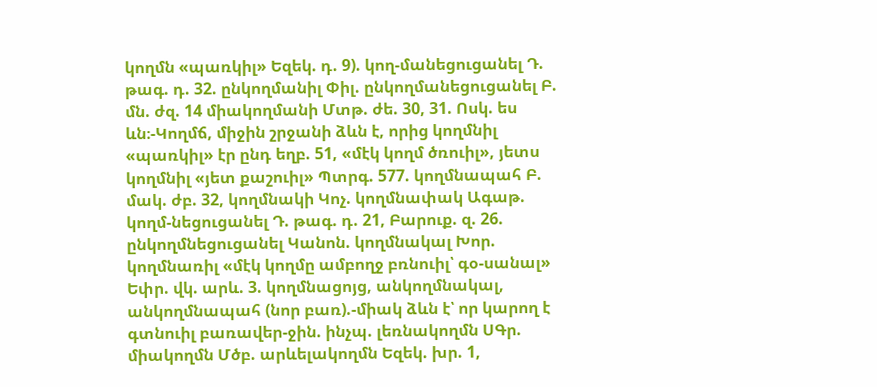կողմն «պառկիլ» Եզեկ. դ. 9). կող-մանեցուցանել Դ. թագ. դ. 32. ընկողմանիլ Փիլ. ընկողմանեցուցանել Բ. մն. ժզ. 14 միակողմանի Մտթ. ժե. 30, 31. Ոսկ. ես ևն։-Կողմճ, միջին շրջանի ձևն է, որից կողմնիլ «պառկիլ» էր ընդ եղբ. 51, «մէկ կողմ ծռուիլ», յետս կողմնիլ «յետ քաշուիլ» Պտրգ. 577. կողմնապահ Բ. մակ. ժբ. 32, կողմնակի Կոչ. կողմնափակ Ագաթ. կողմ-նեցուցանել Դ. թագ. դ. 21, Բարուք. զ. 26. ընկողմնեցուցանել Կանոն. կողմնակալ Խոր. կողմնառիլ «մէկ կողմը ամբողջ բռնուիլ՝ գօ-սանալ» Եփր. վկ. արև. 3. կողմնացոյց, անկողմնակալ, անկողմնապահ (նոր բառ).-միակ ձևն է՝ որ կարող է գտնուիլ բառավեր-ջին. ինչպ. լեռնակողմն ՍԳր. միակողմն Մծբ. արևելակողմն Եզեկ. խր. 1,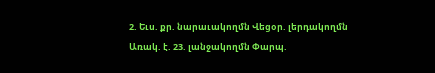2. Եւս. քր. նարաւակողմն Վեցօր. լերդակողմն Առակ. է. 23. լանջակողմն Փարպ.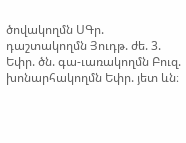ծովակողմն ՍԳր. դաշտակողմն Յուդթ. ժե. 3. Եփր. ծն. գա-ւառակողմն Բուզ. խոնարհակողմն Եփր. յետ ևն։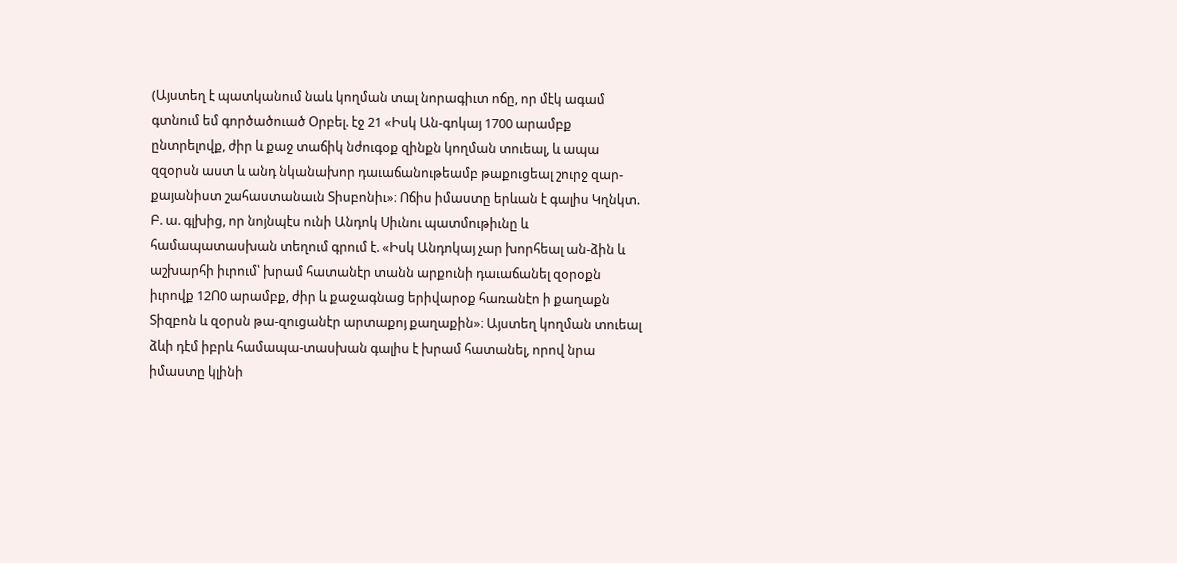(Այստեղ է պատկանում նաև կողման տալ նորագիւտ ոճը, որ մէկ ագամ գտնում եմ գործածուած Օրբել. էջ 21 «Իսկ Ան-գոկայ 1700 արամբք ընտրելովք, ժիր և քաջ տաճիկ նժուգօք զինքն կողման տուեալ, և ապա զզօրսն աստ և անդ նկանախոր դաւաճանութեամբ թաքուցեալ շուրջ զար-քայանիստ շահաստանաւն Տիսբոնիւ»։ Ոճիս իմաստը երևան է գալիս Կղնկտ. Բ. ա. գլխից, որ նոյնպէս ունի Անդոկ Սիւնու պատմութիւնը և համապատասխան տեղում գրում է. «Իսկ Անդոկայ չար խորհեալ ան-ձին և աշխարհի իւրում՝ խրամ հատանէր տանն արքունի դաւաճանել զօրօքն իւրովք 12Ո0 արամբք, ժիր և քաջագնաց երիվարօք հառանէո ի քաղաքն Տիզբոն և զօրսն թա-զուցանէր արտաքոյ քաղաքին»։ Այստեղ կողման տուեալ ձևի դէմ իբրև համապա-տասխան գալիս է խրամ հատանել, որով նրա իմաստը կլինի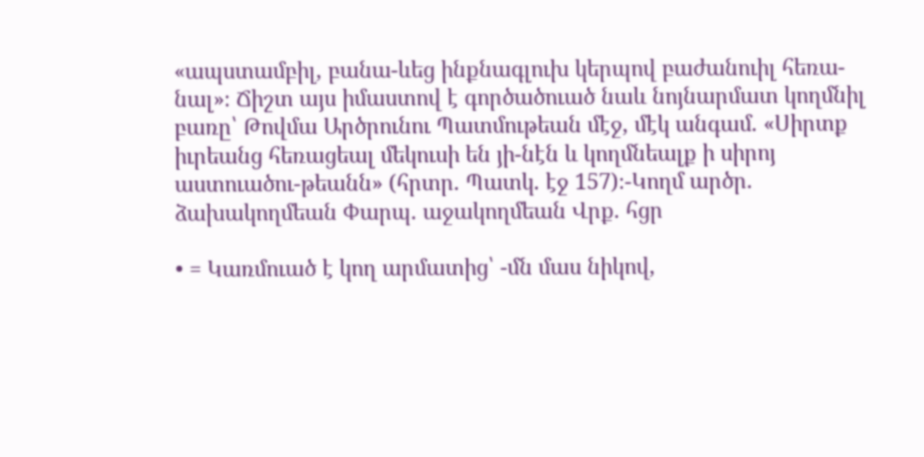«ապստամբիլ, բանա-ևեց ինքնագլուխ կերպով բաժանուիլ հեռա-նալ»։ Ճիշտ այս իմաստով է գործածուած նաև նոյնարմատ կողմնիլ բառը՝ Թովմա Արծրունու Պատմութեան մէջ, մէկ անգամ. «Սիրտք իւրեանց հեռացեալ մեկուսի են յի-նէն և կողմնեալք ի սիրոյ աստուածու-թեանն» (հրտր. Պատկ. էջ 157)։-Կողմ արծր. ձախակողմեան Փարպ. աջակողմեան Վրք. հցր

• = Կառմուած է կող արմատից՝ -մն մաս նիկով,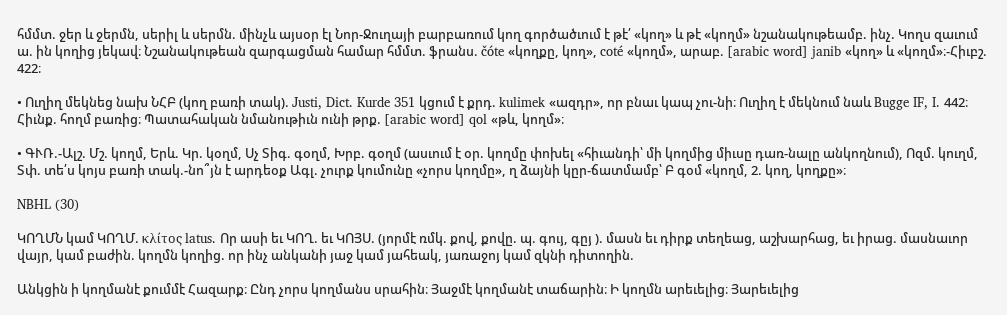հմմտ. ջեր և ջերմն, սերիլ և սերմն. մինչև այսօր էլ Նոր-Ջուղայի բարբառում կող գործածւում է թէ՛ «կող» և թէ «կողմ» նշանակութեամբ. ինչ. Կողս զաւում ա. ին կողից յեկավ։ Նշանակութեան զարգացման համար հմմտ. ֆրանս. čóte «կողքը, կող», coté «կողմ», արաբ. [arabic word] janib «կող» և «կողմ»։-Հիւբշ. 422։

• Ուղիղ մեկնեց նախ ՆՀԲ (կող բառի տակ). Justi, Dict. Kurde 351 կցում է քրդ. kulimek «ազդր», որ բնաւ կապ չու-նի։ Ուղիղ է մեկնում նաև Bugge IF, I. 442։ Հիւնք. հողմ բառից։ Պատահական նմանութիւն ունի թրք. [arabic word] qol «թև, կողմ»։

• ԳՒՌ.-Ալշ. Մշ. կողմ, Երև. Կր. կօղմ, Սչ Տիգ. գօղմ, Խրբ. գօղմ (ասւում է օր. կողմը փոխել «հիւանդի՝ մի կողմից միւսը դառ-նալը անկողնում), Ոզմ. կուղմ, Տփ. տե՛ս կոյս բառի տակ.-նո՞յն է արդեօք Ագլ. չուրք կումունը «չորս կողմը», ղ ձայնի կըր-ճատմամբ՝ Բ գօմ «կողմ, 2. կող, կողքը»։

NBHL (30)

ԿՈՂՄՆ կամ ԿՈՂՄ. κλίτος latus. Որ ասի եւ ԿՈՂ. եւ ԿՈՅՍ. (յորմէ ռմկ. քով, քովը. պ. գույ, գըյ ). մասն եւ դիրք տեղեաց, աշխարհաց, եւ իրաց. մասնաւոր վայր, կամ բաժին. կողմն կողից. որ ինչ անկանի յաջ կամ յահեակ, յառաջոյ կամ զկնի դիտողին.

Անկցին ի կողմանէ քումմէ Հազարք։ Ընդ չորս կողմանս սրահին։ Յաջմէ կողմանէ տաճարին։ Ի կողմն արեւելից։ Յարեւելից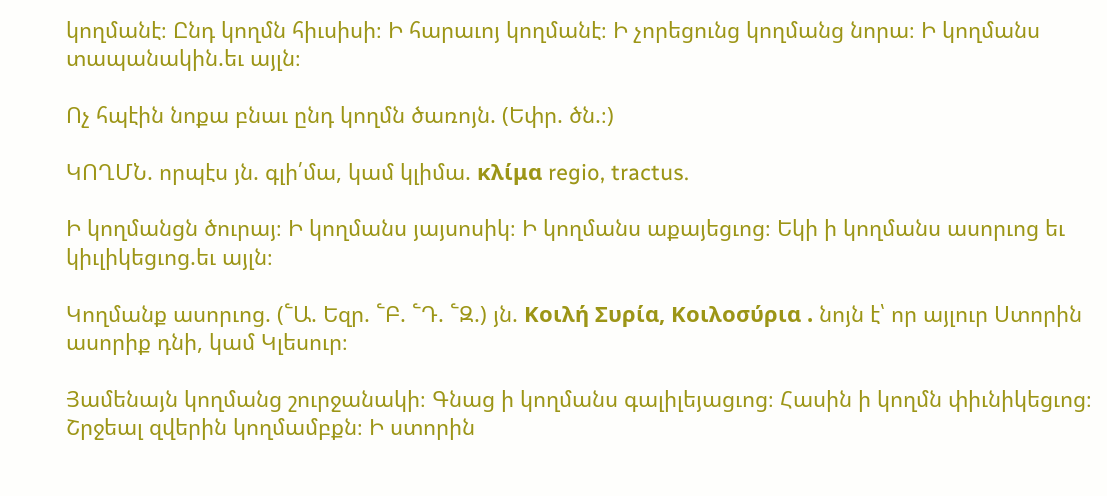կողմանէ։ Ընդ կողմն հիւսիսի։ Ի հարաւոյ կողմանէ։ Ի չորեցունց կողմանց նորա։ Ի կողմանս տապանակին.եւ այլն։

Ոչ հպէին նոքա բնաւ ընդ կողմն ծառոյն. (Եփր. ծն.։)

ԿՈՂՄՆ. որպէս յն. գլի՛մա, կամ կլիմա. κλίμα regio, tractus.

Ի կողմանցն ծուրայ։ Ի կողմանս յայսոսիկ։ Ի կողմանս աքայեցւոց։ Եկի ի կողմանս ասորւոց եւ կիւլիկեցւոց.եւ այլն։

Կողմանք ասորւոց. (՟Ա. Եզր. ՟Բ. ՟Դ. ՟Զ.) յն. Κοιλή Συρία, Κοιλοσύρια . նոյն է՝ որ այլուր Ստորին ասորիք դնի, կամ Կլեսուր։

Յամենայն կողմանց շուրջանակի։ Գնաց ի կողմանս գալիլեյացւոց։ Հասին ի կողմն փիւնիկեցւոց։ Շրջեալ զվերին կողմամբքն։ Ի ստորին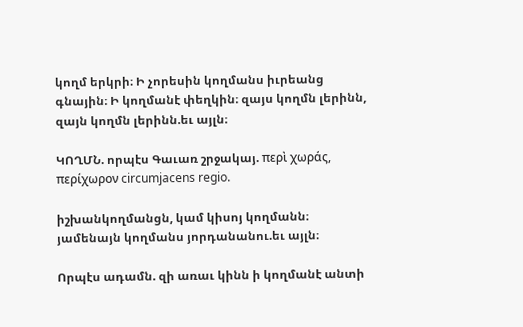կողմ երկրի։ Ի չորեսին կողմանս իւրեանց գնային։ Ի կողմանէ փեղկին։ զայս կողմն լերինն, զայն կողմն լերինն.եւ այլն։

ԿՈՂՄՆ. որպէս Գաւառ շրջակայ. περὶ χωράς, περίχωρον circumjacens regio.

իշխանկողմանցն, կամ կիսոյ կողմանն։ յամենայն կողմանս յորդանանու.եւ այլն։

Որպէս ադամն. զի առաւ կինն ի կողմանէ անտի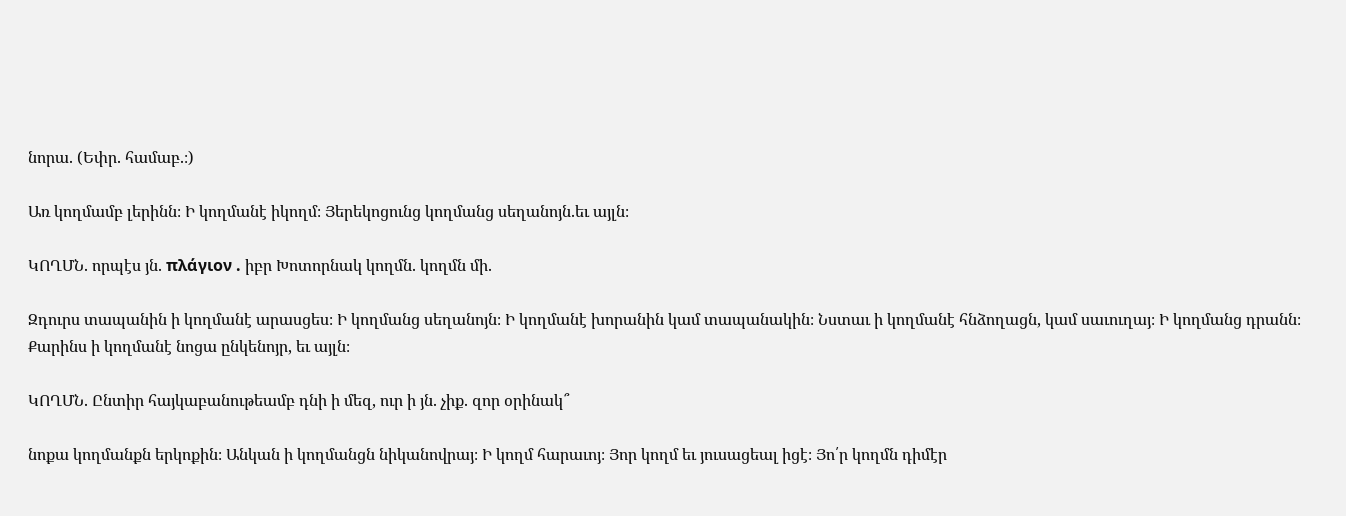նորա. (Եփր. համաբ.։)

Առ կողմամբ լերինն։ Ի կողմանէ իկողմ։ Յերեկոցունց կողմանց սեղանոյն.եւ այլն։

ԿՈՂՄՆ. որպէս յն. πλάγιον . իբր Խոտորնակ կողմն. կողմն մի.

Զդուրս տապանին ի կողմանէ արասցես։ Ի կողմանց սեղանոյն։ Ի կողմանէ խորանին կամ տապանակին։ Նստաւ ի կողմանէ հնձողացն, կամ սաւուղայ։ Ի կողմանց դրանն։ Քարինս ի կողմանէ նոցա ընկենոյր, եւ այլն։

ԿՈՂՄՆ. Ընտիր հայկաբանութեամբ դնի ի մեզ, ուր ի յն. չիք. զոր օրինակ՞

նոքա կողմանքն երկոքին։ Անկան ի կողմանցն նիկանովրայ։ Ի կողմ հարաւոյ։ Յոր կողմ եւ յուսացեալ իցէ։ Յո՛ր կողմն դիմէր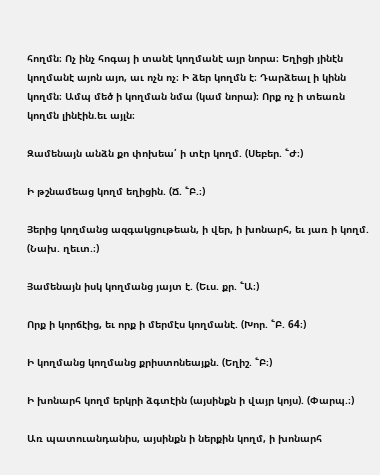հողմն։ Ոչ ինչ հոգայ ի տանէ կողմանէ այր նորա։ Եղիցի յինէն կողմանէ այոն այո, աւ ոչն ոչ։ Ի ձեր կողմն է։ Դարձեալ ի կինն կողմն։ Ամպ մեծ ի կողման նմա (կամ նորա)։ Որք ոչ ի տեառն կողմն լինէին.եւ այլն։

Զամենայն անձն քո փոխեա՛ ի տէր կողմ. (Սեբեր. ՟Ժ։)

Ի թշնամեաց կողմ եղիցին. (Ճ. ՟Բ.։)

Յերից կողմանց ազգակցութեան, ի վեր, ի խոնարհ, եւ յառ ի կողմ. (Նախ. ղեւտ.։)

Յամենայն իսկ կողմանց յայտ է. (Եւս. քր. ՟Ա։)

Որք ի կորճէից, եւ որք ի մերմէս կողմանէ. (Խոր. ՟Բ. 64։)

Ի կողմանց կողմանց քրիստոնեայքն. (Եղիշ. ՟Բ։)

Ի խոնարհ կողմ երկրի ձգտէին (այսինքն ի վայր կոյս). (Փարպ.։)

Առ պատուանդանիս, այսինքն ի ներքին կողմ, ի խոնարհ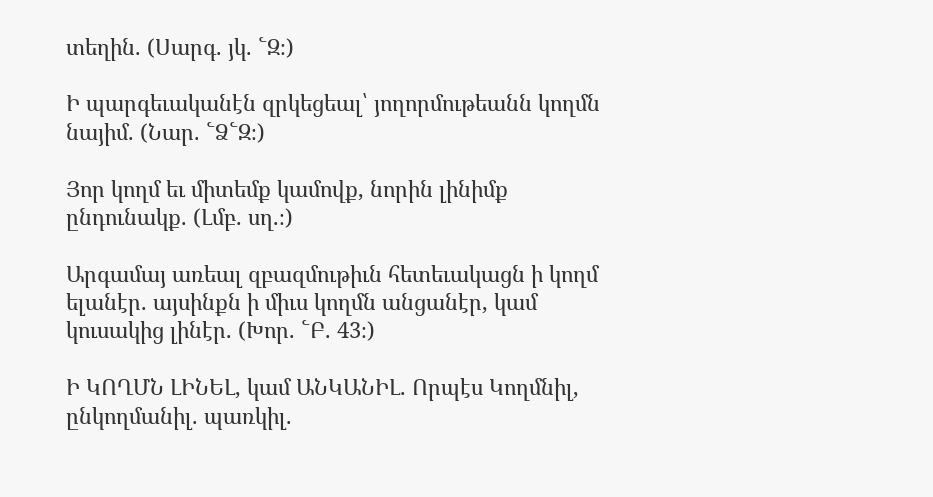տեղին. (Սարգ. յկ. ՟Զ։)

Ի պարգեւականէն զրկեցեալ՝ յողորմութեանն կողմն նայիմ. (Նար. ՟Ձ՟Զ։)

Յոր կողմ եւ միտեմք կամովք, նորին լինիմք ընդունակք. (Լմբ. սղ.։)

Արգամայ առեալ զբազմութիւն հետեւակացն ի կողմ ելանէր. այսինքն ի միւս կողմն անցանէր, կամ կուսակից լինէր. (Խոր. ՟Բ. 43։)

Ի ԿՈՂՄՆ ԼԻՆԵԼ, կամ ԱՆԿԱՆԻԼ. Որպէս Կողմնիլ, ընկողմանիլ. պառկիլ.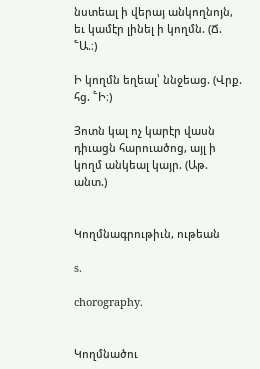նստեալ ի վերայ անկողնոյն, եւ կամէր լինել ի կողմն. (Ճ. ՟Ա.։)

Ի կողմն եղեալ՝ ննջեաց. (Վրք. հց. ՟Ի։)

Յոտն կալ ոչ կարէր վասն դիւացն հարուածոց, այլ ի կողմ անկեալ կայր. (Աթ. անտ.)


Կողմնագրութիւն, ութեան

s.

chorography.


Կողմնածու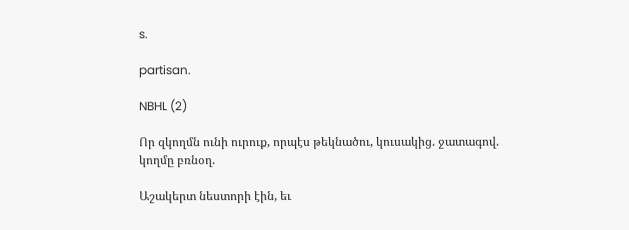s.

partisan.

NBHL (2)

Որ զկողմն ունի ուրուք, որպէս թեկնածու, կուսակից. ջատագով. կողմը բռնօղ.

Աշակերտ նեստորի էին, եւ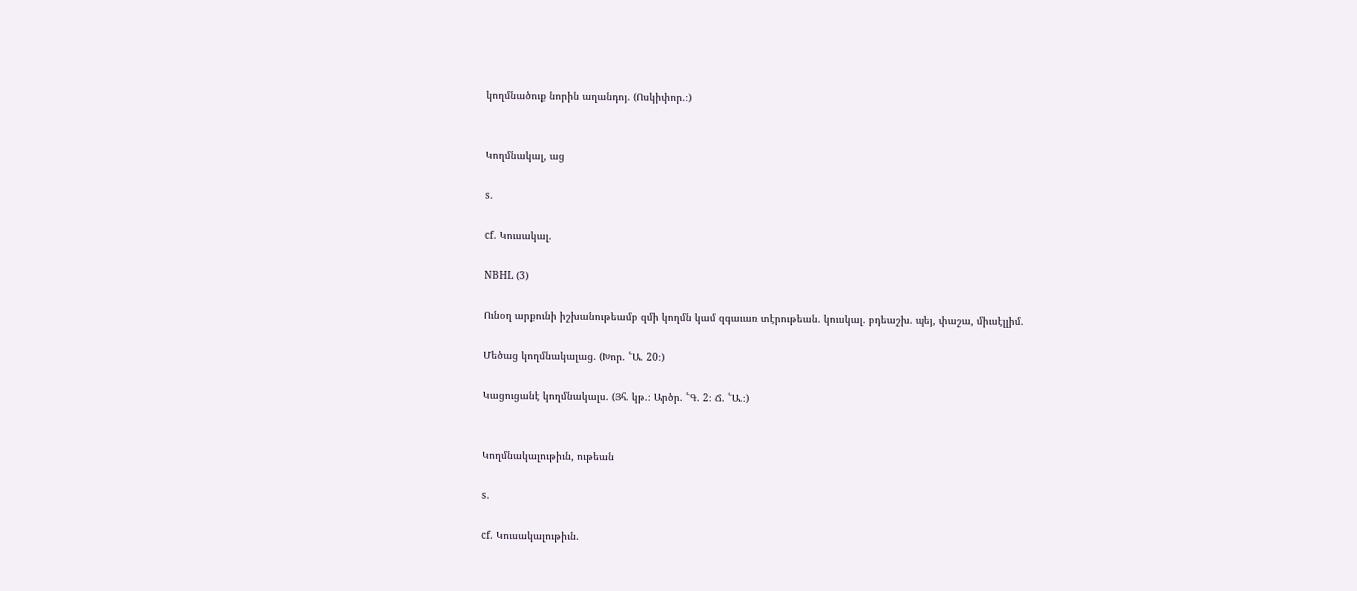կողմնածուք նորին աղանդոյ. (Ոսկիփոր.։)


Կողմնակալ, աց

s.

cf. Կուսակալ.

NBHL (3)

Ունօղ արքունի իշխանութեամբ զմի կողմն կամ զգաւառ տէրութեան. կուսկալ. բդեաշխ. պեյ, փաշա, միւսէլլիմ.

Մեծաց կողմնակալաց. (Խոր. ՟Ա. 20։)

Կացուցանէ կողմնակալս. (Յհ. կթ.։ Արծր. ՟Գ. 2։ Ճ. ՟Ա.։)


Կողմնակալութիւն, ութեան

s.

cf. Կուսակալութիւն.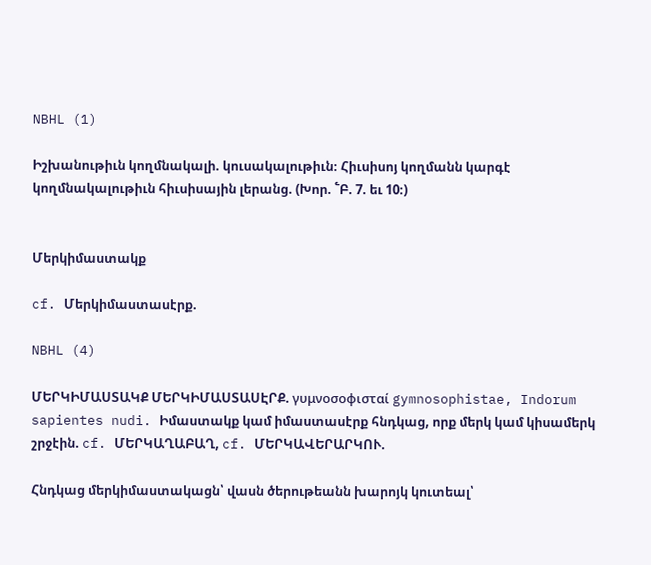NBHL (1)

Իշխանութիւն կողմնակալի. կուսակալութիւն։ Հիւսիսոյ կողմանն կարգէ կողմնակալութիւն հիւսիսային լերանց. (Խոր. ՟Բ. 7. եւ 10։)


Մերկիմաստակք

cf. Մերկիմաստասէրք.

NBHL (4)

ՄԵՐԿԻՄԱՍՏԱԿՔ ՄԵՐԿԻՄԱՍՏԱՍԷՐՔ. γυμνοσοφισταί gymnosophistae, Indorum sapientes nudi. Իմաստակք կամ իմաստասէրք հնդկաց, որք մերկ կամ կիսամերկ շրջէին. cf. ՄԵՐԿԱՂԱԲԱՂ, cf. ՄԵՐԿԱՎԵՐԱՐԿՈՒ.

Հնդկաց մերկիմաստակացն՝ վասն ծերութեանն խարոյկ կուտեալ՝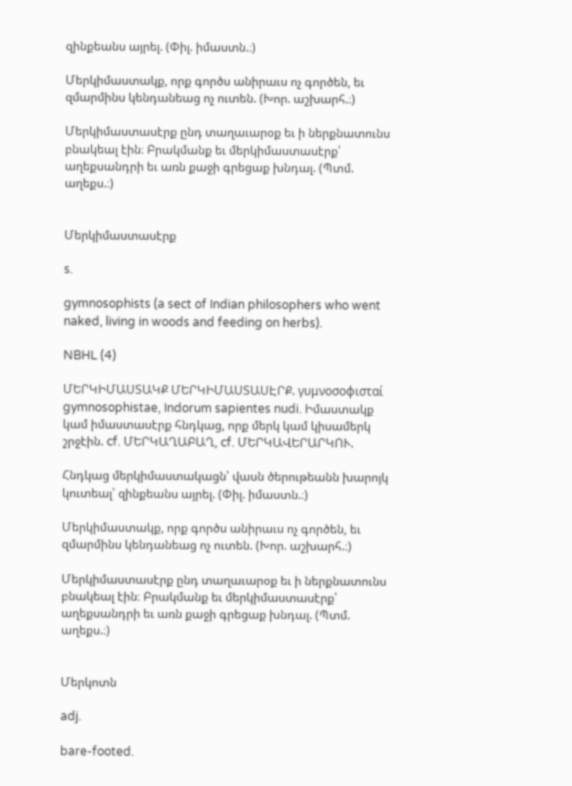զինքեանս այրել. (Փիլ. իմաստն.։)

Մերկիմաստակք, որք գործս անիրաւս ոչ գործեն, եւ զմարմինս կենդանեաց ոչ ուտեն. (Խոր. աշխարհ.։)

Մերկիմաստասէրք ընդ տաղաւարօք եւ ի ներքնատունս բնակեալ էին։ Բրակմանք եւ մերկիմաստասէրք՝ աղեքսանդրի եւ առն քաջի գրեցաք խնդալ. (Պտմ. աղեքս.։)


Մերկիմաստասէրք

s.

gymnosophists (a sect of Indian philosophers who went naked, living in woods and feeding on herbs).

NBHL (4)

ՄԵՐԿԻՄԱՍՏԱԿՔ ՄԵՐԿԻՄԱՍՏԱՍԷՐՔ. γυμνοσοφισταί gymnosophistae, Indorum sapientes nudi. Իմաստակք կամ իմաստասէրք հնդկաց, որք մերկ կամ կիսամերկ շրջէին. cf. ՄԵՐԿԱՂԱԲԱՂ, cf. ՄԵՐԿԱՎԵՐԱՐԿՈՒ.

Հնդկաց մերկիմաստակացն՝ վասն ծերութեանն խարոյկ կուտեալ՝ զինքեանս այրել. (Փիլ. իմաստն.։)

Մերկիմաստակք, որք գործս անիրաւս ոչ գործեն, եւ զմարմինս կենդանեաց ոչ ուտեն. (Խոր. աշխարհ.։)

Մերկիմաստասէրք ընդ տաղաւարօք եւ ի ներքնատունս բնակեալ էին։ Բրակմանք եւ մերկիմաստասէրք՝ աղեքսանդրի եւ առն քաջի գրեցաք խնդալ. (Պտմ. աղեքս.։)


Մերկոտն

adj.

bare-footed.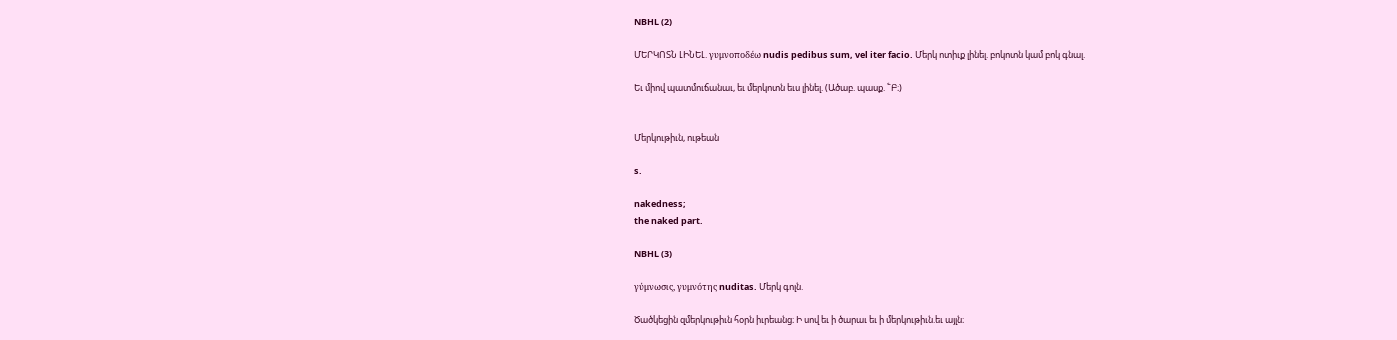NBHL (2)

ՄԵՐԿՈՏՆ ԼԻՆԵԼ. γυμνοποδέω nudis pedibus sum, vel iter facio. Մերկ ոտիւք լինել. բոկոտն կամ բոկ գնալ.

Եւ միով պատմուճանաւ, եւ մերկոտն եւս լինել. (Ածաբ. պասք. ՟Բ։)


Մերկութիւն, ութեան

s.

nakedness;
the naked part.

NBHL (3)

γύμνωσις, γυμνότης nuditas. Մերկ գոլն.

Ծածկեցին զմերկութիւն հօրն իւրեանց։ Ի սով եւ ի ծարաւ եւ ի մերկութիւն.եւ այլն։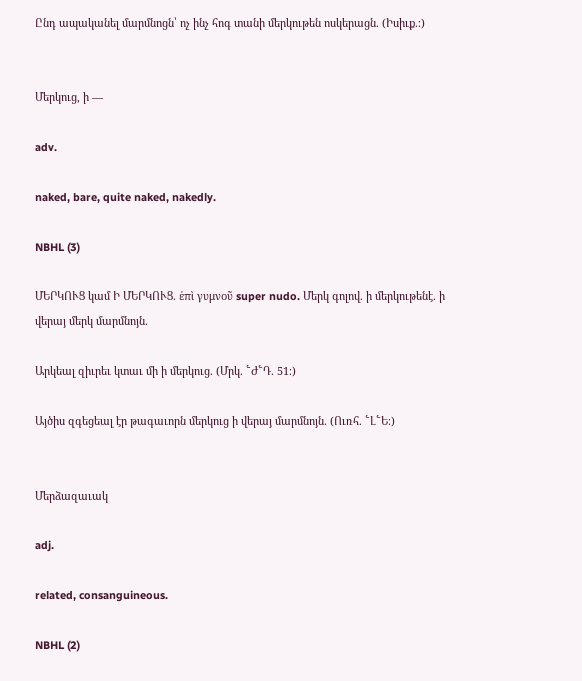Ընդ ապականել մարմնոցն՝ ոչ ինչ հոգ տանի մերկութեն ոսկերացն. (Իսիւք.։)


Մերկուց, ի —

adv.

naked, bare, quite naked, nakedly.

NBHL (3)

ՄԵՐԿՈՒՑ կամ Ի ՄԵՐԿՈՒՑ. ἑπὶ γυμνοῦ super nudo. Մերկ գոլով. ի մերկութենէ. ի վերայ մերկ մարմնոյն.

Արկեալ զիւրեւ կտաւ մի ի մերկուց. (Մրկ. ՟Ժ՟Դ. 51։)

Այծիս զգեցեալ էր թագաւորն մերկուց ի վերայ մարմնոյն. (Ուռհ. ՟Լ՟Ե։)


Մերձազաւակ

adj.

related, consanguineous.

NBHL (2)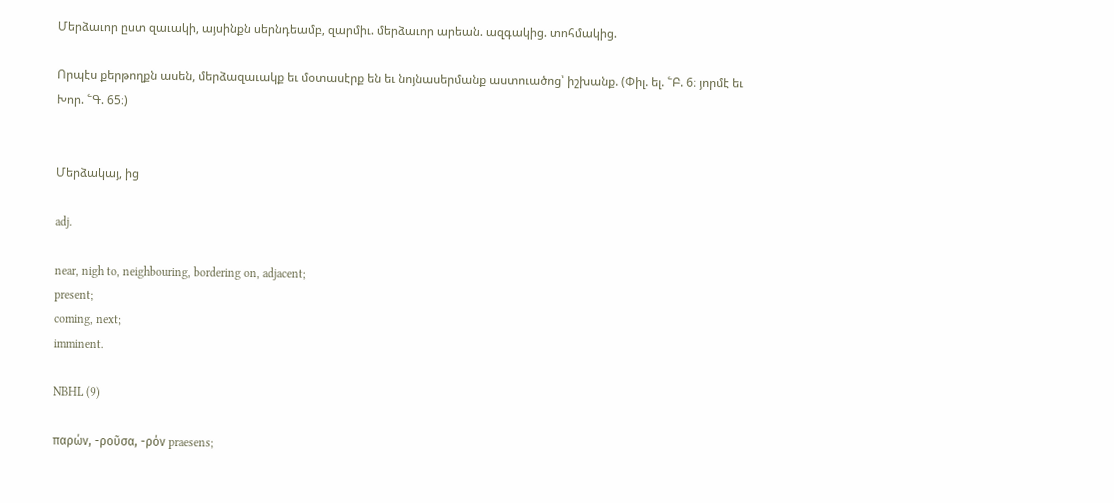Մերձաւոր ըստ զաւակի, այսինքն սերնդեամբ, զարմիւ. մերձաւոր արեան. ազգակից. տոհմակից.

Որպէս քերթողքն ասեն, մերձազաւակք եւ մօտասէրք են եւ նոյնասերմանք աստուածոց՝ իշխանք. (Փիլ. ել. ՟Բ. 6։ յորմէ եւ Խոր. ՟Գ. 65։)


Մերձակայ, ից

adj.

near, nigh to, neighbouring, bordering on, adjacent;
present;
coming, next;
imminent.

NBHL (9)

παρών, -ροῦσα, -ρόν praesens;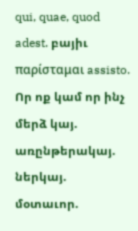qui, quae, quod adest. բայիւ παρίσταμαι assisto. Որ ոք կամ որ ինչ մերձ կայ. առընթերակայ. ներկայ. մօտաւոր.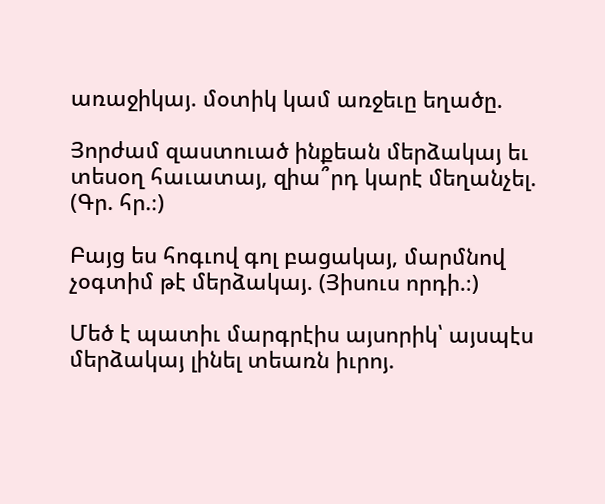առաջիկայ. մօտիկ կամ առջեւը եղածը.

Յորժամ զաստուած ինքեան մերձակայ եւ տեսօղ հաւատայ, զիա՞րդ կարէ մեղանչել. (Գր. հր.։)

Բայց ես հոգւով գոլ բացակայ, մարմնով չօգտիմ թէ մերձակայ. (Յիսուս որդի.։)

Մեծ է պատիւ մարգրէիս այսորիկ՝ այսպէս մերձակայ լինել տեառն իւրոյ.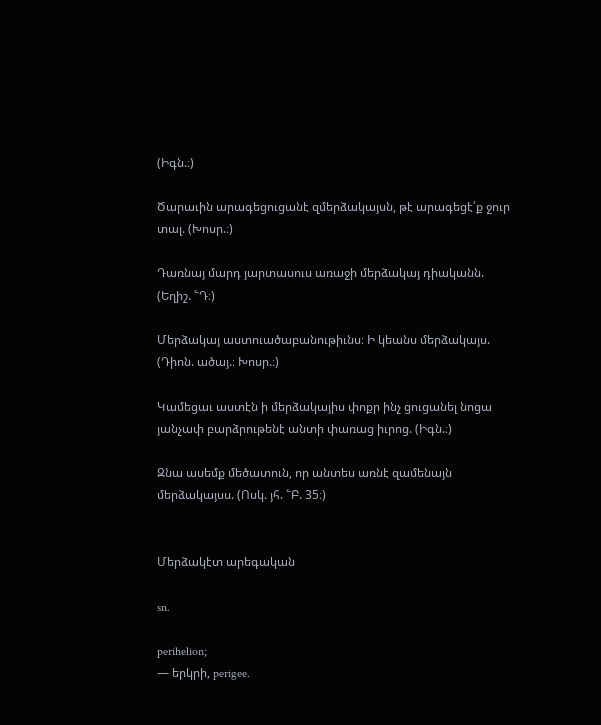(Իգն.։)

Ծարաւին արագեցուցանէ զմերձակայսն, թէ արագեցէ՛ք ջուր տալ. (Խոսր.։)

Դառնայ մարդ յարտասուս առաջի մերձակայ դիականն. (Եղիշ. ՟Դ։)

Մերձակայ աստուածաբանութիւնս։ Ի կեանս մերձակայս. (Դիոն. ածայ.։ Խոսր.։)

Կամեցաւ աստէն ի մերձակայիս փոքր ինչ ցուցանել նոցա յանչափ բարձրութենէ անտի փառաց իւրոց. (Իգն.։)

Զնա ասեմք մեծատուն, որ անտես առնէ զամենայն մերձակայսս. (Ոսկ. յհ. ՟Բ. 35։)


Մերձակէտ արեգական

sn.

perihelion;
— երկրի, perigee.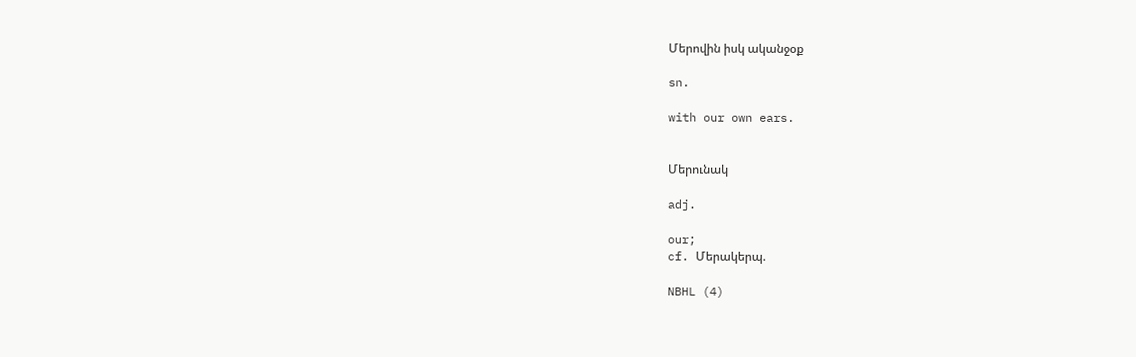Մերովին իսկ ականջօք

sn.

with our own ears.


Մերունակ

adj.

our;
cf. Մերակերպ.

NBHL (4)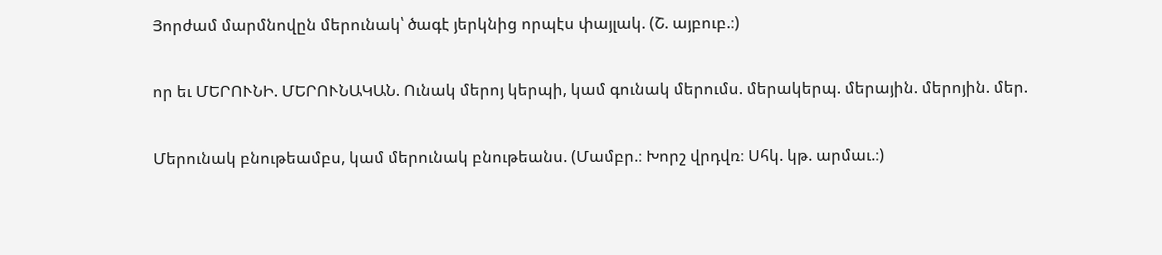Յորժամ մարմնովըն մերունակ՝ ծագէ յերկնից որպէս փայլակ. (Շ. այբուբ.։)

որ եւ ՄԵՐՈՒՆԻ. ՄԵՐՈՒՆԱԿԱՆ. Ունակ մերոյ կերպի, կամ գունակ մերումս. մերակերպ. մերային. մերոյին. մեր.

Մերունակ բնութեամբս, կամ մերունակ բնութեանս. (Մամբր.։ Խորշ վրդվռ։ Սհկ. կթ. արմաւ.։)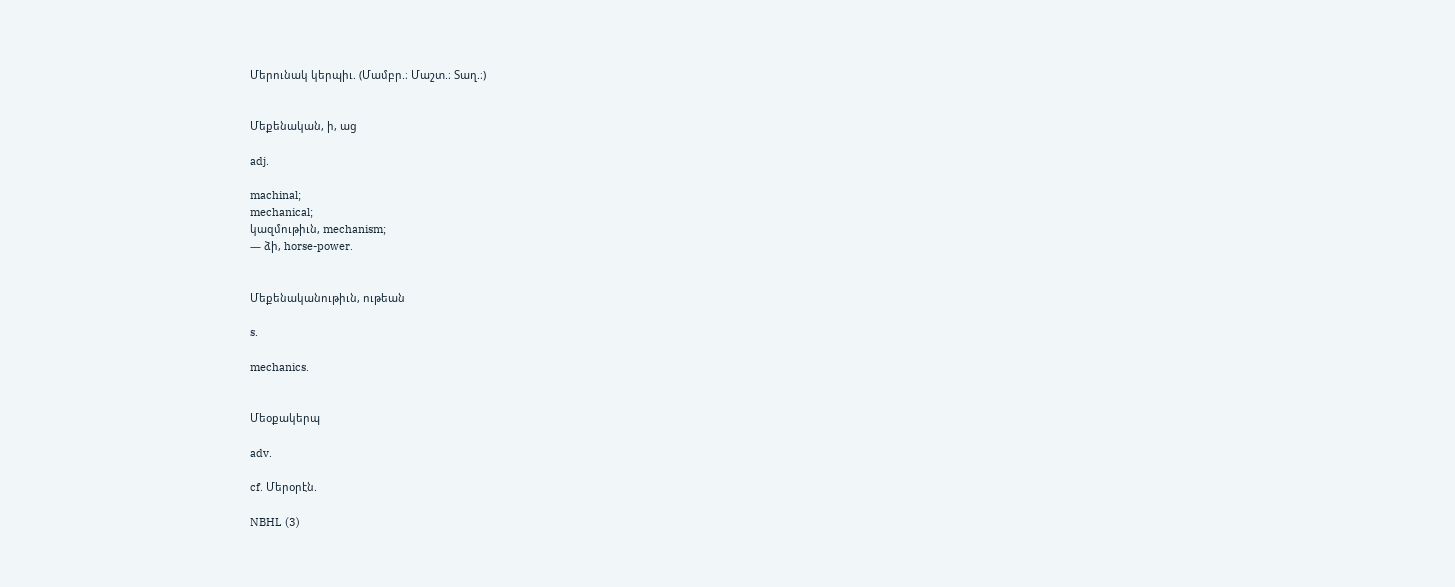Մերունակ կերպիւ. (Մամբր.։ Մաշտ.։ Տաղ.։)


Մեքենական, ի, աց

adj.

machinal;
mechanical;
կազմութիւն, mechanism;
— ձի, horse-power.


Մեքենականութիւն, ութեան

s.

mechanics.


Մեօքակերպ

adv.

cf. Մերօրէն.

NBHL (3)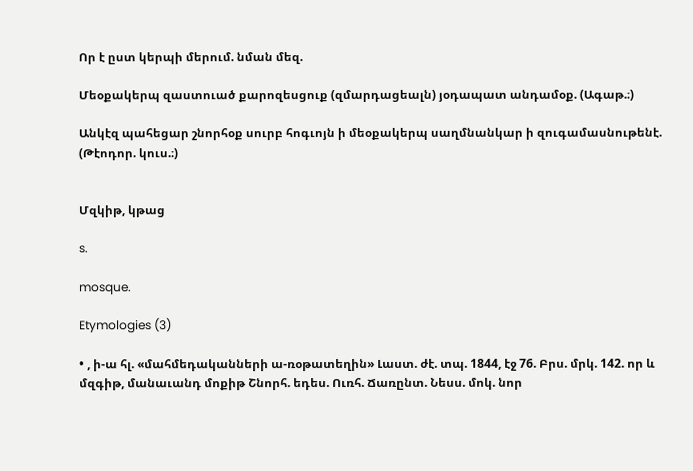Որ է ըստ կերպի մերում. նման մեզ.

Մեօքակերպ զաստուած քարոզեսցուք (զմարդացեալն) յօդապատ անդամօք. (Ագաթ.։)

Անկէզ պահեցար շնորհօք սուրբ հոգւոյն ի մեօքակերպ սաղմնանկար ի զուգամասնութենէ. (Թէոդոր. կուս.։)


Մզկիթ, կթաց

s.

mosque.

Etymologies (3)

• , ի-ա հլ. «մահմեդականների ա-ռօթատեղին» Լաստ. ժէ. տպ. 1844, էջ 76. Բրս. մրկ. 142. որ և մզգիթ, մանաւանդ մոքիթ Շնորհ. եդես. Ուռհ. Ճառընտ. Նեսս. մոկ. նոր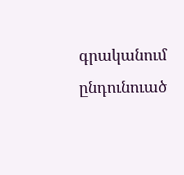գրականում ընդունուած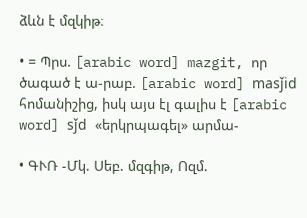ձևն է մզկիթ։

• = Պրս. [arabic word] mazgit, որ ծագած է ա-րաբ. [arabic word] masǰid հոմանիշից, իսկ այս էլ գալիս է [arabic word] sǰd «երկրպագել» արմա-

• ԳՒՌ -Մկ. Սեբ. մզգիթ, Ոզմ.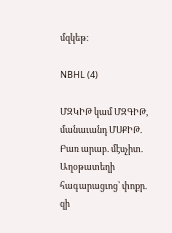մզկեթ։

NBHL (4)

ՄԶԿԻԹ կամ ՄԶԳԻԹ, մանաւանդ ՄՍՔԻԹ. Բառ արաբ. մէսչիտ. Աղօթատեղի հագարացւոց՝ փոքր. զի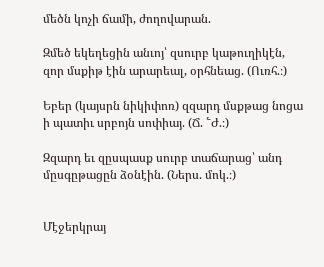մեծն կոչի ճամի, ժողովարան.

Զմեծ եկեղեցին անւոյ՝ զսուրբ կաթուղիկէն, զոր մսքիթ էին արարեալ, օրհնեաց. (Ուռհ.։)

Եբեր (կայսրն նիկիփոռ) զզարդ մսքթաց նոցա ի պատիւ սրբոյն սոփիայ. (Ճ. ՟Ժ.։)

Զզարդ եւ զըսպասք սուրբ տաճարաց՝ անդ մըսգըթացըն ձօնէին. (Ներս. մոկ.։)


Մէջերկրայ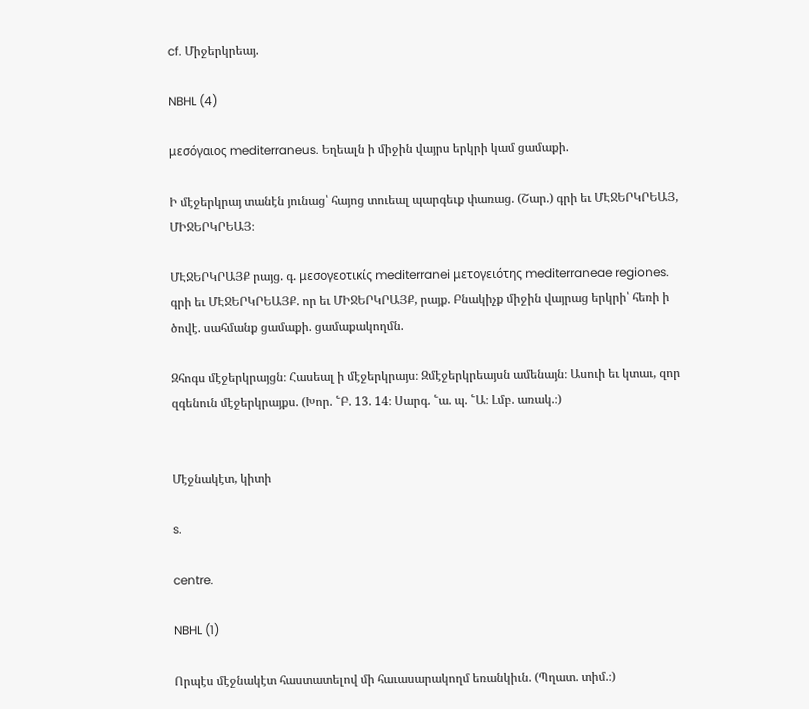cf. Միջերկրեայ.

NBHL (4)

μεσόγαιος mediterraneus. Եղեալն ի միջին վայրս երկրի կամ ցամաքի.

Ի մէջերկրայ տանէն յունաց՝ հայոց տուեալ պարգեւք փառաց. (Շար.) գրի եւ ՄԷՋԵՐԿՐԵԱՅ, ՄԻՋԵՐԿՐԵԱՅ։

ՄԷՋԵՐԿՐԱՅՔ րայց. գ. μεσογεοτικίς mediterranei μετογειότης mediterraneae regiones. գրի եւ ՄԷՋԵՐԿՐԵԱՅՔ. որ եւ ՄԻՋԵՐԿՐԱՅՔ, րայք. Բնակիչք միջին վայրաց երկրի՝ հեռի ի ծովէ. սահմանք ցամաքի. ցամաքակողմն.

Զհոգս մէջերկրայցն։ Հասեալ ի մէջերկրայս։ Զմէջերկրեայսն ամենայն։ Ասուի եւ կտաւ, զոր զգենուն մէջերկրայքս. (Խոր. ՟Բ. 13. 14։ Սարգ. ՟ա. պ. ՟Ա։ Լմբ. առակ.։)


Մէջնակէտ, կիտի

s.

centre.

NBHL (1)

Որպէս մէջնակէտ հաստատելով մի հաւասարակողմ եռանկիւն. (Պղատ. տիմ.։)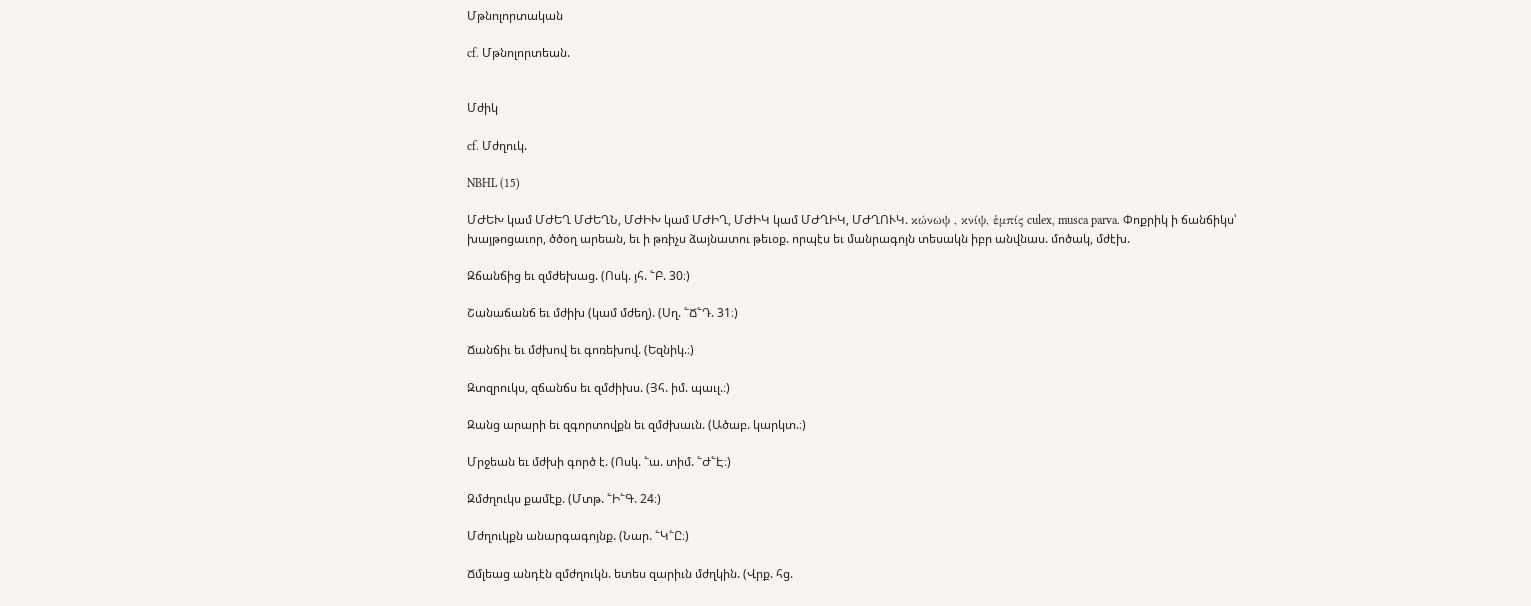Մթնոլորտական

cf. Մթնոլորտեան.


Մժիկ

cf. Մժղուկ.

NBHL (15)

ՄԺԵԽ կամ ՄԺԵՂ ՄԺԵՂՆ, ՄԺԻԽ կամ ՄԺԻՂ, ՄԺԻԿ կամ ՄԺՂԻԿ, ՄԺՂՈՒԿ. κώνωψ , κνίψ, ἑμπίς culex, musca parva. Փոքրիկ ի ճանճիկս՝ խայթոցաւոր, ծծօղ արեան, եւ ի թռիչս ձայնատու թեւօք. որպէս եւ մանրագոյն տեսակն իբր անվնաս. մոծակ, մժէխ.

Զճանճից եւ զմժեխաց. (Ոսկ. յհ. ՟Բ. 30։)

Շանաճանճ եւ մժիխ (կամ մժեղ). (Սղ. ՟Ճ՟Դ. 31։)

Ճանճիւ եւ մժխով եւ գոռեխով. (Եզնիկ.։)

Զտզրուկս, զճանճս եւ զմժիխս. (Յհ. իմ. պաւլ.։)

Զանց արարի եւ զգորտովքն եւ զմժխաւն. (Ածաբ. կարկտ.։)

Մրջեան եւ մժխի գործ է. (Ոսկ. ՟ա. տիմ. ՟Ժ՟Է։)

Զմժղուկս քամէք. (Մտթ. ՟Ի՟Գ. 24։)

Մժղուկքն անարգագոյնք. (Նար. ՟Կ՟Ը։)

Ճմլեաց անդէն զմժղուկն. ետես զարիւն մժղկին. (Վրք. հց.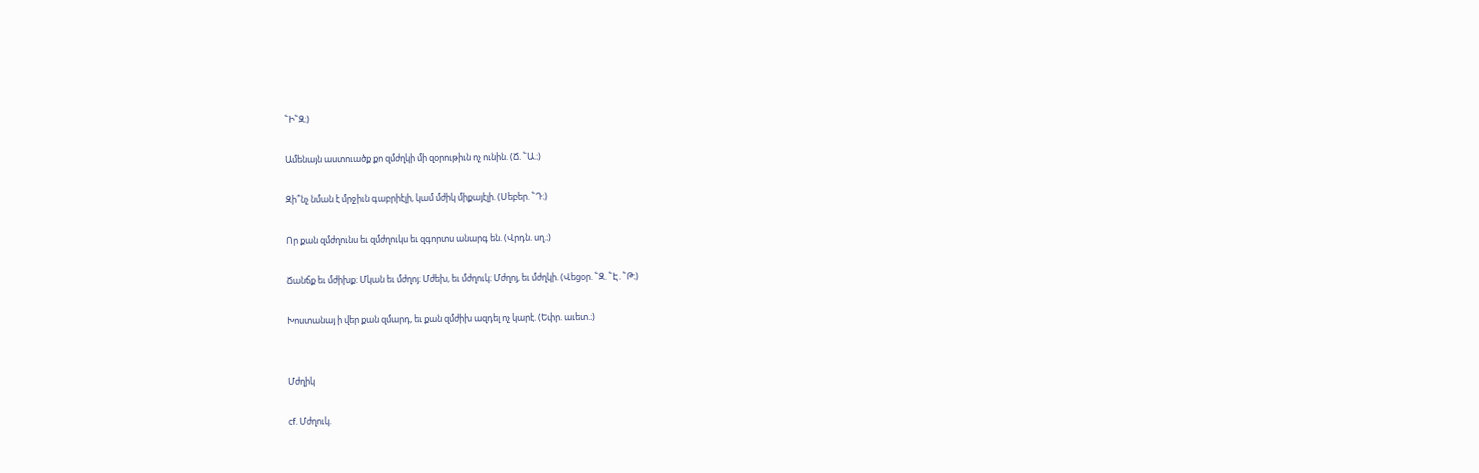՟Ի՟Զ։)

Ամենայն աստուածք քո զմժղկի մի զօրութիւն ոչ ունին. (Ճ. ՟Ա.։)

Զի՞նչ նման է մրջիւն գաբրիէլի, կամ մժիկ միքայէլի. (Սեբեր. ՟Դ։)

Որ քան զմժղունս եւ զմժղուկս եւ զգորտս անարգ են. (Վրդն. սղ.։)

Ճանճք եւ մժիխք։ Մկան եւ մժղոյ։ Մժեխ, եւ մժղուկ։ Մժղոյ, եւ մժղկի. (Վեցօր. ՟Զ. ՟Է. ՟Թ։)

Խոստանայ ի վեր քան զմարդ, եւ քան զմժիխ ազդել ոչ կարէ. (Եփր. աւետ.։)


Մժղիկ

cf. Մժղուկ.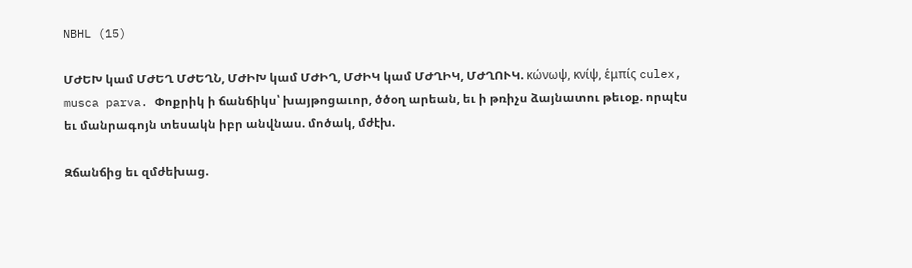NBHL (15)

ՄԺԵԽ կամ ՄԺԵՂ ՄԺԵՂՆ, ՄԺԻԽ կամ ՄԺԻՂ, ՄԺԻԿ կամ ՄԺՂԻԿ, ՄԺՂՈՒԿ. κώνωψ, κνίψ, ἑμπίς culex, musca parva. Փոքրիկ ի ճանճիկս՝ խայթոցաւոր, ծծօղ արեան, եւ ի թռիչս ձայնատու թեւօք. որպէս եւ մանրագոյն տեսակն իբր անվնաս. մոծակ, մժէխ.

Զճանճից եւ զմժեխաց.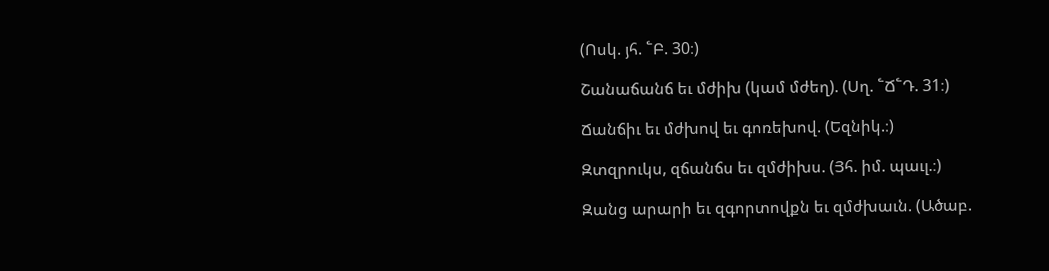(Ոսկ. յհ. ՟Բ. 30։)

Շանաճանճ եւ մժիխ (կամ մժեղ). (Սղ. ՟Ճ՟Դ. 31։)

Ճանճիւ եւ մժխով եւ գոռեխով. (Եզնիկ.։)

Զտզրուկս, զճանճս եւ զմժիխս. (Յհ. իմ. պաւլ.։)

Զանց արարի եւ զգորտովքն եւ զմժխաւն. (Ածաբ.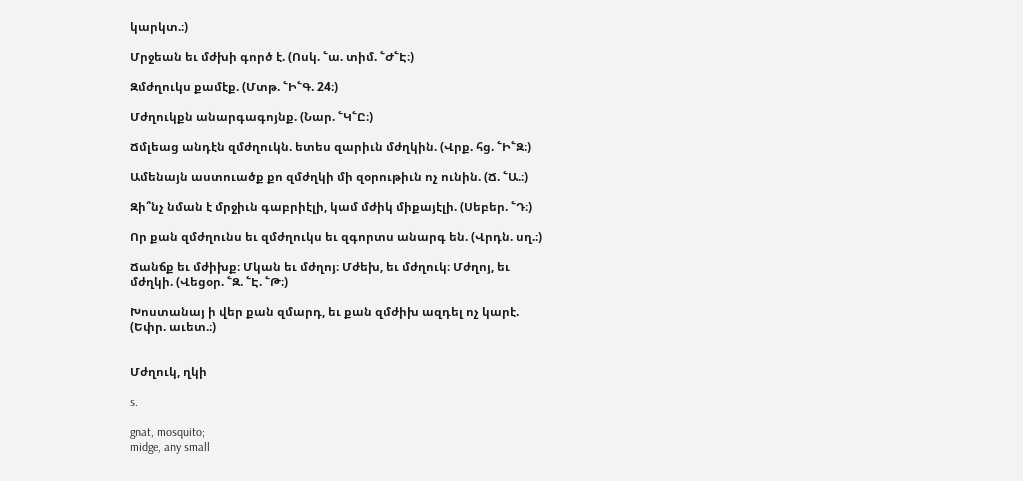կարկտ.։)

Մրջեան եւ մժխի գործ է. (Ոսկ. ՟ա. տիմ. ՟Ժ՟Է։)

Զմժղուկս քամէք. (Մտթ. ՟Ի՟Գ. 24։)

Մժղուկքն անարգագոյնք. (Նար. ՟Կ՟Ը։)

Ճմլեաց անդէն զմժղուկն. ետես զարիւն մժղկին. (Վրք. հց. ՟Ի՟Զ։)

Ամենայն աստուածք քո զմժղկի մի զօրութիւն ոչ ունին. (Ճ. ՟Ա.։)

Զի՞նչ նման է մրջիւն գաբրիէլի, կամ մժիկ միքայէլի. (Սեբեր. ՟Դ։)

Որ քան զմժղունս եւ զմժղուկս եւ զգորտս անարգ են. (Վրդն. սղ.։)

Ճանճք եւ մժիխք։ Մկան եւ մժղոյ։ Մժեխ, եւ մժղուկ։ Մժղոյ, եւ մժղկի. (Վեցօր. ՟Զ. ՟Է. ՟Թ։)

Խոստանայ ի վեր քան զմարդ, եւ քան զմժիխ ազդել ոչ կարէ. (Եփր. աւետ.։)


Մժղուկ, ղկի

s.

gnat, mosquito;
midge, any small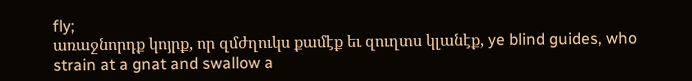fly;
առաջնորդք կոյրք, որ զմժղուկս քամէք եւ զուղտս կլանէք, ye blind guides, who strain at a gnat and swallow a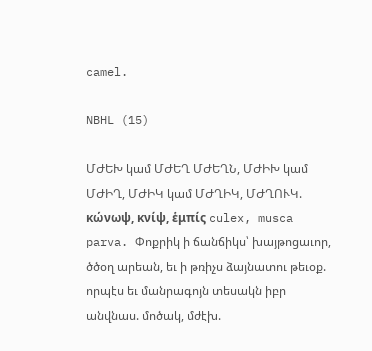camel.

NBHL (15)

ՄԺԵԽ կամ ՄԺԵՂ ՄԺԵՂՆ, ՄԺԻԽ կամ ՄԺԻՂ, ՄԺԻԿ կամ ՄԺՂԻԿ, ՄԺՂՈՒԿ. κώνωψ, κνίψ, ἑμπίς culex, musca parva. Փոքրիկ ի ճանճիկս՝ խայթոցաւոր, ծծօղ արեան, եւ ի թռիչս ձայնատու թեւօք. որպէս եւ մանրագոյն տեսակն իբր անվնաս. մոծակ, մժէխ.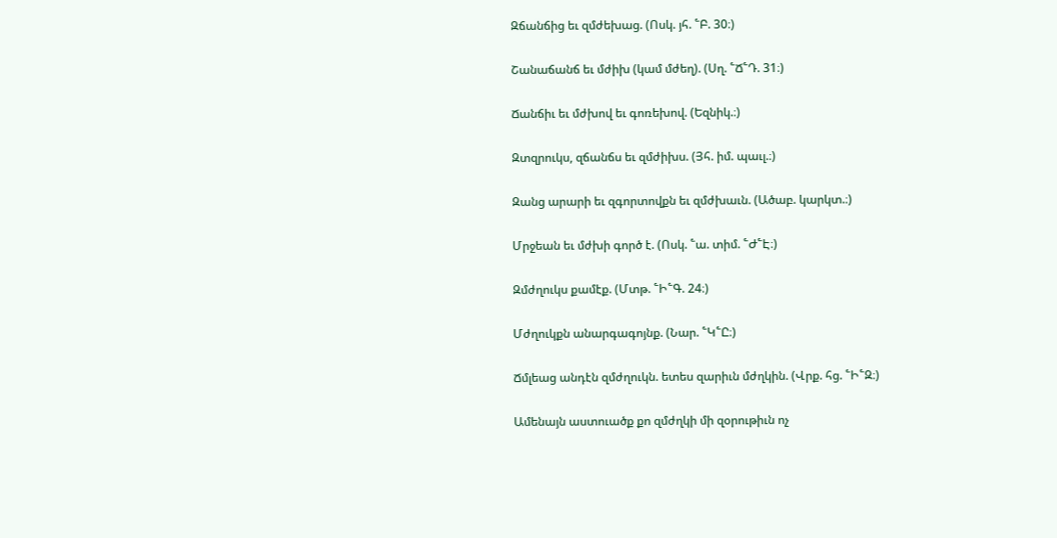Զճանճից եւ զմժեխաց. (Ոսկ. յհ. ՟Բ. 30։)

Շանաճանճ եւ մժիխ (կամ մժեղ). (Սղ. ՟Ճ՟Դ. 31։)

Ճանճիւ եւ մժխով եւ գոռեխով. (Եզնիկ.։)

Զտզրուկս, զճանճս եւ զմժիխս. (Յհ. իմ. պաւլ.։)

Զանց արարի եւ զգորտովքն եւ զմժխաւն. (Ածաբ. կարկտ.։)

Մրջեան եւ մժխի գործ է. (Ոսկ. ՟ա. տիմ. ՟Ժ՟Է։)

Զմժղուկս քամէք. (Մտթ. ՟Ի՟Գ. 24։)

Մժղուկքն անարգագոյնք. (Նար. ՟Կ՟Ը։)

Ճմլեաց անդէն զմժղուկն. ետես զարիւն մժղկին. (Վրք. հց. ՟Ի՟Զ։)

Ամենայն աստուածք քո զմժղկի մի զօրութիւն ոչ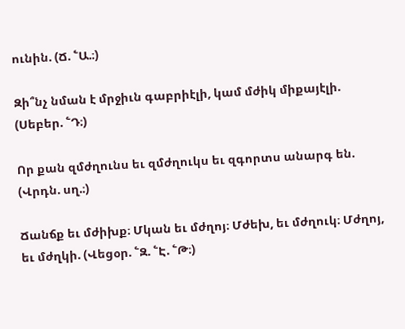ունին. (Ճ. ՟Ա.։)

Զի՞նչ նման է մրջիւն գաբրիէլի, կամ մժիկ միքայէլի. (Սեբեր. ՟Դ։)

Որ քան զմժղունս եւ զմժղուկս եւ զգորտս անարգ են. (Վրդն. սղ.։)

Ճանճք եւ մժիխք։ Մկան եւ մժղոյ։ Մժեխ, եւ մժղուկ։ Մժղոյ, եւ մժղկի. (Վեցօր. ՟Զ. ՟Է. ՟Թ։)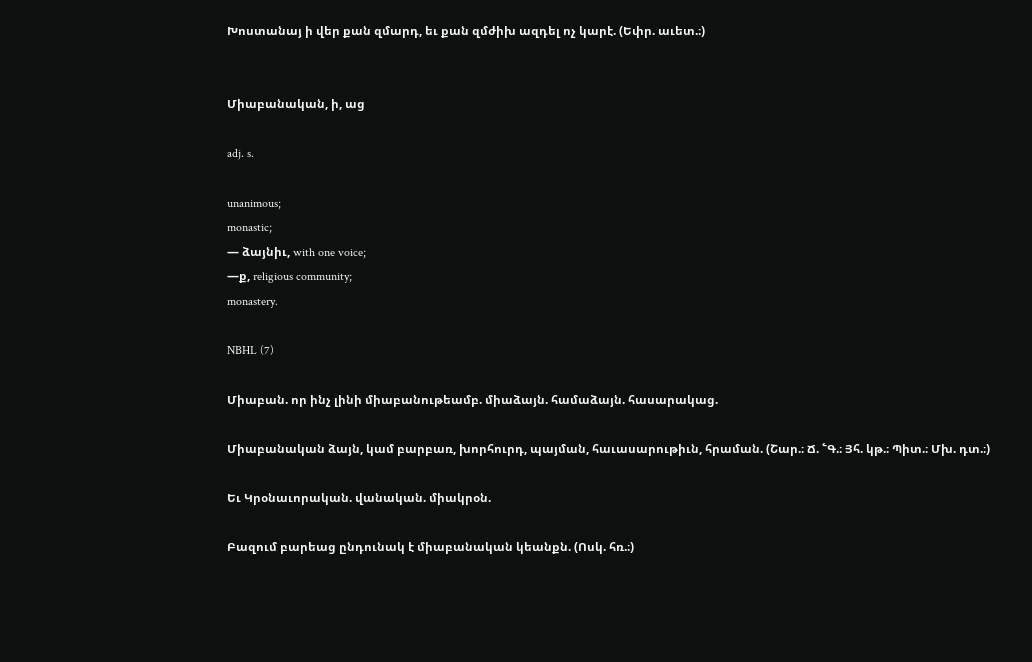Խոստանայ ի վեր քան զմարդ, եւ քան զմժիխ ազդել ոչ կարէ. (Եփր. աւետ.։)


Միաբանական, ի, աց

adj. s.

unanimous;
monastic;
— ձայնիւ, with one voice;
—ք, religious community;
monastery.

NBHL (7)

Միաբան. որ ինչ լինի միաբանութեամբ. միաձայն. համաձայն. հասարակաց.

Միաբանական ձայն, կամ բարբառ, խորհուրդ, պայման, հաւասարութիւն, հրաման. (Շար.։ Ճ. ՟Գ.։ Յհ. կթ.։ Պիտ.։ Մխ. դտ.։)

Եւ Կրօնաւորական. վանական. միակրօն.

Բազում բարեաց ընդունակ է միաբանական կեանքն. (Ոսկ. հռ.։)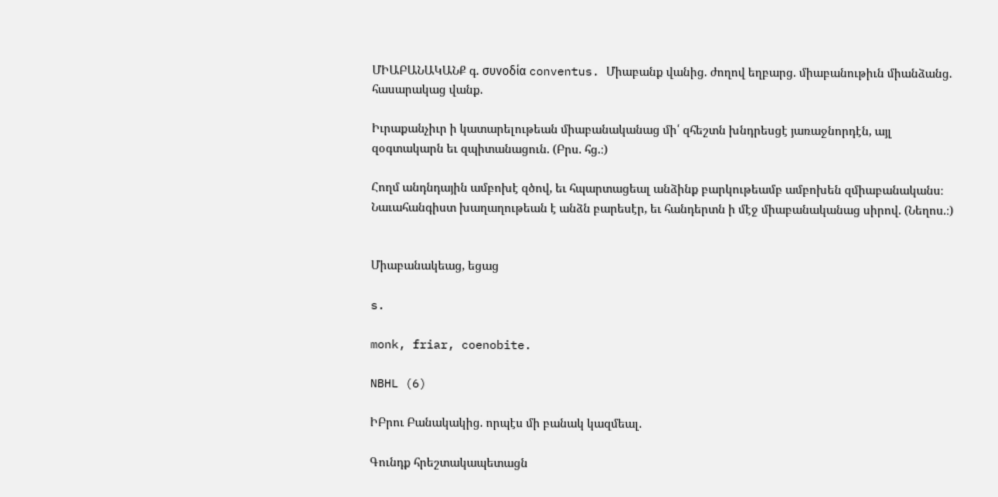ՄԻԱԲԱՆԱԿԱՆՔ գ. συνοδία conventus. Միաբանք վանից. ժողով եղբարց. միաբանութիւն միանձանց. հասարակաց վանք.

Իւրաքանչիւր ի կատարելութեան միաբանականաց մի՛ զհեշտն խնդրեսցէ յառաջնորդէն, այլ զօգտակարն եւ զպիտանացուն. (Բրս. հց.։)

Հողմ անդնդային ամբոխէ զծով, եւ հպարտացեալ անձինք բարկութեամբ ամբոխեն զմիաբանականս։ Նաւահանգիստ խաղաղութեան է անձն բարեսէր, եւ հանդերտն ի մէջ միաբանականաց սիրով. (Նեղոս.։)


Միաբանակեաց, եցաց

s.

monk, friar, coenobite.

NBHL (6)

ԻԲրու Բանակակից. որպէս մի բանակ կազմեալ.

Գունդք հրեշտակապետացն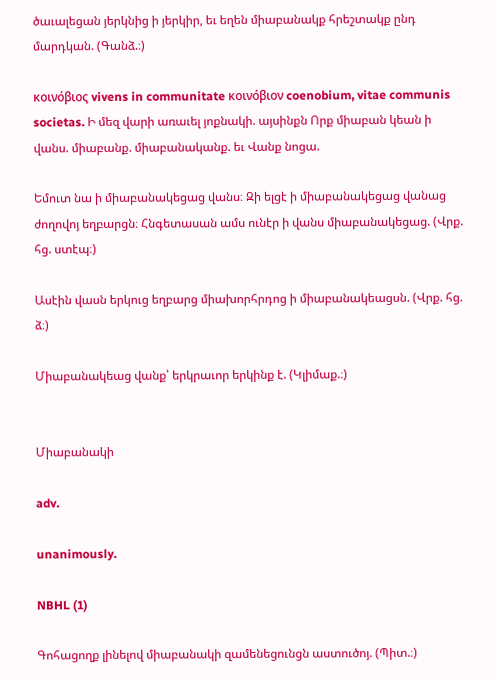ծաւալեցան յերկնից ի յերկիր, եւ եղեն միաբանակք հրեշտակք ընդ մարդկան. (Գանձ.։)

κοινόβιος vivens in communitate κοινόβιον coenobium, vitae communis societas. Ի մեզ վարի առաւել յոքնակի. այսինքն Որք միաբան կեան ի վանս. միաբանք. միաբանականք. եւ Վանք նոցա.

Եմուտ նա ի միաբանակեցաց վանս։ Զի ելցէ ի միաբանակեցաց վանաց ժողովոյ եղբարցն։ Հնգետասան ամս ունէր ի վանս միաբանակեցաց. (Վրք. հց. ստէպ։)

Ասէին վասն երկուց եղբարց միախորհրդոց ի միաբանակեացսն. (Վրք. հց. ձ։)

Միաբանակեաց վանք՝ երկրաւոր երկինք է. (Կլիմաք.։)


Միաբանակի

adv.

unanimously.

NBHL (1)

Գոհացողք լինելով միաբանակի զամենեցունցն աստուծոյ. (Պիտ.։)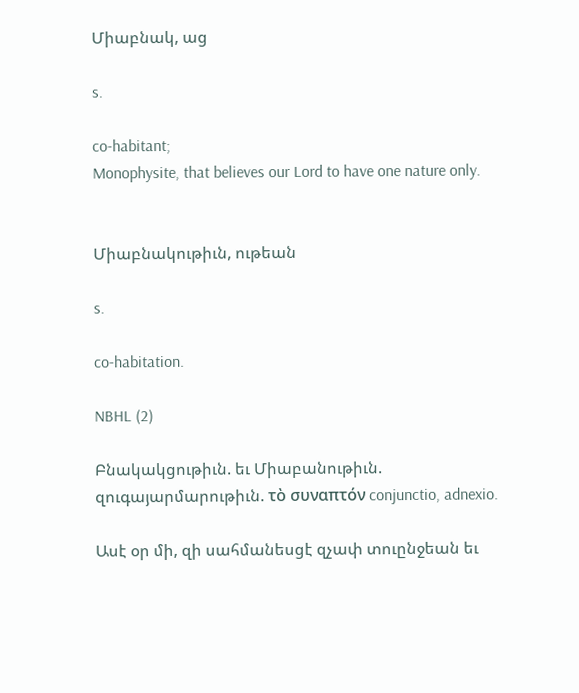Միաբնակ, աց

s.

co-habitant;
Monophysite, that believes our Lord to have one nature only.


Միաբնակութիւն, ութեան

s.

co-habitation.

NBHL (2)

Բնակակցութիւն. եւ Միաբանութիւն. զուգայարմարութիւն. τὸ συναπτόν conjunctio, adnexio.

Ասէ օր մի, զի սահմանեսցէ զչափ տուընջեան եւ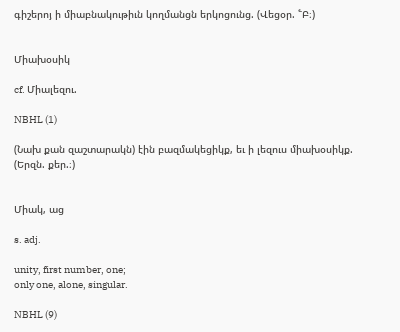գիշերոյ ի միաբնակութիւն կողմանցն երկոցունց. (Վեցօր. ՟Բ։)


Միախօսիկ

cf. Միալեզու.

NBHL (1)

(Նախ քան զաշտարակն) էին բազմակեցիկք, եւ ի լեզուս միախօսիկք. (Երզն. քեր.։)


Միակ, աց

s. adj.

unity, first number, one;
only one, alone, singular.

NBHL (9)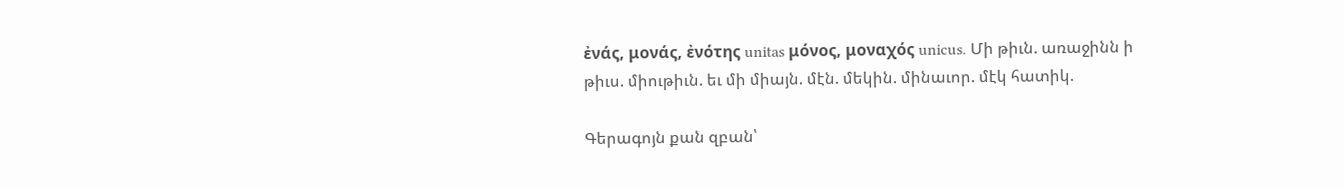ἐνάς, μονάς, ἐνότης unitas μόνος, μοναχός unicus. Մի թիւն. առաջինն ի թիւս. միութիւն. եւ մի միայն. մէն. մեկին. մինաւոր. մէկ հատիկ.

Գերագոյն քան զբան՝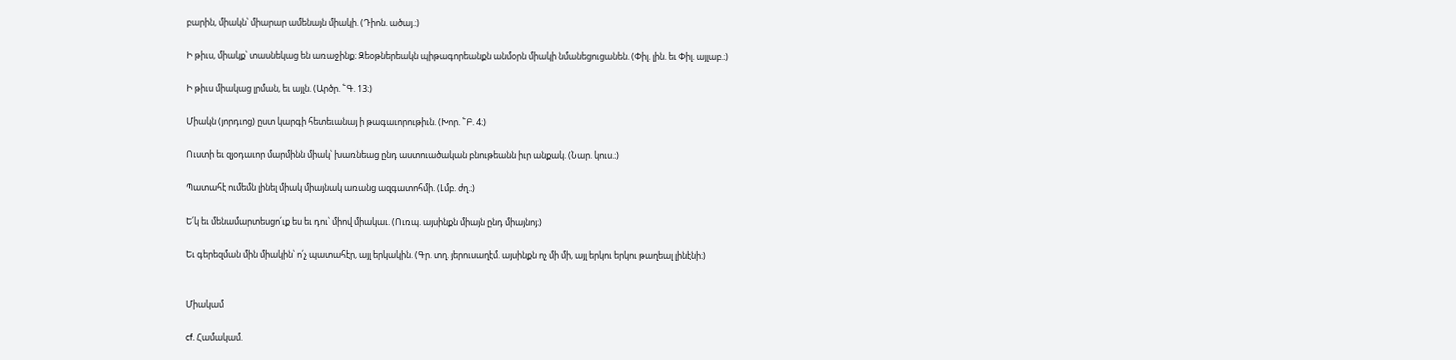բարին, միակն՝ միարար ամենայն միակի. (Դիոն. ածայ.։)

Ի թիւս, միակք՝ տասնեկաց են առաջինք։ Զեօթներեակն պիթագորեանքն անմօրն միակի նմանեցուցանեն. (Փիլ. լին. եւ Փիլ. այլաբ.։)

Ի թիւս միակաց լրման, եւ այլն. (Արծր. ՟Գ. 13։)

Միակն (յորդւոց) ըստ կարգի հետեւանայ ի թագաւորութիւն. (Խոր. ՟Բ. 4։)

Ուստի եւ զյօդաւոր մարմինն միակ՝ խառնեաց ընդ աստուածական բնութեանն իւր անքակ. (Նար. կուս.։)

Պատահէ ումեմն լինել միակ միայնակ առանց ազգատոհմի. (Լմբ. ժղ.։)

Ե՛կ եւ մենամարտեսցո՛ւք ես եւ դու՝ միով միակաւ. (Ուռպ. այսինքն միայն ընդ միայնոյ։)

Եւ գերեզման մին միակին՝ ո՛չ պատահէր, այլ երկակին. (Գր. տղ. յերուսաղէմ. այսինքն ոչ մի մի, այլ երկու երկու թաղեալ լինէնի։)


Միակամ

cf. Համակամ.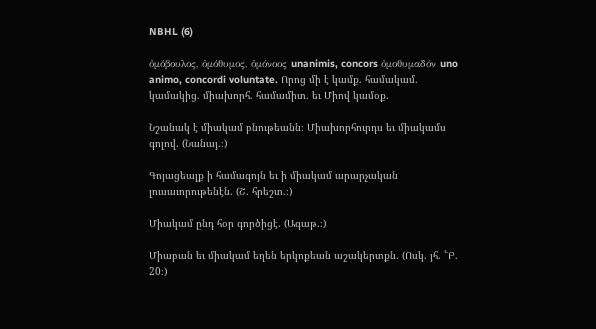NBHL (6)

ὀμόβουλος, ὀμόθυμος, ὀμόνοος unanimis, concors ὀμοθυμαδόν uno animo, concordi voluntate. Որոց մի է կամք. համակամ. կամակից. միախորհ. համամիտ. եւ Միով կամօք.

Նշանակ է միակամ բնութեանն։ Միախորհուրդս եւ միակամս գոլով. (Նանայ.։)

Գոյացեալք ի համագոյն եւ ի միակամ արարչական լուսաւորութենէն. (Շ. հրեշտ.։)

Միակամ ընդ հօր գործիցէ. (Ագաթ.։)

Միաբան եւ միակամ եղեն երկոքեան աշակերտքն. (Ոսկ. յհ. ՟Բ. 20։)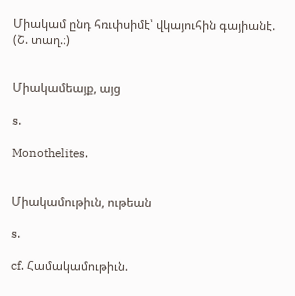Միակամ ընդ հռւփսիմէ՝ վկայուհին գայիանէ. (Շ. տաղ.։)


Միակամեայք, այց

s.

Monothelites.


Միակամութիւն, ութեան

s.

cf. Համակամութիւն.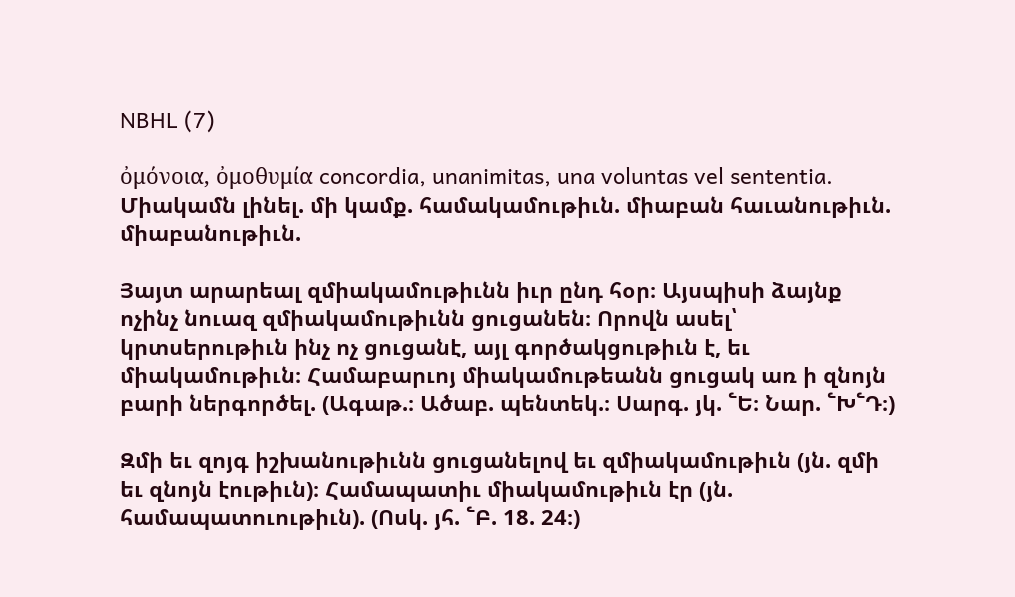NBHL (7)

ὀμόνοια, ὀμοθυμία concordia, unanimitas, una voluntas vel sententia. Միակամն լինել. մի կամք. համակամութիւն. միաբան հաւանութիւն. միաբանութիւն.

Յայտ արարեալ զմիակամութիւնն իւր ընդ հօր։ Այսպիսի ձայնք ոչինչ նուազ զմիակամութիւնն ցուցանեն։ Որովն ասել՝ կրտսերութիւն ինչ ոչ ցուցանէ, այլ գործակցութիւն է, եւ միակամութիւն։ Համաբարւոյ միակամութեանն ցուցակ առ ի զնոյն բարի ներգործել. (Ագաթ.։ Ածաբ. պենտեկ.։ Սարգ. յկ. ՟Ե։ Նար. ՟Խ՟Դ։)

Զմի եւ զոյգ իշխանութիւնն ցուցանելով եւ զմիակամութիւն (յն. զմի եւ զնոյն էութիւն)։ Համապատիւ միակամութիւն էր (յն. համապատուութիւն). (Ոսկ. յհ. ՟Բ. 18. 24։)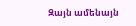Զայն ամենայն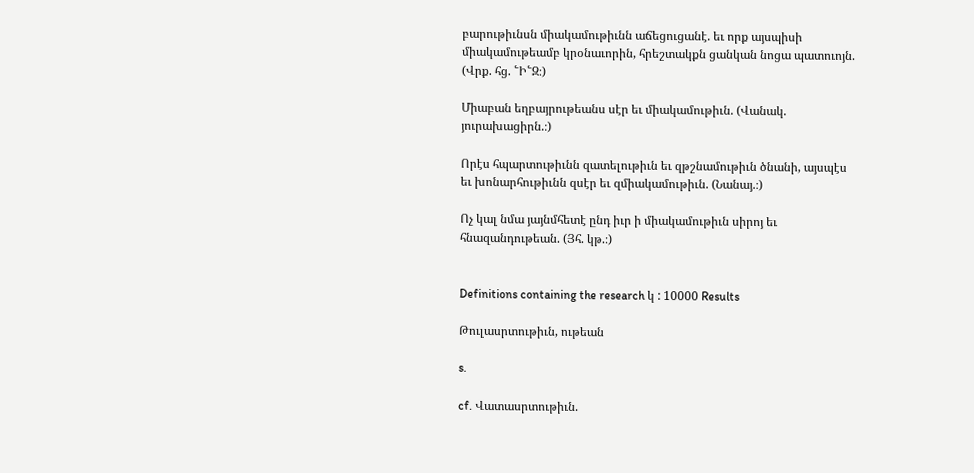բարութիւնսն միակամութիւնն աճեցուցանէ. եւ որք այսպիսի միակամութեամբ կրօնաւորին, հրեշտակքն ցանկան նոցա պատուոյն. (Վրք. հց. ՟Ի՟Զ։)

Միաբան եղբայրութեանս սէր եւ միակամութիւն. (Վանակ. յուրախացիրն.։)

Որէս հպարտութիւնն զատելութիւն եւ զթշնամութիւն ծնանի, այսպէս եւ խոնարհութիւնն զսէր եւ զմիակամութիւն. (Նանայ.։)

Ոչ կալ նմա յայնմհետէ ընդ իւր ի միակամութիւն սիրոյ եւ հնազանդութեան. (Յհ. կթ.։)


Definitions containing the research կ : 10000 Results

Թուլասրտութիւն, ութեան

s.

cf. Վատասրտութիւն.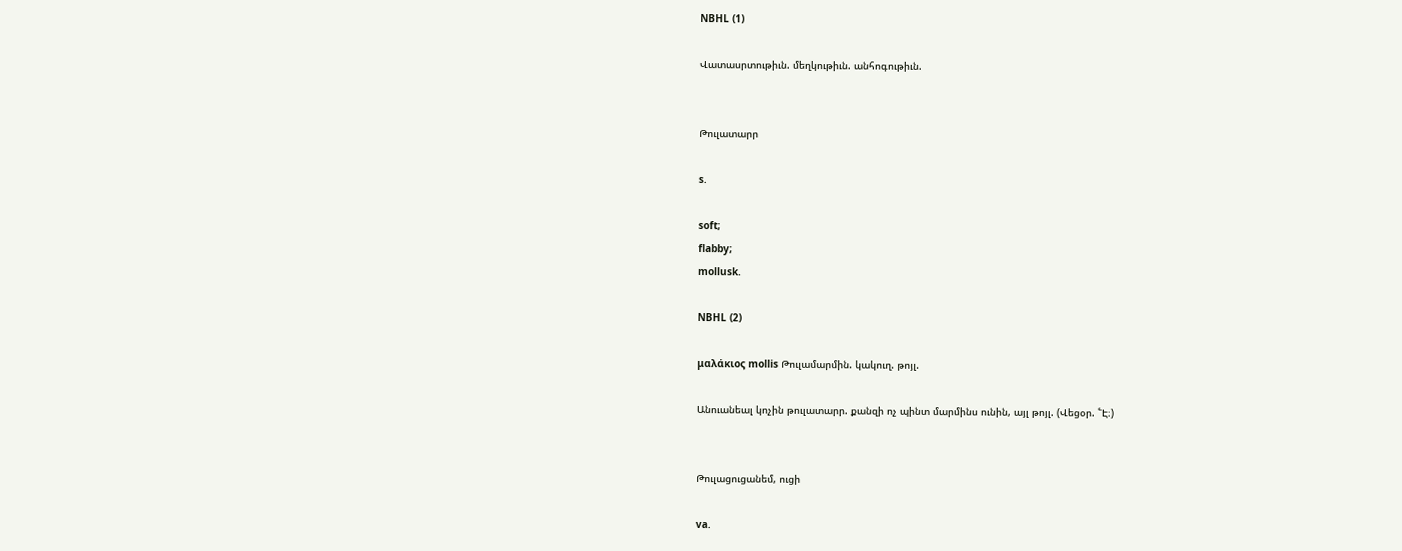NBHL (1)

Վատասրտութիւն. մեղկութիւն. անհոգութիւն.


Թուլատարր

s.

soft;
flabby;
mollusk.

NBHL (2)

μαλάκιος mollis Թուլամարմին. կակուղ. թոյլ.

Անուանեալ կոչին թուլատարր. քանզի ոչ պինտ մարմինս ունին, այլ թոյլ. (Վեցօր. ՟Է։)


Թուլացուցանեմ, ուցի

va.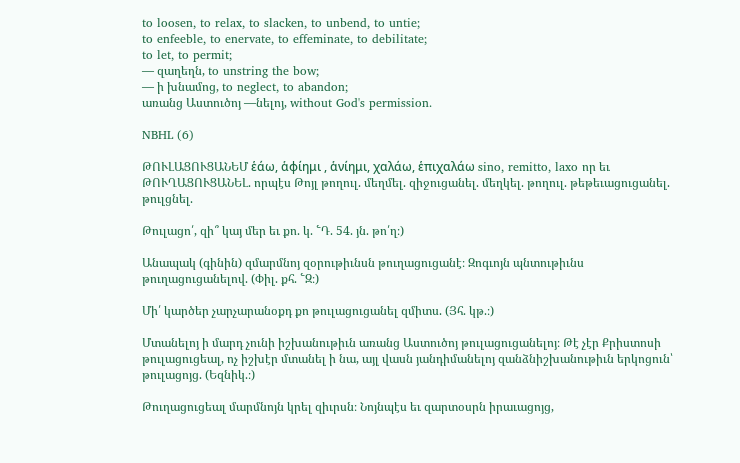to loosen, to relax, to slacken, to unbend, to untie;
to enfeeble, to enervate, to effeminate, to debilitate;
to let, to permit;
— զաղեղն, to unstring the bow;
— ի խնամոց, to neglect, to abandon;
առանց Աստուծոյ —նելոյ, without God's permission.

NBHL (6)

ԹՈՒԼԱՑՈՒՑԱՆԵՄ ἑάω, ἁφίημι , ἁνίημι, χαλάω, ἑπιχαλάω sino, remitto, laxo որ եւ ԹՈՒՂԱՑՈՒՑԱՆԵԼ. որպէս Թոյլ թողուլ. մեղմել. զիջուցանել. մեղկել. թողուլ. թեթեւացուցանել. թուլցնել.

Թուլացո՛, զի՞ կայ մեր եւ քո. կ. ՟Դ. 54. յն. թո՛ղ։)

Անապակ (գինին) զմարմնոյ զօրութիւնսն թուղացուցանէ։ Զոգւոյն պնտութիւնս թուղացուցանելով. (Փիլ. քհ. ՟Զ։)

Մի՛ կարծեր չարչարանօքդ քո թուլացուցանել զմիտս. (Յհ. կթ.։)

Մտանելոյ ի մարդ չունի իշխանութիւն առանց Աստուծոյ թուլացուցանելոյ։ Թէ չէր Քրիստոսի թուլացուցեալ, ոչ իշխէր մտանել ի նա, այլ վասն յանդիմանելոյ զանձնիշխանութիւն երկոցուն՝ թուլացոյց. (Եզնիկ.։)

Թուղացուցեալ մարմնոյն կրել զիւրսն։ Նոյնպէս եւ զարտօսրն իրաւացոյց,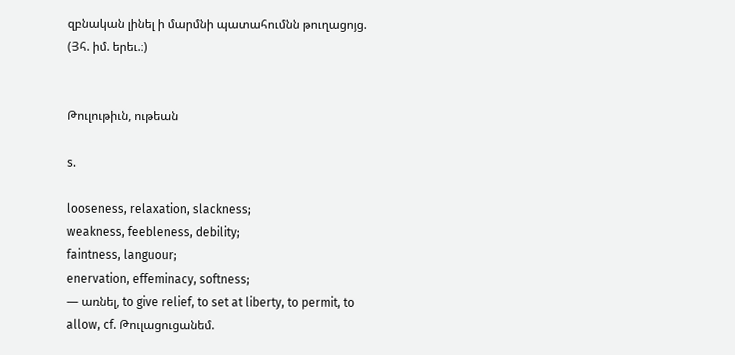զբնական լինել ի մարմնի պատահումնն թուղացոյց. (Յհ. իմ. երեւ.։)


Թուլութիւն, ութեան

s.

looseness, relaxation, slackness;
weakness, feebleness, debility;
faintness, languour;
enervation, effeminacy, softness;
— առնել, to give relief, to set at liberty, to permit, to allow, cf. Թուլացուցանեմ.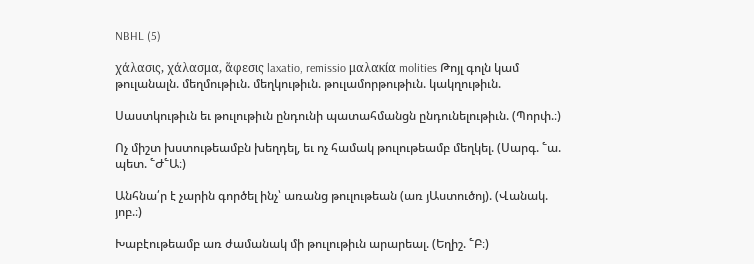NBHL (5)

χάλασις, χάλασμα, ἅφεσις laxatio, remissio μαλακία molities Թոյլ գոլն կամ թուլանալն. մեղմութիւն. մեղկութիւն. թուլամորթութիւն. կակղութիւն.

Սաստկութիւն եւ թուլութիւն ընդունի պատահմանցն ընդունելութիւն. (Պորփ.։)

Ոչ միշտ խստութեամբն խեղդել, եւ ոչ համակ թուլութեամբ մեղկել. (Սարգ. ՟ա. պետ. ՟Ժ՟Ա։)

Անհնա՛ր է չարին գործել ինչ՝ առանց թուլութեան (առ յԱստուծոյ). (Վանակ. յոբ.։)

Խաբէութեամբ առ ժամանակ մի թուլութիւն արարեալ. (Եղիշ. ՟Բ։)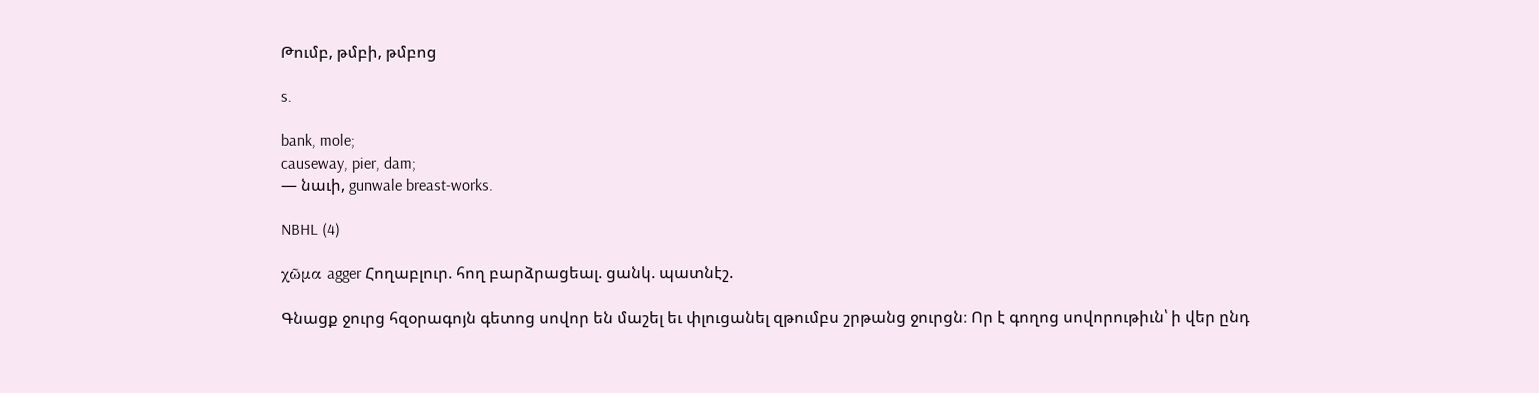Թումբ, թմբի, թմբոց

s.

bank, mole;
causeway, pier, dam;
— նաւի, gunwale breast-works.

NBHL (4)

χῶμα agger Հողաբլուր. հող բարձրացեալ. ցանկ. պատնէշ.

Գնացք ջուրց հզօրագոյն գետոց սովոր են մաշել եւ փլուցանել զթումբս շրթանց ջուրցն։ Որ է գողոց սովորութիւն՝ ի վեր ընդ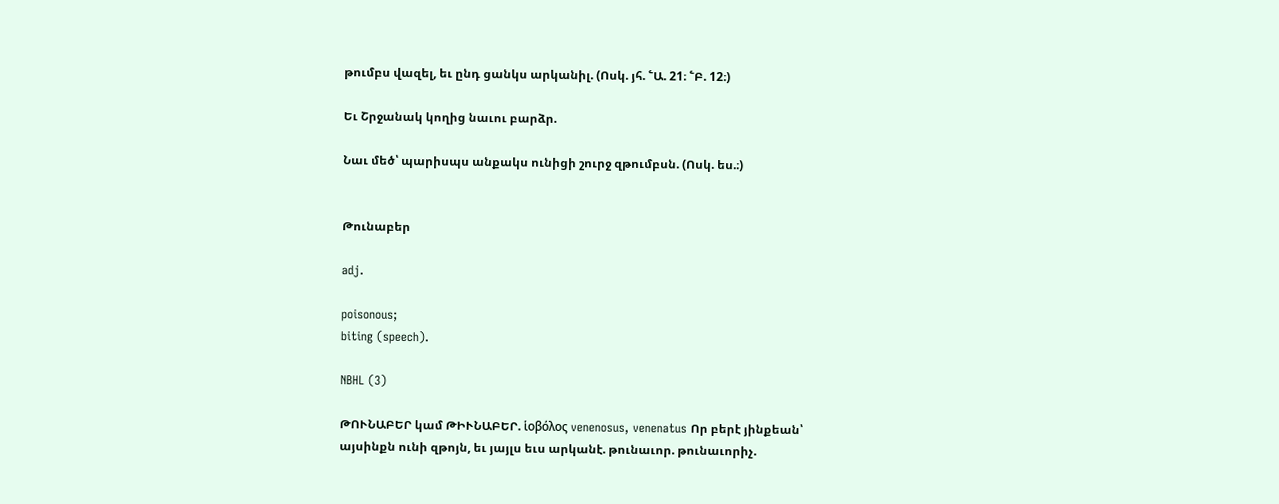թումբս վազել, եւ ընդ ցանկս արկանիլ. (Ոսկ. յհ. ՟Ա. 21։ ՟Բ. 12։)

Եւ Շրջանակ կողից նաւու բարձր.

Նաւ մեծ՝ պարիսպս անքակս ունիցի շուրջ զթումբսն. (Ոսկ. ես.։)


Թունաբեր

adj.

poisonous;
biting (speech).

NBHL (3)

ԹՈՒՆԱԲԵՐ կամ ԹԻՒՆԱԲԵՐ. ἱοβόλος venenosus, venenatus Որ բերէ յինքեան՝ այսինքն ունի զթոյն, եւ յայլս եւս արկանէ. թունաւոր. թունաւորիչ.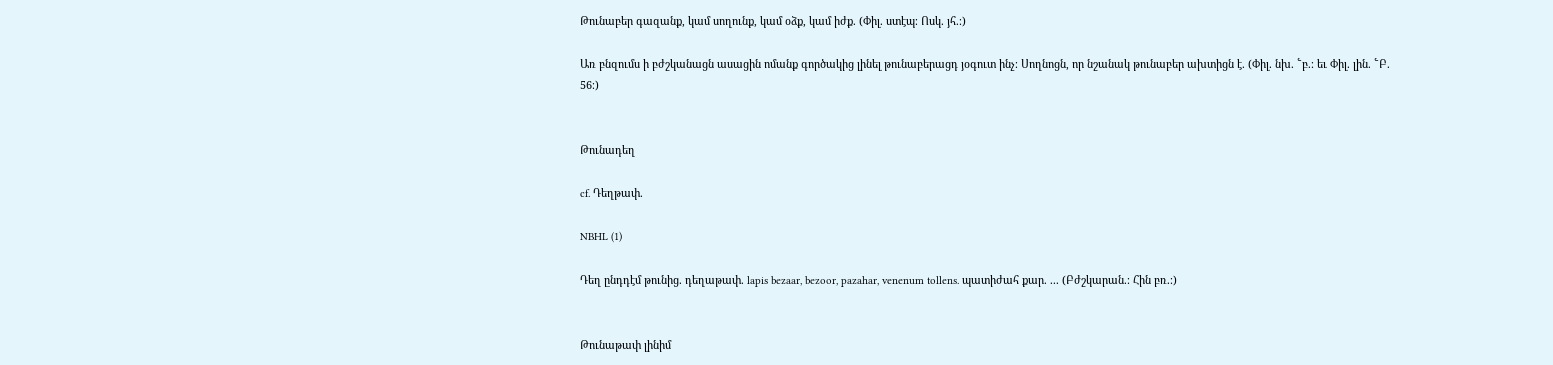Թունաբեր գազանք, կամ սողունք, կամ օձք, կամ իժք. (Փիլ. ստէպ։ Ոսկ. յհ.։)

Առ բնզումս ի բժշկանացն ասացին ոմանք գործակից լինել թունաբերացդ յօգուտ ինչ։ Սողնոցն, որ նշանակ թունաբեր ախտիցն է. (Փիլ. նխ. ՟բ.։ եւ Փիլ. լին. ՟Բ. 56։)


Թունադեղ

cf. Դեղթափ.

NBHL (1)

Դեղ ընդդէմ թունից. դեղաթափ. lapis bezaar, bezoor, pazahar, venenum tollens. պատիժահ քար. ... (Բժշկարան.։ Հին բռ.։)


Թունաթափ լինիմ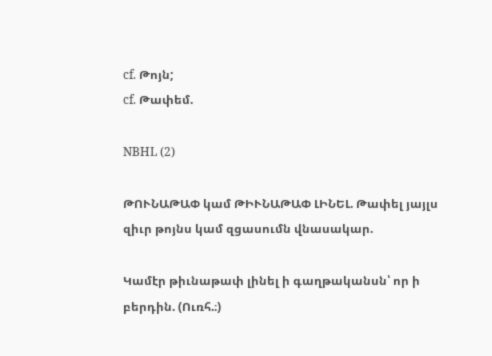cf. Թոյն;
cf. Թափեմ.

NBHL (2)

ԹՈՒՆԱԹԱՓ կամ ԹԻՒՆԱԹԱՓ ԼԻՆԵԼ. Թափել յայլս զիւր թոյնս կամ զցասումն վնասակար.

Կամէր թիւնաթափ լինել ի գաղթականսն՝ որ ի բերդին. (Ուռհ.։)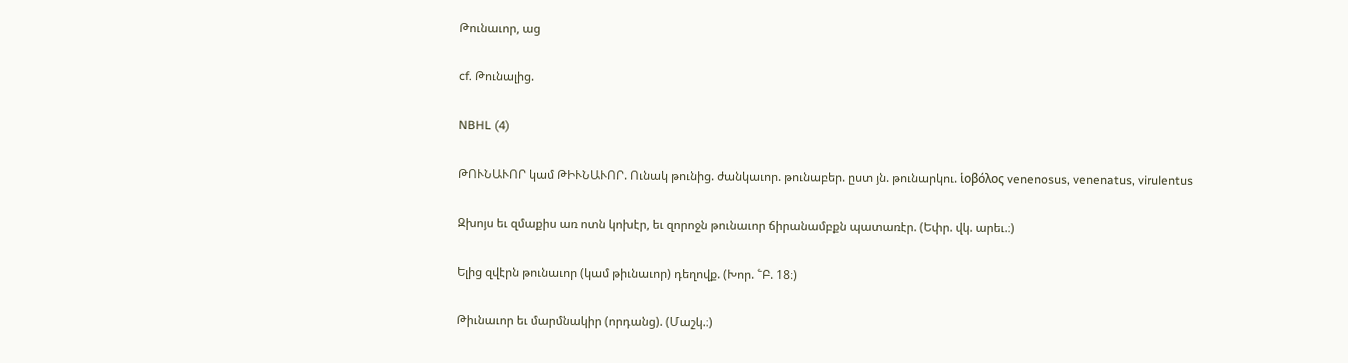Թունաւոր, աց

cf. Թունալից.

NBHL (4)

ԹՈՒՆԱՒՈՐ կամ ԹԻՒՆԱՒՈՐ. Ունակ թունից. ժանկաւոր. թունաբեր. ըստ յն. թունարկու. ἱοβόλος venenosus, venenatus, virulentus

Զխոյս եւ զմաքիս առ ոտն կոխէր, եւ զորոջն թունաւոր ճիրանամբքն պատառէր. (Եփր. վկ. արեւ.։)

Ելից զվէրն թունաւոր (կամ թիւնաւոր) դեղովք. (Խոր. ՟Բ. 18։)

Թիւնաւոր եւ մարմնակիր (որդանց). (Մաշկ.։)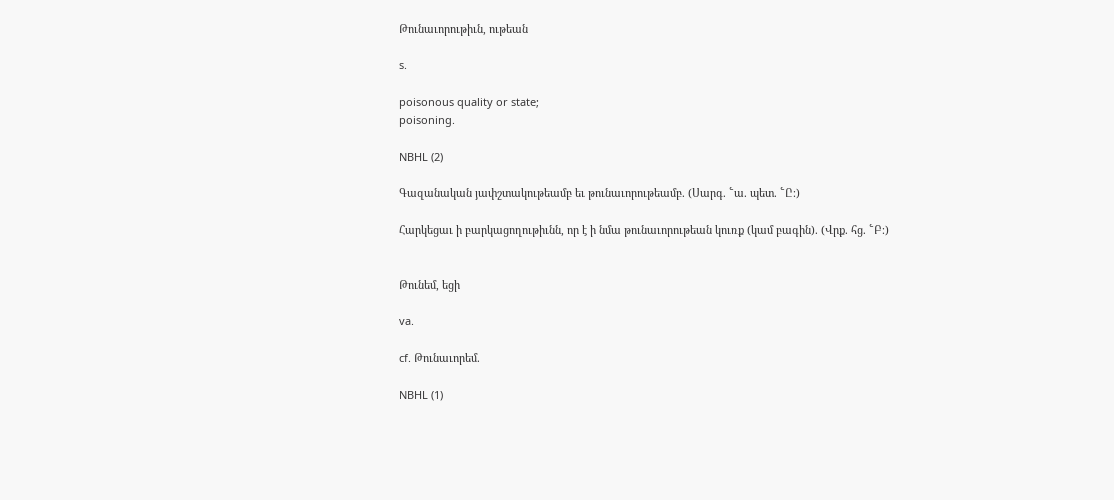Թունաւորութիւն, ութեան

s.

poisonous quality or state;
poisoning.

NBHL (2)

Գազանական յափշտակութեամբ եւ թունաւորութեամբ. (Սարգ. ՟ա. պետ. ՟Ը։)

Հարկեցաւ ի բարկացողութիւնն, որ է ի նմա թունաւորութեան կուռք (կամ բագին). (Վրք. հց. ՟Բ։)


Թունեմ, եցի

va.

cf. Թունաւորեմ.

NBHL (1)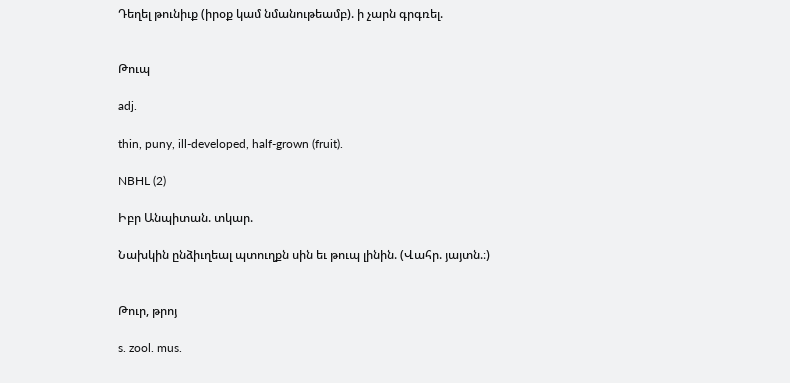Դեղել թունիւք (իրօք կամ նմանութեամբ). ի չարն գրգռել.


Թուպ

adj.

thin, puny, ill-developed, half-grown (fruit).

NBHL (2)

Իբր Անպիտան. տկար.

Նախկին ընձիւղեալ պտուղքն սին եւ թուպ լինին. (Վահր. յայտն.։)


Թուր, թրոյ

s. zool. mus.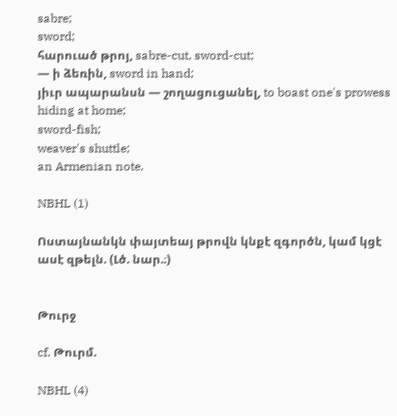sabre;
sword;
հարուած թրոյ, sabre-cut, sword-cut;
— ի ձեռին, sword in hand;
յիւր ապարանսն — շողացուցանել, to boast one's prowess hiding at home;
sword-fish;
weaver's shuttle;
an Armenian note.

NBHL (1)

Ոստայնանկն փայտեայ թրովն կնքէ զգործն, կամ կցէ ասէ զթելն. (Լծ. նար.։)


Թուրջ

cf. Թուրմ.

NBHL (4)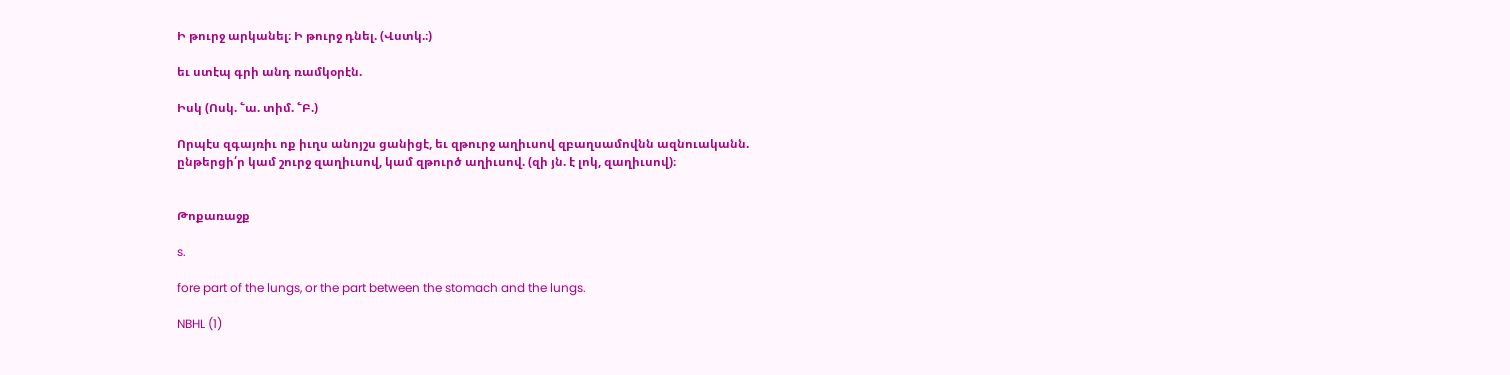Ի թուրջ արկանել։ Ի թուրջ դնել. (Վստկ.։)

եւ ստէպ գրի անդ ռամկօրէն.

Իսկ (Ոսկ. ՟ա. տիմ. ՟Բ.)

Որպէս զգայռիւ ոք իւղս անոյշս ցանիցէ, եւ զթուրջ աղիւսով զբաղսամովնն ազնուականն. ընթերցի՛ր կամ շուրջ զաղիւսով, կամ զթուրծ աղիւսով. (զի յն. է լոկ, զաղիւսով)։


Թոքառաջք

s.

fore part of the lungs, or the part between the stomach and the lungs.

NBHL (1)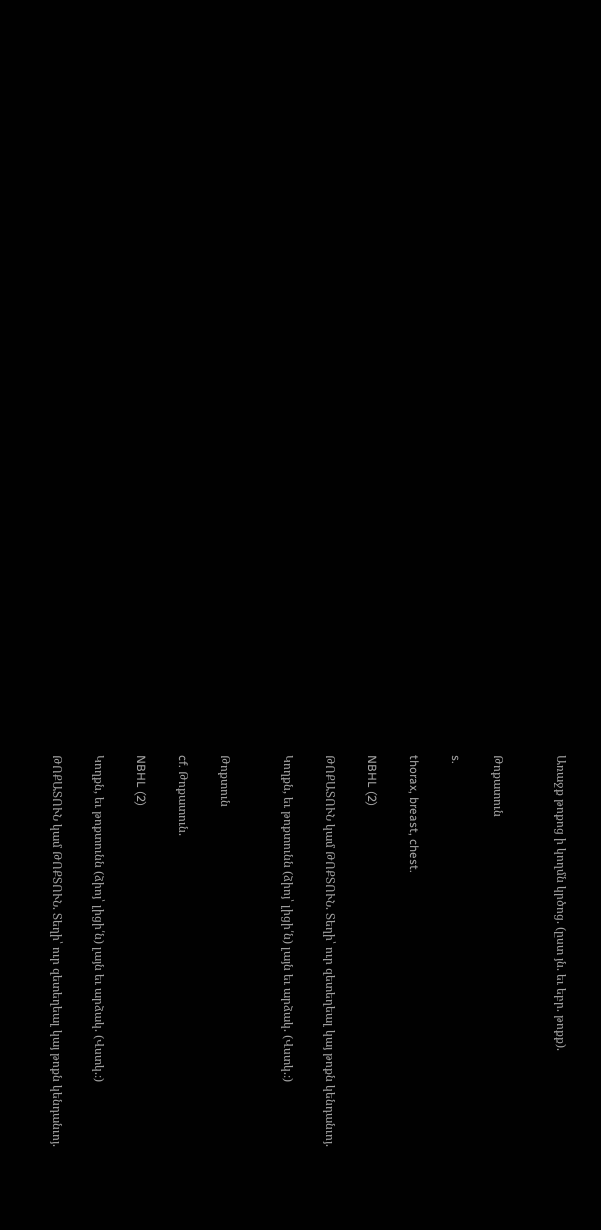Առաջք թոքոց ի կողմն կրծոց. (ըստ յն. եւ եբր. թոքք).


Թոքատուն

s.

thorax, breast, chest.

NBHL (2)

ԹՈՔԱՏՈՒՆ կամ ԹՈՔՏՈՒՆ. Տեղի՝ ուր զետեղեալ կայ թոքն կենդանւոյ.

Կողքն, եւ թոքտունն (ձիոյ՝ լիցի՛ն) լայն եւ արձակ. (Վստկ.։)


Թոքտուն

cf. Թոքատուն.

NBHL (2)

Կողքն, եւ թոքտունն (ձիոյ՝ լիցի՛ն) լայն եւ արձակ. (Վստկ.։)

ԹՈՔԱՏՈՒՆ կամ ԹՈՔՏՈՒՆ. Տեղի՝ ուր զետեղեալ կայ թոքն կենդանւոյ.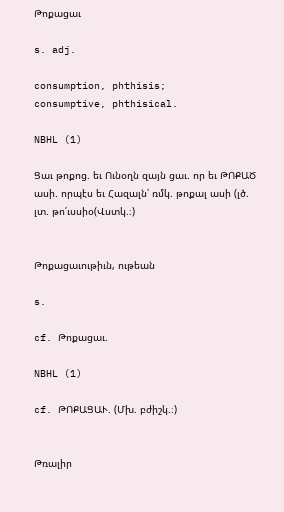Թոքացաւ

s. adj.

consumption, phthisis;
consumptive, phthisical.

NBHL (1)

Ցաւ թոքոց. եւ Ունօղն զայն ցաւ. որ եւ ԹՈՔԱԾ ասի. որպէս եւ Հազալն՝ ռմկ. թոքալ ասի (լծ. լտ. թո՛ւսսիօ(Վստկ.։)


Թոքացաւութիւն, ութեան

s.

cf. Թոքացաւ.

NBHL (1)

cf. ԹՈՔԱՑԱՒ. (Մխ. բժիշկ.։)


Թռալիր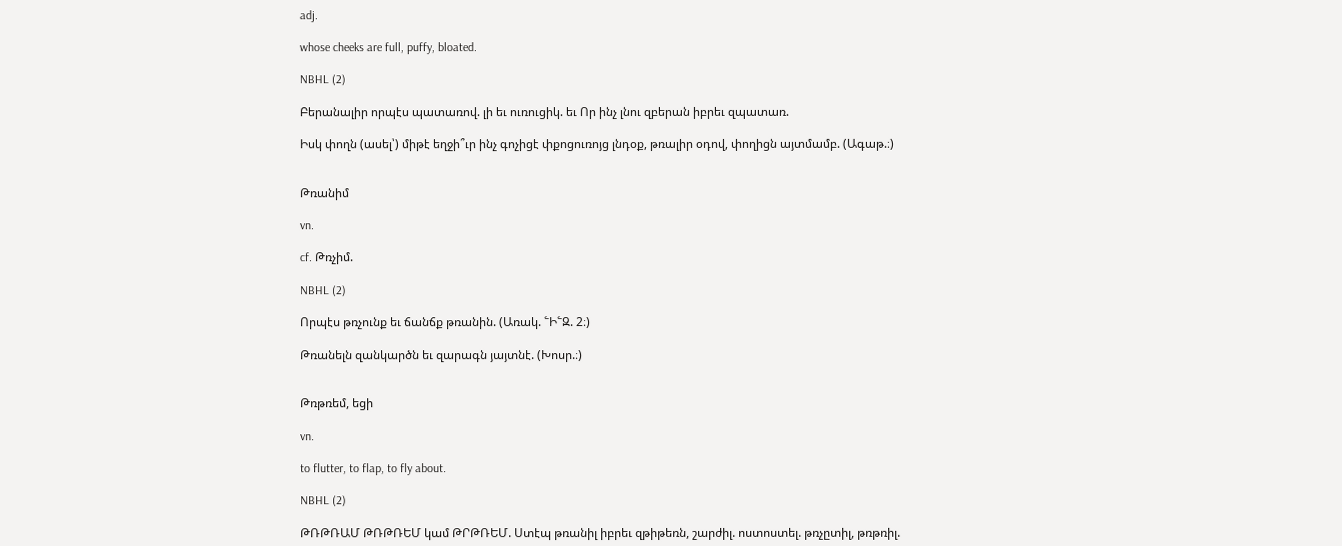adj.

whose cheeks are full, puffy, bloated.

NBHL (2)

Բերանալիր որպէս պատառով. լի եւ ուռուցիկ. եւ Որ ինչ լնու զբերան իբրեւ զպատառ.

Իսկ փողն (ասել՝) միթէ եղջի՞ւր ինչ գոչիցէ փքոցուռոյց լնդօք, թռալիր օդով, փողիցն այտմամբ. (Ագաթ.։)


Թռանիմ

vn.

cf. Թռչիմ.

NBHL (2)

Որպէս թռչունք եւ ճանճք թռանին. (Առակ. ՟Ի՟Զ. 2։)

Թռանելն զանկարծն եւ զարագն յայտնէ. (Խոսր.։)


Թռթռեմ, եցի

vn.

to flutter, to flap, to fly about.

NBHL (2)

ԹՌԹՌԱՄ ԹՌԹՌԵՄ կամ ԹՐԹՌԵՄ. Ստէպ թռանիլ իբրեւ զթիթեռն, շարժիլ. ոստոստել. թռչըտիլ, թռթռիլ.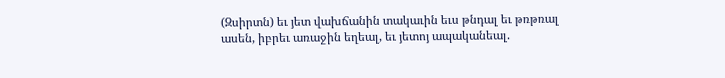(Զսիրտն) եւ յետ վախճանին տակաւին եւս թնդալ եւ թռթռալ ասեն, իբրեւ առաջին եղեալ, եւ յետոյ ապականեալ.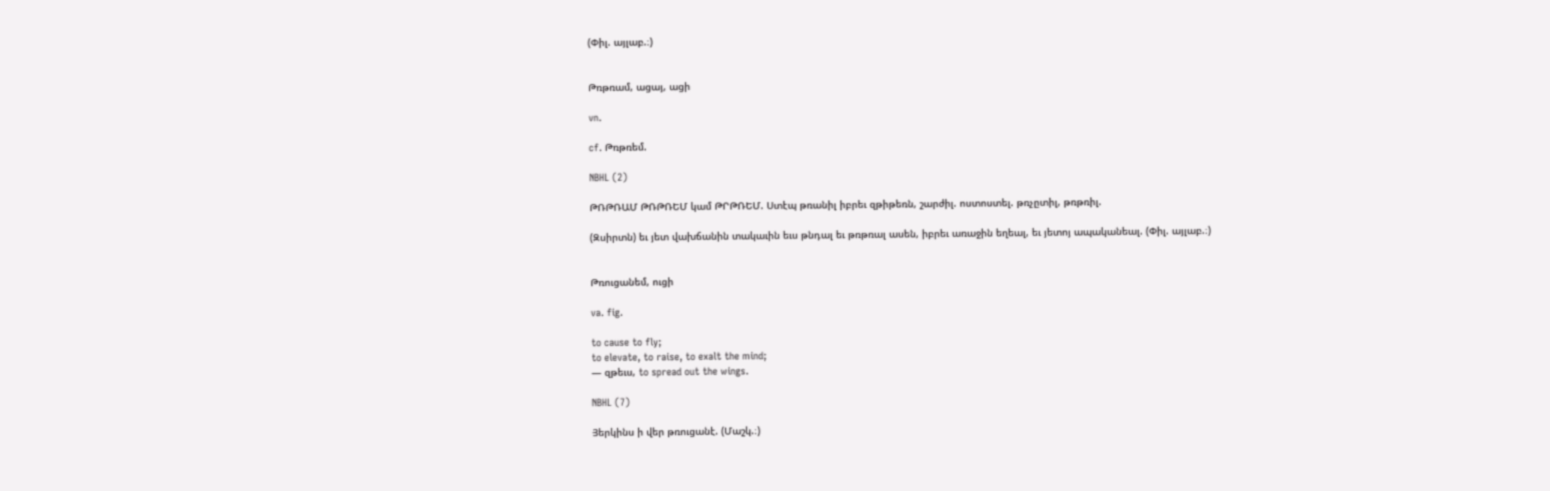(Փիլ. այլաբ.։)


Թռթռամ, ացայ, ացի

vn.

cf. Թռթռեմ.

NBHL (2)

ԹՌԹՌԱՄ ԹՌԹՌԵՄ կամ ԹՐԹՌԵՄ. Ստէպ թռանիլ իբրեւ զթիթեռն, շարժիլ. ոստոստել. թռչըտիլ, թռթռիլ.

(Զսիրտն) եւ յետ վախճանին տակաւին եւս թնդալ եւ թռթռալ ասեն, իբրեւ առաջին եղեալ, եւ յետոյ ապականեալ. (Փիլ. այլաբ.։)


Թռուցանեմ, ուցի

va. fig.

to cause to fly;
to elevate, to raise, to exalt the mind;
— զթեւս, to spread out the wings.

NBHL (7)

Յերկինս ի վեր թռուցանէ. (Մաշկ.։)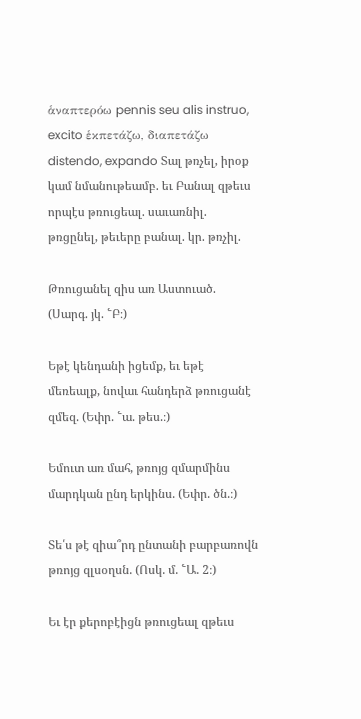ἁναπτερόω pennis seu alis instruo, excito ἑκπετάζω, διαπετάζω distendo, expando Տալ թռչել, իրօք կամ նմանութեամբ. եւ Բանալ զթեւս որպէս թռուցեալ. սաւառնիլ. թռցընել, թեւերը բանալ. կր. թռչիլ.

Թռուցանել զիս առ Աստուած. (Սարգ. յկ. ՟Բ։)

Եթէ կենդանի իցեմք, եւ եթէ մեռեալք, նովաւ հանդերձ թռուցանէ զմեզ. (Եփր. ՟ա. թես.։)

Եմուտ առ մահ, թռոյց զմարմինս մարդկան ընդ երկինս. (Եփր. ծն.։)

Տե՛ս թէ զիա՞րդ ընտանի բարբառովն թռոյց զլսօղսն. (Ոսկ. մ. ՟Ա. 2։)

Եւ էր քերոբէիցն թռուցեալ զթեւս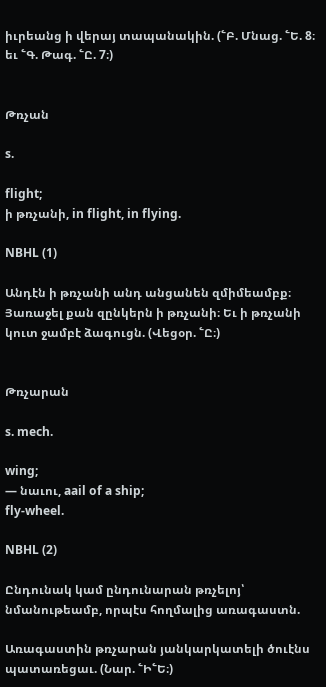իւրեանց ի վերայ տապանակին. (՟Բ. Մնաց. ՟Ե. 8։ եւ ՟Գ. Թագ. ՟Ը. 7։)


Թռչան

s.

flight;
ի թռչանի, in flight, in flying.

NBHL (1)

Անդէն ի թռչանի անդ անցանեն զմիմեամբք։ Յառաջել քան զընկերն ի թռչանի։ Եւ ի թռչանի կուտ ջամբէ ձագուցն. (Վեցօր. ՟Ը։)


Թռչարան

s. mech.

wing;
— նաւու, aail of a ship;
fly-wheel.

NBHL (2)

Ընդունակ կամ ընդունարան թռչելոյ՝ նմանութեամբ, որպէս հողմալից առագաստն.

Առագաստին թռչարան յանկարկատելի ծուէնս պատառեցաւ. (Նար. ՟Ի՟Ե։)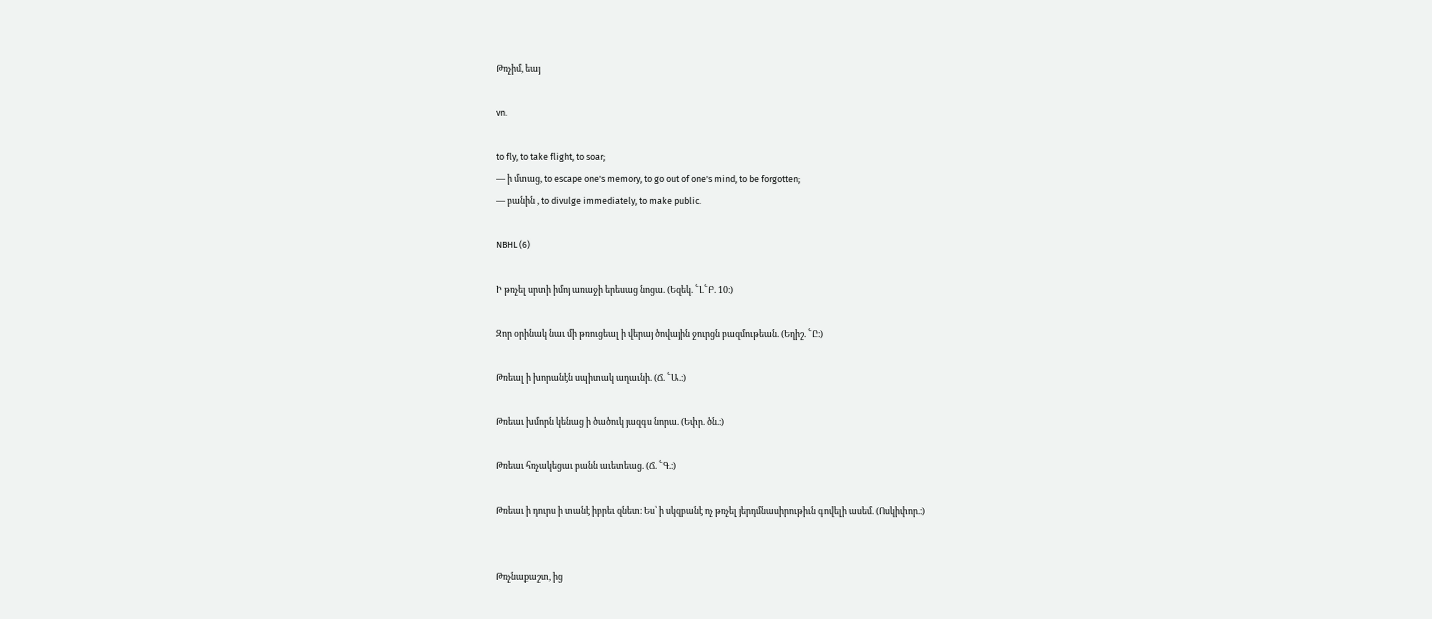Թռչիմ, եայ

vn.

to fly, to take flight, to soar;
— ի մտաց, to escape one's memory, to go out of one's mind, to be forgotten;
— բանին , to divulge immediately, to make public.

NBHL (6)

Ի թռչել սրտի իմոյ առաջի երեսաց նոցա. (Եզեկ. ՟Լ՟Բ. 10։)

Զոր օրինակ նաւ մի թռուցեալ ի վերայ ծովային ջուրցն բազմութեան. (Եղիշ. ՟Ը։)

Թռեալ ի խորանէն սպիտակ աղաւնի. (Ճ. ՟Ա.։)

Թռեաւ խմորն կենաց ի ծածուկ յազգս նորա. (Եփր. ծն.։)

Թռեաւ հռչակեցաւ բանն աւետեաց. (Ճ. ՟Գ.։)

Թռեաւ ի դուրս ի տանէ իբրեւ զնետ։ Ես՝ ի սկզբանէ ոչ թռչել յերդմնասիրութիւն գովելի ասեմ. (Ոսկիփոր.։)


Թռչնաքաշտ, ից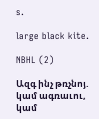s.

large black kite.

NBHL (2)

Ազգ ինչ թռչնոյ. կամ ագռաւու, կամ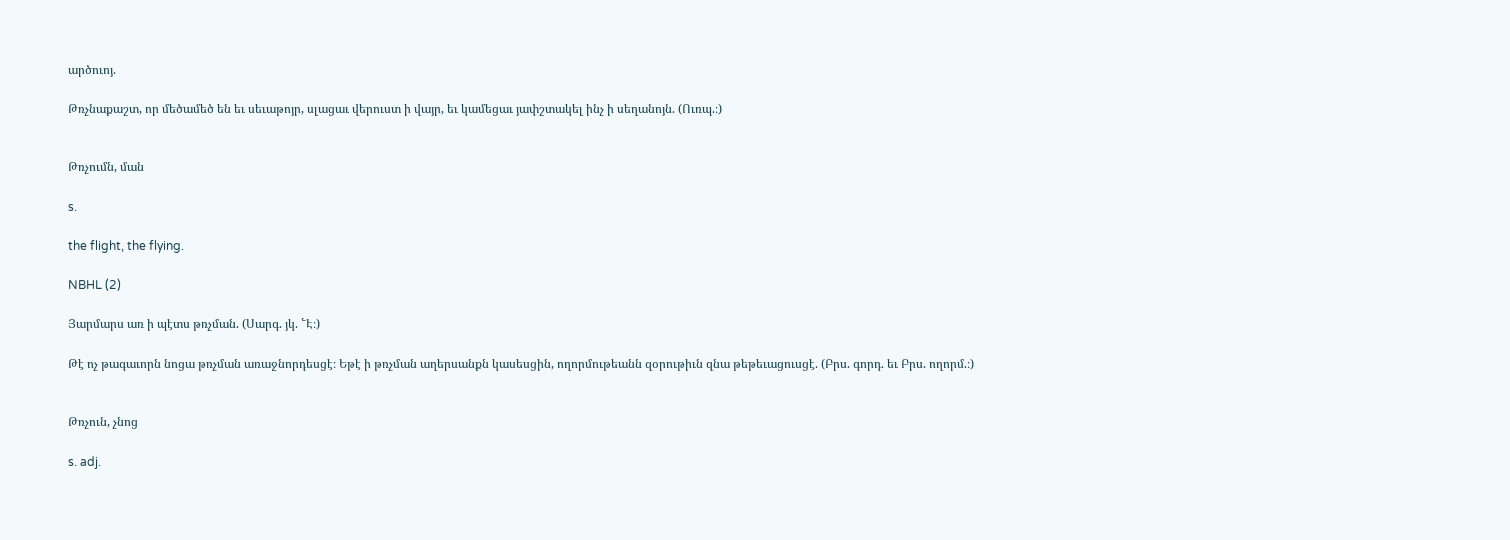արծուոյ.

Թռչնաքաշտ, որ մեծամեծ են եւ սեւաթոյր, սլացաւ վերուստ ի վայր, եւ կամեցաւ յափշտակել ինչ ի սեղանոյն. (Ուռպ.։)


Թռչումն, ման

s.

the flight, the flying.

NBHL (2)

Յարմարս առ ի պէտս թռչման. (Սարգ. յկ. ՟Է։)

Թէ ոչ թագաւորն նոցա թռչման առաջնորդեսցէ։ Եթէ ի թռչման աղերսանքն կասեսցին, ողորմութեանն զօրութիւն զնա թեթեւացուսցէ. (Բրս. գորդ. եւ Բրս. ողորմ.։)


Թռչուն, չնոց

s. adj.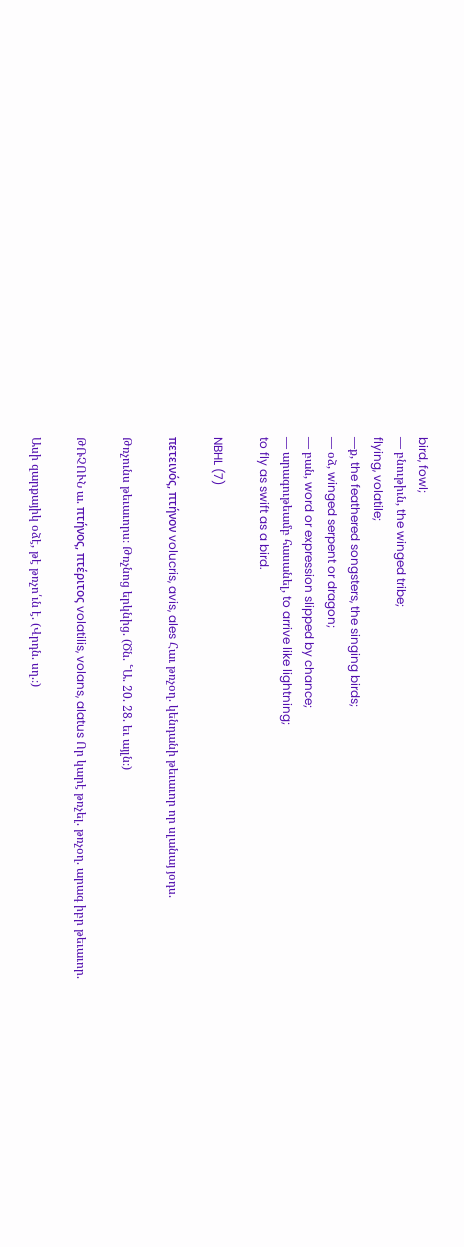bird, fowl;
— բնութիւն, the winged tribe;
flying, volatile;
—ք, the feathered songsters, the singing birds;
— օձ, winged serpent or dragon;
— բան, word or expression slipped by chance;
— արագութեամբ հասանել, to arrive like lightning;
to fly as swift as a bird.

NBHL (7)

πετεινός, πτήνον volucris, avis, ales Հաւ թռչօղ. կենդանի թեւաւոր որ սլանայ յօդս.

Թռչունս թեւաւորս։ Թռչնոց երկնից. (Ծն. ՟Ա. 20. 28. եւ այլն։)

ԹՌՉՈՒՆ ա. πτήνος, πτέριτος volatilis, volans, alatus Որ կարէ թռչել. թռչօղ. արագ իբր թեւաւոր.

Ասի զարքայիկ օձէ, թէ թռչո՛ւն է. (Վրդն. սղ.։)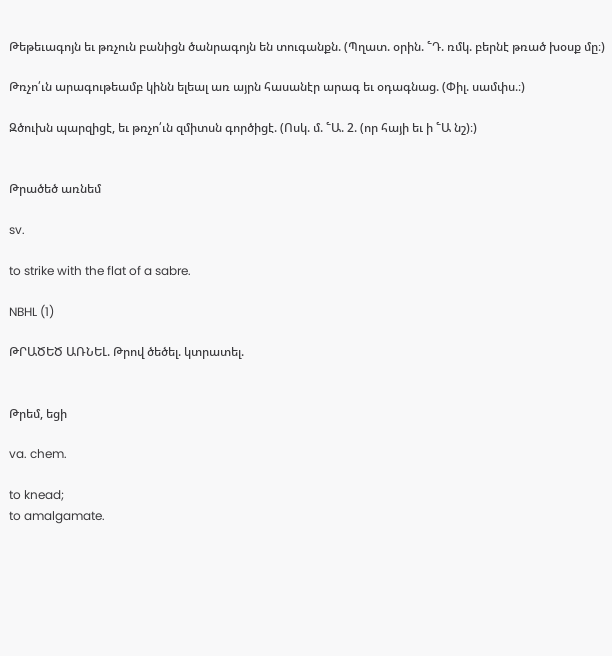Թեթեւագոյն եւ թռչուն բանիցն ծանրագոյն են տուգանքն. (Պղատ. օրին. ՟Դ. ռմկ. բերնէ թռած խօսք մը։)

Թռչո՛ւն արագութեամբ կինն ելեալ առ այրն հասանէր արագ եւ օդագնաց. (Փիլ. սամփս.։)

Զծուխն պարզիցէ, եւ թռչո՛ւն զմիտսն գործիցէ. (Ոսկ. մ. ՟Ա. 2. (որ հայի եւ ի ՟Ա նշ)։)


Թրածեծ առնեմ

sv.

to strike with the flat of a sabre.

NBHL (1)

ԹՐԱԾԵԾ ԱՌՆԵԼ. Թրով ծեծել. կտրատել.


Թրեմ, եցի

va. chem.

to knead;
to amalgamate.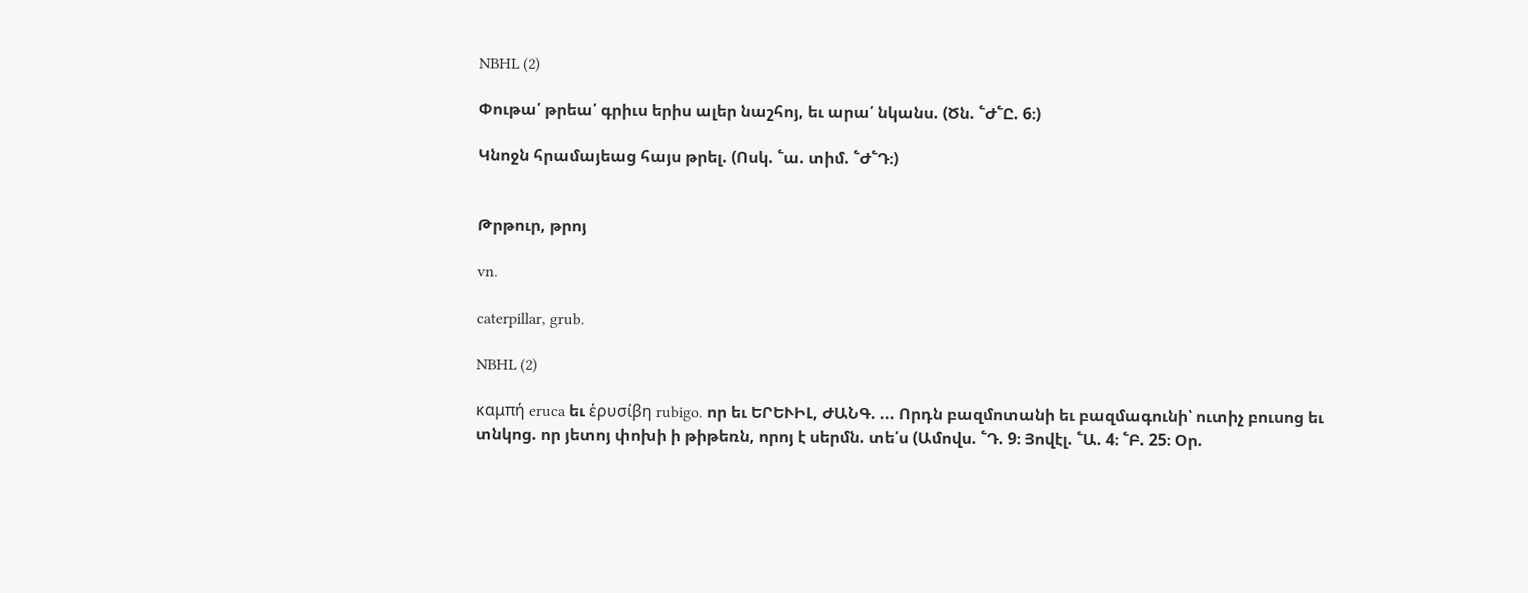NBHL (2)

Փութա՛ թրեա՛ գրիւս երիս ալեր նաշհոյ, եւ արա՛ նկանս. (Ծն. ՟Ժ՟Ը. 6։)

Կնոջն հրամայեաց հայս թրել. (Ոսկ. ՟ա. տիմ. ՟Ժ՟Դ։)


Թրթուր, թրոյ

vn.

caterpillar, grub.

NBHL (2)

καμπή eruca եւ ἑρυσίβη rubigo. որ եւ ԵՐԵՒԻԼ, ԺԱՆԳ. ... Որդն բազմոտանի եւ բազմագունի՝ ուտիչ բուսոց եւ տնկոց. որ յետոյ փոխի ի թիթեռն, որոյ է սերմն. տե՛ս (Ամովս. ՟Դ. 9։ Յովէլ. ՟Ա. 4։ ՟Բ. 25։ Օր.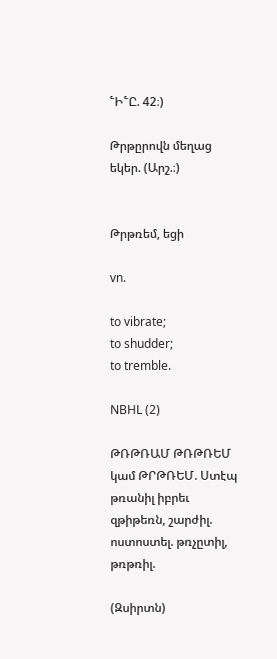՟Ի՟Ը. 42։)

Թրթըրովն մեղաց եկեր. (Արշ.։)


Թրթռեմ, եցի

vn.

to vibrate;
to shudder;
to tremble.

NBHL (2)

ԹՌԹՌԱՄ ԹՌԹՌԵՄ կամ ԹՐԹՌԵՄ. Ստէպ թռանիլ իբրեւ զթիթեռն, շարժիլ. ոստոստել. թռչըտիլ, թռթռիլ.

(Զսիրտն)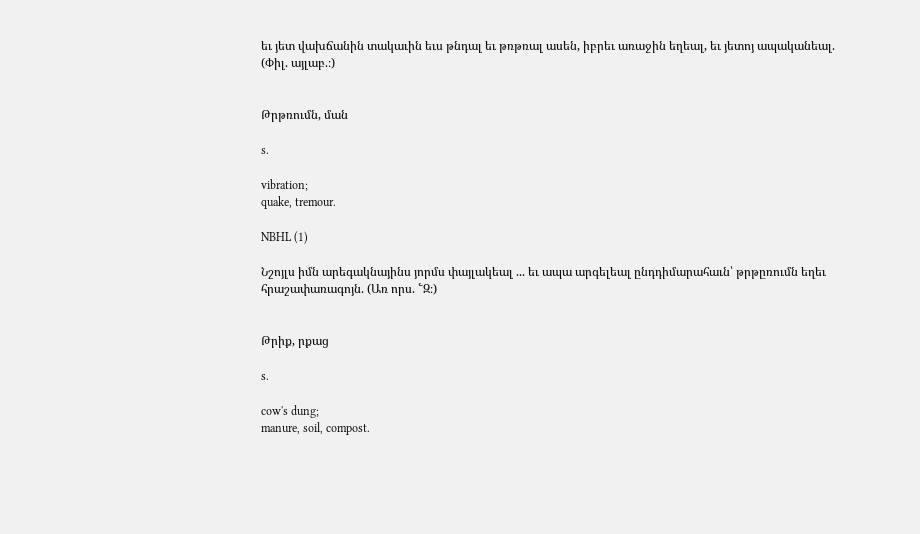եւ յետ վախճանին տակաւին եւս թնդալ եւ թռթռալ ասեն, իբրեւ առաջին եղեալ, եւ յետոյ ապականեալ. (Փիլ. այլաբ.։)


Թրթռումն, ման

s.

vibration;
quake, tremour.

NBHL (1)

Նշոյլս իմն արեգակնայինս յորմս փայլակեալ ... եւ ապա արգելեալ ընդդիմարահաւն՝ թրթըռումն եղեւ հրաշափառագոյն. (Առ որս. ՟Զ։)


Թրիք, րքաց

s.

cow's dung;
manure, soil, compost.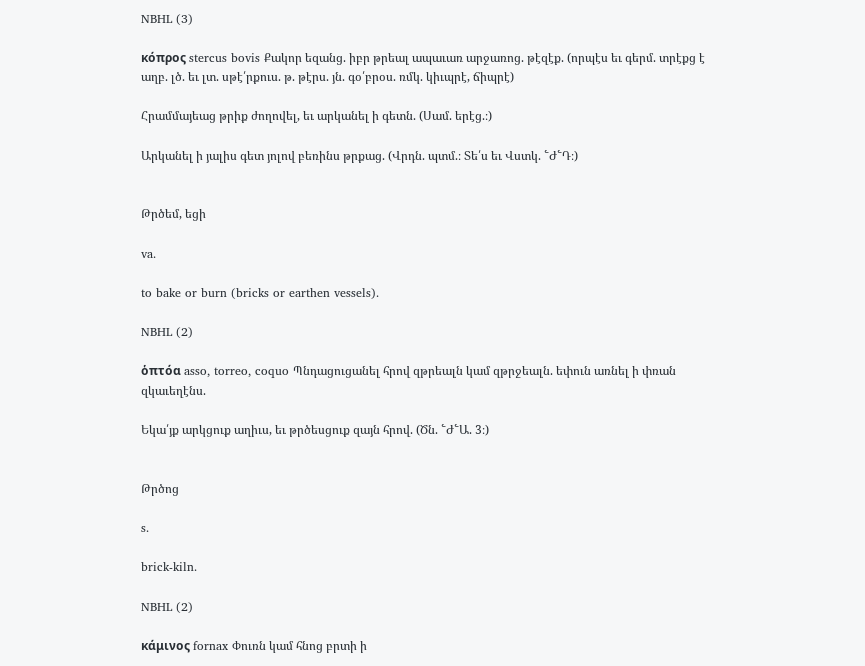NBHL (3)

κόπρος stercus bovis Քակոր եզանց. իբր թրեալ ապաւառ արջառոց. թէզէք. (որպէս եւ գերմ. տրէքց է աղբ. լծ. եւ լտ. սթէ՛րքուս. թ. թէրս. յն. գօ՛բրօս. ռմկ. կիւպրէ, ճիպրէ)

Հրամմայեաց թրիք ժողովել, եւ արկանել ի գետն. (Սամ. երէց.։)

Արկանել ի յալիս գետ յոլով բեռինս թրքաց. (Վրդն. պտմ.։ Տե՛ս եւ Վստկ. ՟Ժ՟Դ։)


Թրծեմ, եցի

va.

to bake or burn (bricks or earthen vessels).

NBHL (2)

ὁπτόα asso, torreo, coquo Պնդացուցանել հրով զթրեալն կամ զթրջեալն. եփուն առնել ի փռան զկաւեղէնս.

Եկա՛յք արկցուք աղիւս, եւ թրծեսցուք զայն հրով. (Ծն. ՟Ժ՟Ա. 3։)


Թրծոց

s.

brick-kiln.

NBHL (2)

κάμινος fornax Փուռն կամ հնոց բրտի ի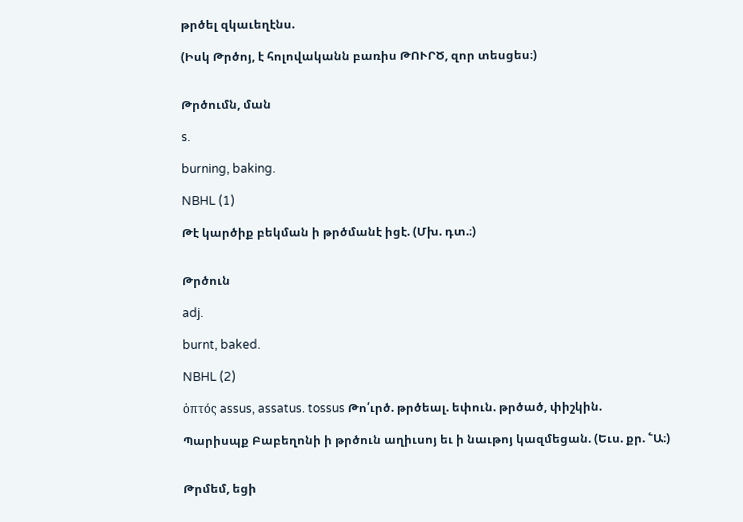թրծել զկաւեղէնս.

(Իսկ Թրծոյ, է հոլովականն բառիս ԹՈՒՐԾ, զոր տեսցես։)


Թրծումն, ման

s.

burning, baking.

NBHL (1)

Թէ կարծիք բեկման ի թրծմանէ իցէ. (Մխ. դտ.։)


Թրծուն

adj.

burnt, baked.

NBHL (2)

ὁπτός assus, assatus. tossus Թո՛ւրծ. թրծեալ. եփուն. թրծած, փիշկին.

Պարիսպք Բաբեղոնի ի թրծուն աղիւսոյ եւ ի նաւթոյ կազմեցան. (Եւս. քր. ՟Ա։)


Թրմեմ, եցի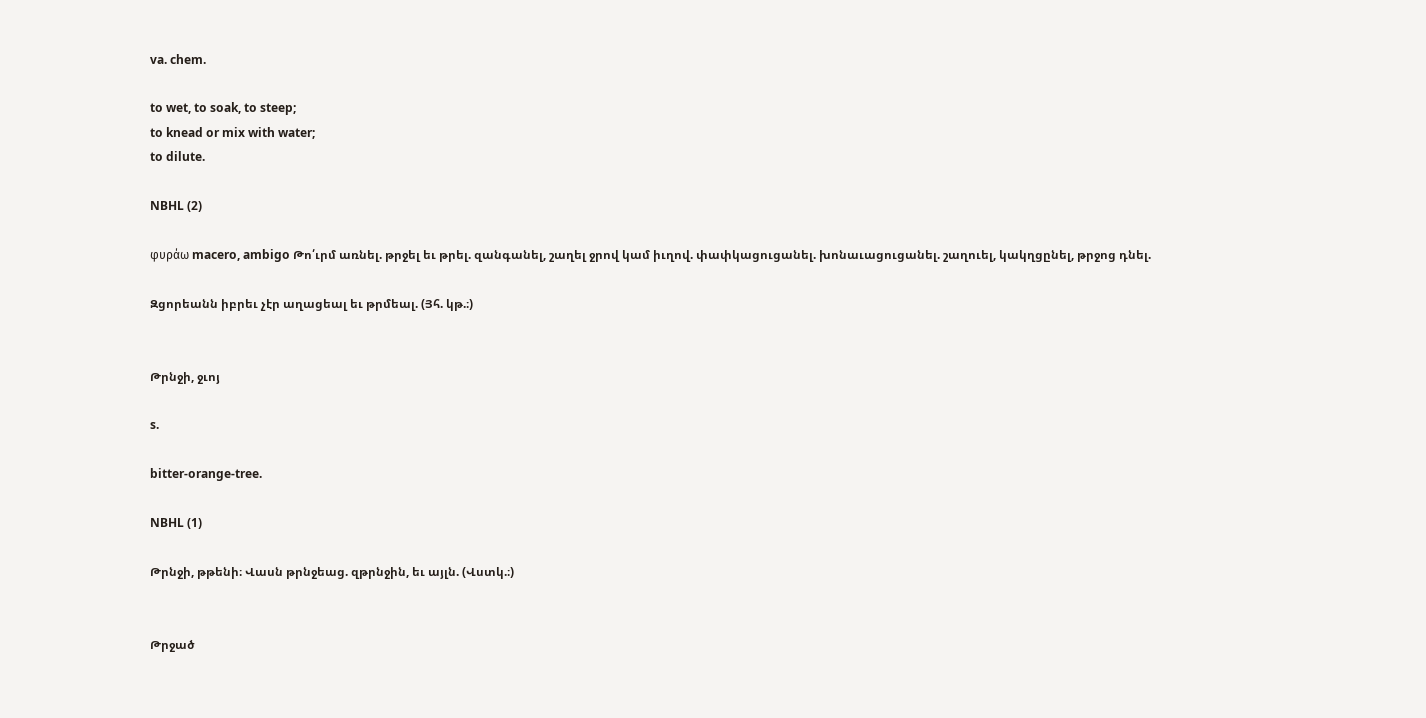va. chem.

to wet, to soak, to steep;
to knead or mix with water;
to dilute.

NBHL (2)

φυράω macero, ambigo Թո՛ւրմ առնել. թրջել եւ թրել. զանգանել, շաղել ջրով կամ իւղով. փափկացուցանել. խոնաւացուցանել. շաղուել, կակղցընել, թրջոց դնել.

Զցորեանն իբրեւ չէր աղացեալ եւ թրմեալ. (Յհ. կթ.։)


Թրնջի, ջւոյ

s.

bitter-orange-tree.

NBHL (1)

Թրնջի, թթենի։ Վասն թրնջեաց. զթրնջին, եւ այլն. (Վստկ.։)


Թրջած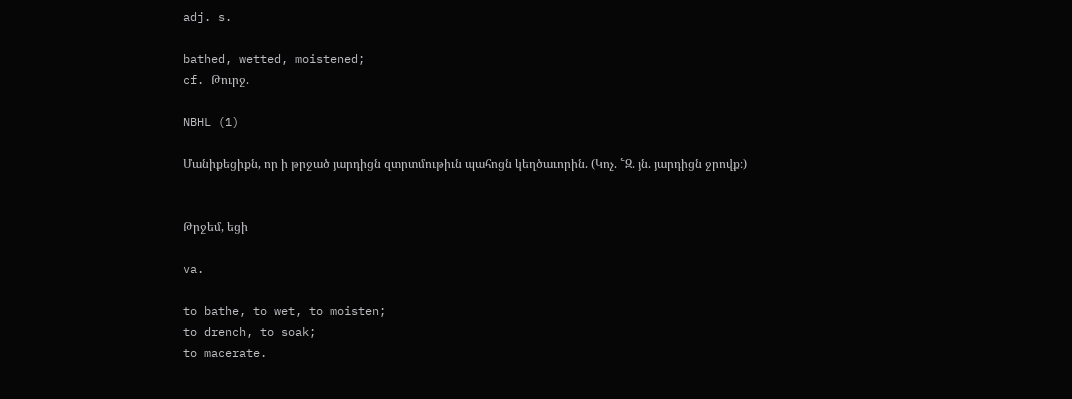adj. s.

bathed, wetted, moistened;
cf. Թուրջ.

NBHL (1)

Մանիքեցիքն, որ ի թրջած յարդիցն զտրտմութիւն պահոցն կեղծաւորին. (Կոչ. ՟Զ. յն. յարդիցն ջրովք։)


Թրջեմ, եցի

va.

to bathe, to wet, to moisten;
to drench, to soak;
to macerate.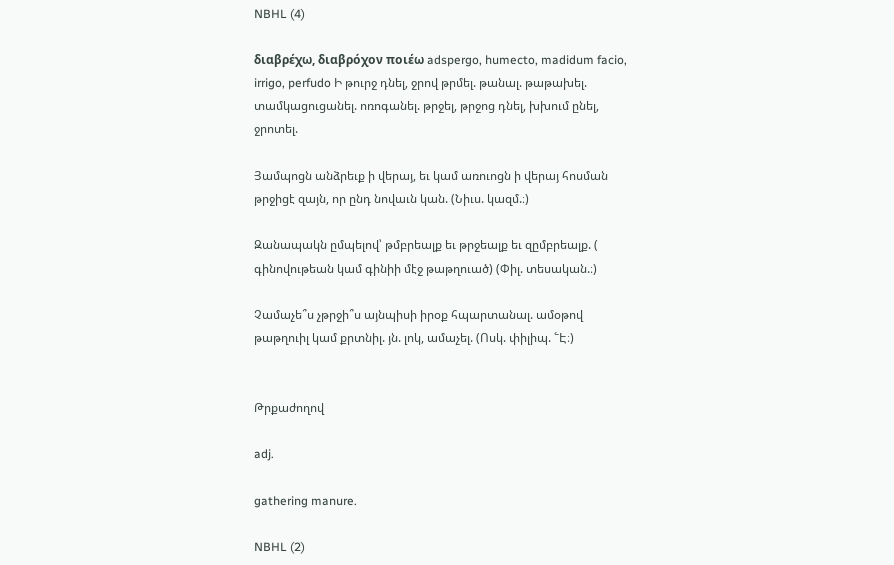NBHL (4)

διαβρέχω, διαβρόχον ποιέω adspergo, humecto, madidum facio, irrigo, perfudo Ի թուրջ դնել, ջրով թրմել. թանալ. թաթախել. տամկացուցանել. ոռոգանել. թրջել, թրջոց դնել, խխում ընել, ջրոտել.

Յամպոցն անձրեւք ի վերայ, եւ կամ առուոցն ի վերայ հոսման թրջիցէ զայն, որ ընդ նովաւն կան. (Նիւս. կազմ.։)

Զանապակն ըմպելով՝ թմբրեալք եւ թրջեալք եւ զըմբրեալք. ( գինովութեան կամ գինիի մէջ թաթղուած) (Փիլ. տեսական.։)

Չամաչե՞ս չթրջի՞ս այնպիսի իրօք հպարտանալ. ամօթով թաթղուիլ կամ քրտնիլ. յն. լոկ, ամաչել. (Ոսկ. փիլիպ. ՟Է։)


Թրքաժողով

adj.

gathering manure.

NBHL (2)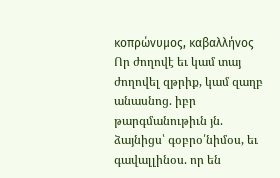κοπρώνυμος, καβαλλήνος Որ ժողովէ եւ կամ տայ ժողովել զթրիք, կամ զաղբ անասնոց. իբր թարգմանութիւն յն. ձայնիցս՝ գօբրօ՛նիմօս, եւ գավալլինօս. որ են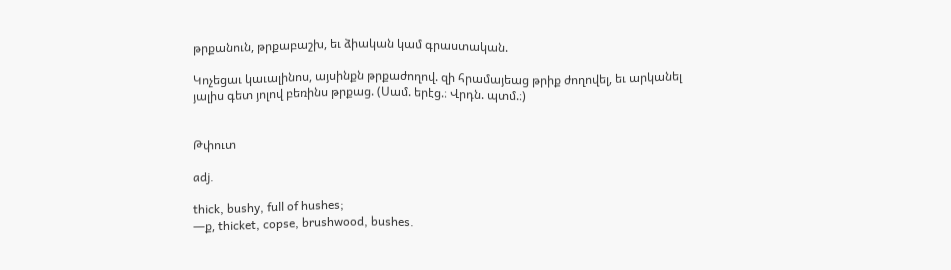թրքանուն, թրքաբաշխ, եւ ձիական կամ գրաստական.

Կոչեցաւ կաւալինոս, այսինքն թրքաժողով. զի հրամայեաց թրիք ժողովել, եւ արկանել յալիս գետ յոլով բեռինս թրքաց. (Սամ. երէց.։ Վրդն. պտմ.։)


Թփուտ

adj.

thick, bushy, full of hushes;
—ք, thicket, copse, brushwood, bushes.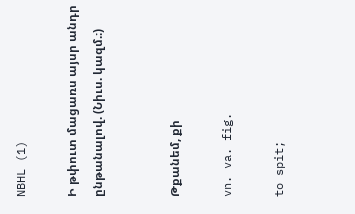NBHL (1)

Ի թփուտ մացառս այսր անդր ընթանալով. (Նիւս. կազմ.։)


Թքանեմ, քի

vn. va. fig.

to spit;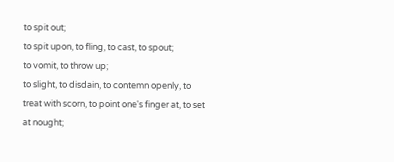to spit out;
to spit upon, to fling, to cast, to spout;
to vomit, to throw up;
to slight, to disdain, to contemn openly, to treat with scorn, to point one's finger at, to set at nought;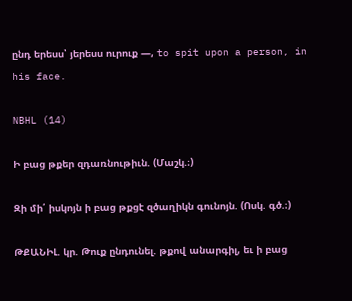ընդ երեսս՝ յերեսս ուրուք —, to spit upon a person, in his face.

NBHL (14)

Ի բաց թքեր զդառնութիւն. (Մաշկ.։)

Զի մի՛ իսկոյն ի բաց թքցէ զծաղիկն գունոյն. (Ոսկ. գծ.։)

ԹՔԱՆԻԼ. կր. Թուք ընդունել. թքով անարգիլ, եւ ի բաց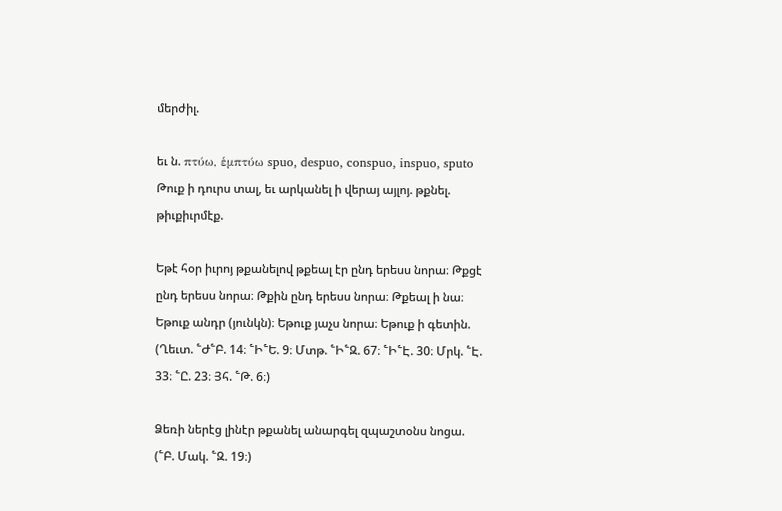մերժիլ.

եւ ն. πτύω, ἑμπτύω spuo, despuo, conspuo, inspuo, sputo Թուք ի դուրս տալ, եւ արկանել ի վերայ այլոյ. թքնել. թիւքիւրմէք.

Եթէ հօր իւրոյ թքանելով թքեալ էր ընդ երեսս նորա։ Թքցէ ընդ երեսս նորա։ Թքին ընդ երեսս նորա։ Թքեալ ի նա։ Եթուք անդր (յունկն)։ Եթուք յաչս նորա։ Եթուք ի գետին. (Ղեւտ. ՟Ժ՟Բ. 14։ ՟Ի՟Ե. 9։ Մտթ. ՟Ի՟Զ. 67։ ՟Ի՟Է. 30։ Մրկ. ՟Է. 33։ ՟Ը. 23։ Յհ. ՟Թ. 6։)

Ձեռի ներէց լինէր թքանել անարգել զպաշտօնս նոցա. (՟Բ. Մակ. ՟Զ. 19։)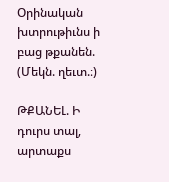Օրինական խտրութիւնս ի բաց թքանեն. (Մեկն. ղեւտ.։)

ԹՔԱՆԵԼ. Ի դուրս տալ, արտաքս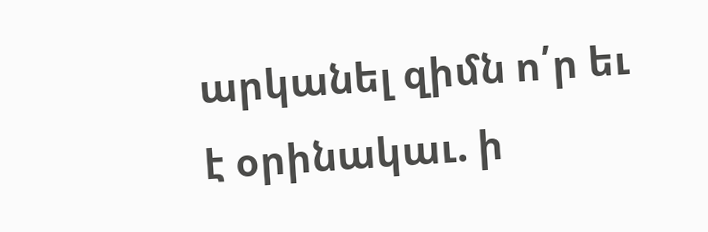արկանել զիմն ո՛ր եւ է օրինակաւ. ի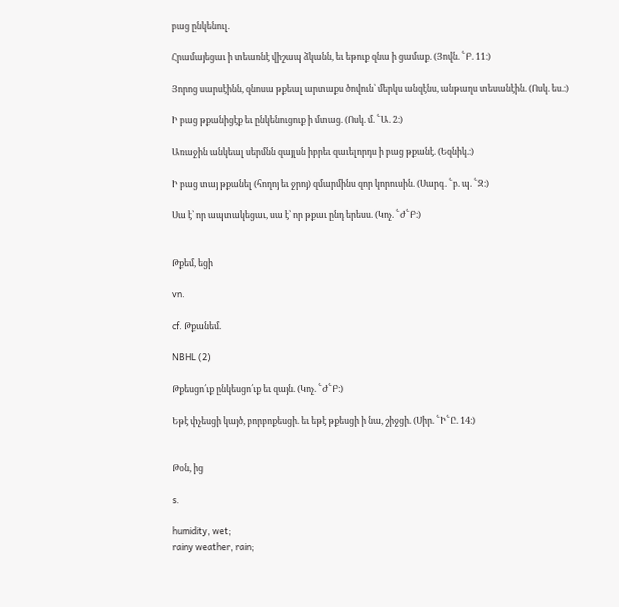բաց ընկենուլ.

Հրամայեցաւ ի տեառնէ վիշապ ձկանն, եւ եթուք զնա ի ցամաք. (Յովն. ՟Բ. 11։)

Յորոց սարսէինն, զնոսա թքեալ արտաքս ծովուն՝ մերկս անզէնս, անթաղս տեսանէին. (Ոսկ. ես.։)

Ի բաց թքանիցէք եւ ընկենուցուք ի մտաց. (Ոսկ. մ. ՟Ա. 2։)

Առաջին անկեալ սերմնն զայլսն իբրեւ զաւելորդս ի բաց թքանէ. (Եզնիկ.։)

Ի բաց տայ թքանել (հողոյ եւ ջրոյ) զմարմինս զոր կորուսին. (Սարգ. ՟բ. պ. ՟Զ։)

Սա է՝ որ ապտակեցաւ, սա է՝ որ թքաւ ընդ երեսս. (Կոչ. ՟Ժ՟Բ։)


Թքեմ, եցի

vn.

cf. Թքանեմ.

NBHL (2)

Թքեսցո՛ւք ընկեսցո՛ւք եւ զայն. (Կոչ. ՟Ժ՟Բ։)

Եթէ փչեսցի կայծ, բորբոքեսցի. եւ եթէ թքեսցի ի նա, շիջցի. (Սիր. ՟Ի՟Ը. 14։)


Թօն, ից

s.

humidity, wet;
rainy weather, rain;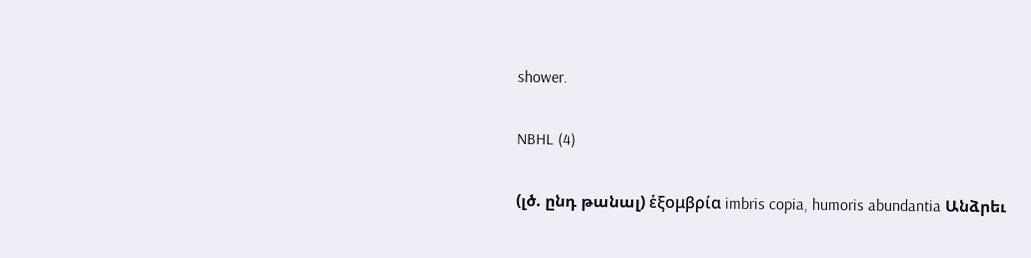shower.

NBHL (4)

(լծ. ընդ թանալ) ἑξομβρία imbris copia, humoris abundantia Անձրեւ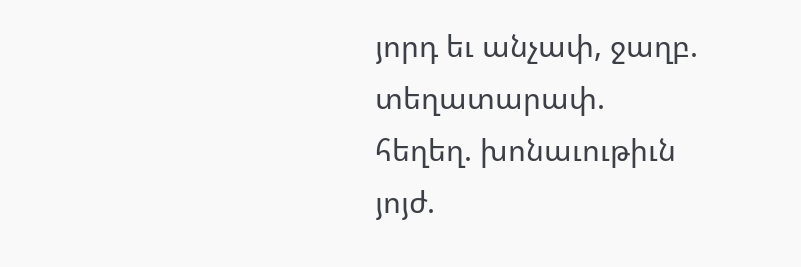յորդ եւ անչափ, ջաղբ. տեղատարափ. հեղեղ. խոնաւութիւն յոյժ.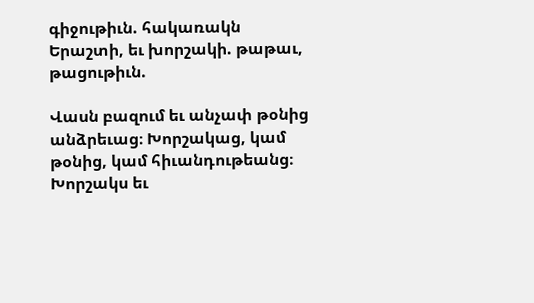գիջութիւն. հակառակն Երաշտի, եւ խորշակի. թաթաւ, թացութիւն.

Վասն բազում եւ անչափ թօնից անձրեւաց։ Խորշակաց, կամ թօնից, կամ հիւանդութեանց։ Խորշակս եւ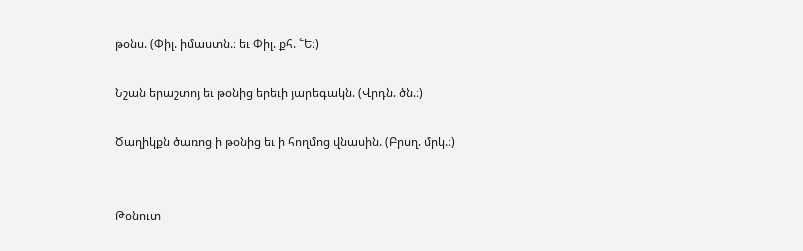թօնս. (Փիլ. իմաստն.։ եւ Փիլ. քհ. ՟Ե։)

Նշան երաշտոյ եւ թօնից երեւի յարեգակն. (Վրդն. ծն.։)

Ծաղիկքն ծառոց ի թօնից եւ ի հողմոց վնասին. (Բրսղ. մրկ.։)


Թօնուտ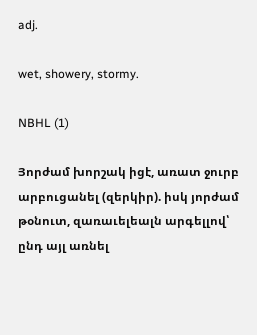adj.

wet, showery, stormy.

NBHL (1)

Յորժամ խորշակ իցէ, առատ ջուրբ արբուցանել (զերկիր). իսկ յորժամ թօնուտ, զառաւելեալն արգելլով՝ ընդ այլ առնել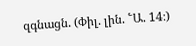զգնացն. (Փիլ. լին. ՟Ա. 14։)